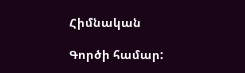Հիմնական

Գործի համար: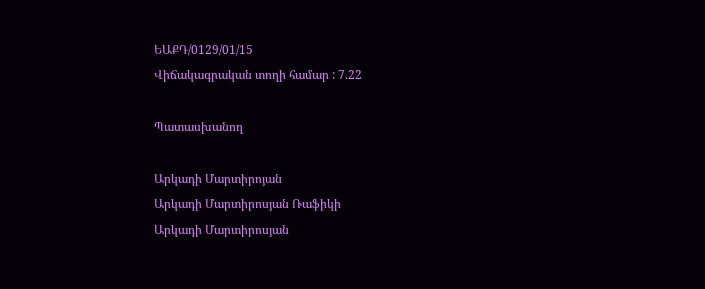ԵԱՔԴ/0129/01/15
Վիճակագրական տողի համար : 7.22

Պատասխանող

Արկադի Մարտիրոյան
Արկադի Մարտիրոսյան Ռաֆիկի
Արկադի Մարտիրոսյան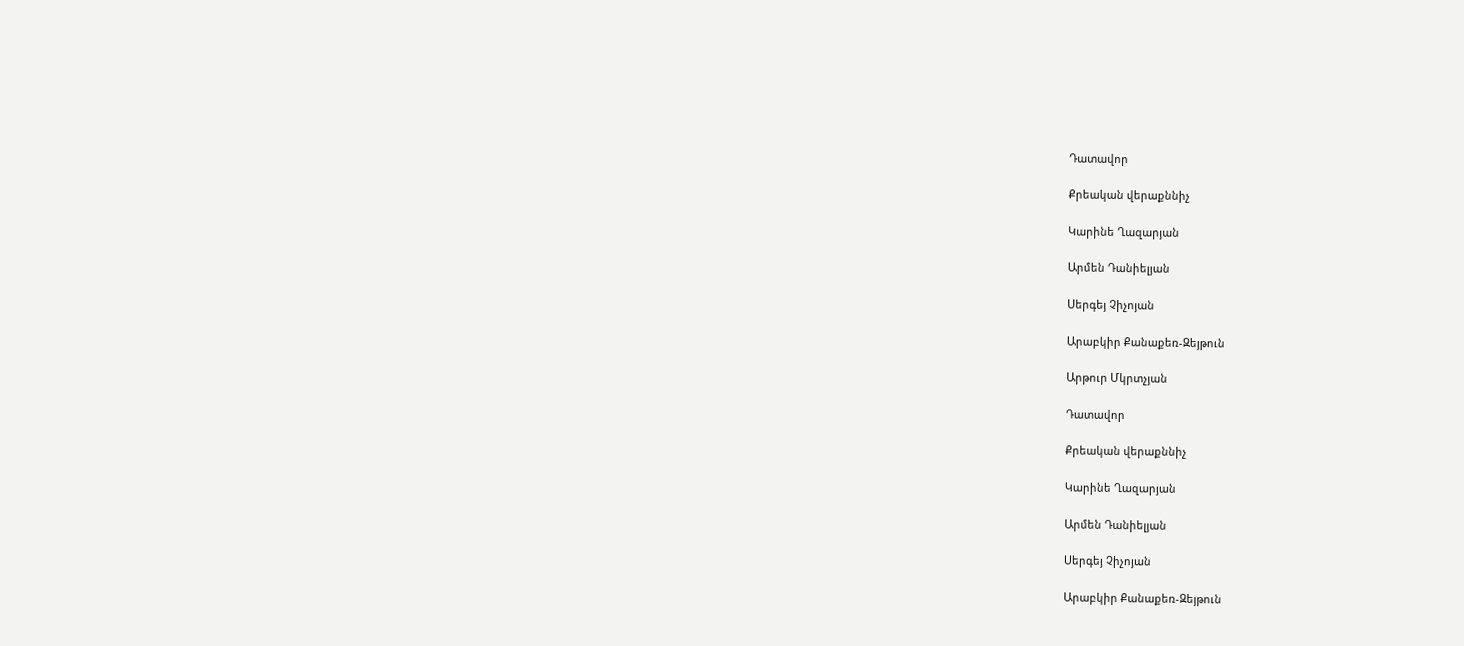Դատավոր

Քրեական վերաքննիչ

Կարինե Ղազարյան

Արմեն Դանիելյան

Սերգեյ Չիչոյան

Արաբկիր Քանաքեռ-Զեյթուն

Արթուր Մկրտչյան

Դատավոր

Քրեական վերաքննիչ

Կարինե Ղազարյան

Արմեն Դանիելյան

Սերգեյ Չիչոյան

Արաբկիր Քանաքեռ-Զեյթուն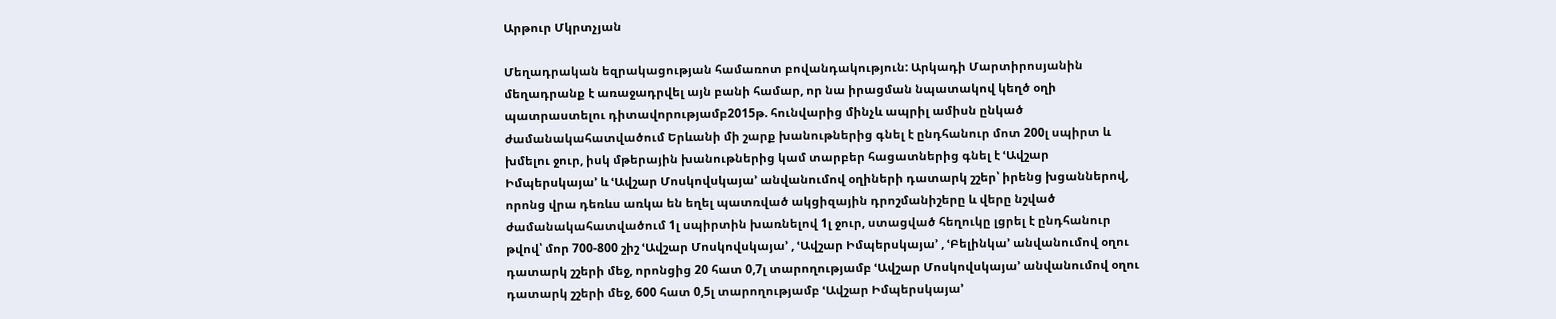Արթուր Մկրտչյան

Մեղադրական եզրակացության համառոտ բովանդակություն: Արկադի Մարտիրոսյանին մեղադրանք է առաջադրվել այն բանի համար, որ նա իրացման նպատակով կեղծ օղի պատրաստելու դիտավորությամբ2015թ. հունվարից մինչև ապրիլ ամիսն ընկած ժամանակահատվածում Երևանի մի շարք խանութներից գնել է ընդհանուր մոտ 200լ սպիրտ և խմելու ջուր, իսկ մթերային խանութներից կամ տարբեր հացատներից գնել է ՙԱվշար Իմպերսկայա՚ և ՙԱվշար Մոսկովսկայա՚ անվանումով օղիների դատարկ շշեր՝ իրենց խցաններով, որոնց վրա դեռևս առկա են եղել պատռված ակցիզային դրոշմանիշերը և վերը նշված ժամանակահատվածում 1լ սպիրտին խառնելով 1լ ջուր, ստացված հեղուկը լցրել է ընդհանուր թվով՝ մոր 700-800 շիշ ՙԱվշար Մոսկովսկայա՚ , ՙԱվշար Իմպերսկայա՚ , ՙԲելինկա՚ անվանումով օղու դատարկ շշերի մեջ, որոնցից 20 հատ 0,7լ տարողությամբ ՙԱվշար Մոսկովսկայա՚ անվանումով օղու դատարկ շշերի մեջ, 600 հատ 0,5լ տարողությամբ ՙԱվշար Իմպերսկայա՚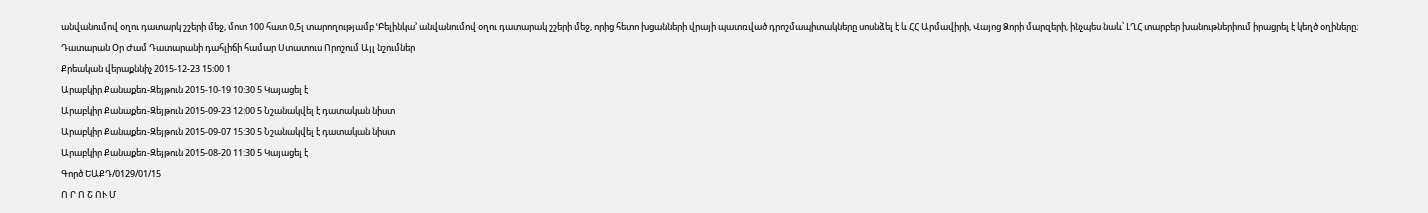անվանումով օղու դատարկ շշերի մեջ, մոտ 100 հատ 0,5լ տարողությամբ ՙԲելինկա՚ անվանումով օղու դատարակ շշերի մեջ, որից հետո խցանների վրայի պատռված դրոշմապիտակները սոսնձել է և ՀՀ Արմավիրի, Վայոց Ձորի մարզերի, ինչպես նաև՝ ԼՂՀ տարբեր խանութներիում իրացրել է կեղծ օղիները։
Դատարան Օր Ժամ Դատարանի դահլիճի համար Ստատուս Որոշում Այլ նշումներ
Քրեական վերաքննիչ 2015-12-23 15:00 1
Արաբկիր Քանաքեռ-Զեյթուն 2015-10-19 10:30 5 Կայացել է
Արաբկիր Քանաքեռ-Զեյթուն 2015-09-23 12:00 5 Նշանակվել է դատական նիստ
Արաբկիր Քանաքեռ-Զեյթուն 2015-09-07 15:30 5 Նշանակվել է դատական նիստ
Արաբկիր Քանաքեռ-Զեյթուն 2015-08-20 11:30 5 Կայացել է
Գործ ԵԱՔԴ/0129/01/15
Ո Ր Ո Շ ՈՒ Մ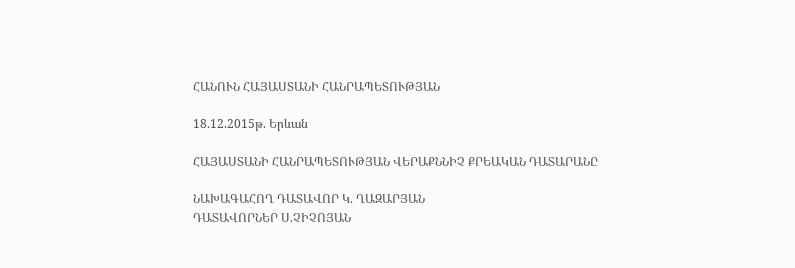ՀԱՆՈՒՆ ՀԱՅԱՍՏԱՆԻ ՀԱՆՐԱՊԵՏՈՒԹՅԱՆ

18.12.2015թ. Երևան

ՀԱՅԱՍՏԱՆԻ ՀԱՆՐԱՊԵՏՈՒԹՅԱՆ ՎԵՐԱՔՆՆԻՉ ՔՐԵԱԿԱՆ ԴԱՏԱՐԱՆԸ

ՆԱԽԱԳԱՀՈՂ ԴԱՏԱՎՈՐ Կ. ՂԱԶԱՐՅԱՆ
ԴԱՏԱՎՈՐՆԵՐ Ս.ՉԻՉՈՅԱՆ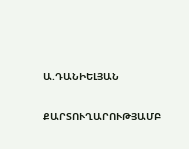Ա.ԴԱՆԻԵԼՅԱՆ

ՔԱՐՏՈՒՂԱՐՈՒԹՅԱՄԲ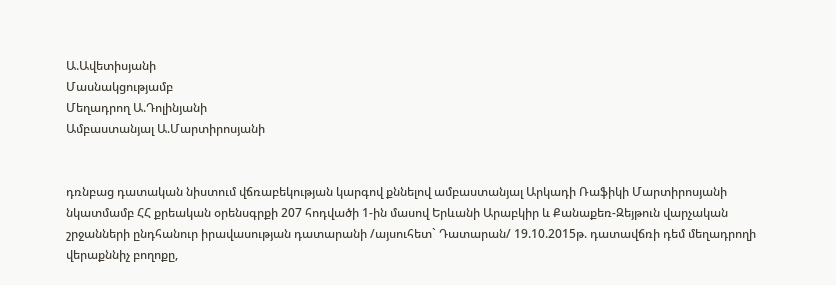Ա.Ավետիսյանի
Մասնակցությամբ
Մեղադրող Ա.Դոլինյանի
Ամբաստանյալ Ա.Մարտիրոսյանի


դռնբաց դատական նիստում վճռաբեկության կարգով քննելով ամբաստանյալ Արկադի Ռաֆիկի Մարտիրոսյանի նկատմամբ ՀՀ քրեական օրենսգրքի 207 հոդվածի 1-ին մասով Երևանի Արաբկիր և Քանաքեռ-Զեյթուն վարչական շրջանների ընդհանուր իրավասության դատարանի /այսուհետ` Դատարան/ 19.10.2015թ. դատավճռի դեմ մեղադրողի վերաքննիչ բողոքը,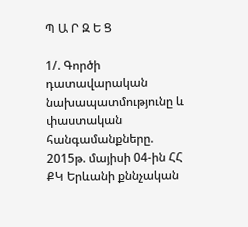Պ Ա Ր Զ Ե Ց

1/. Գործի դատավարական նախապատմությունը և փաստական հանգամանքները.
2015թ. մայիսի 04-ին ՀՀ ՔԿ Երևանի քննչական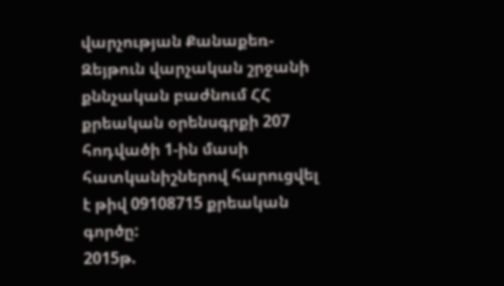վարչության Քանաքեռ-Զեյթուն վարչական շրջանի քննչական բաժնում ՀՀ քրեական օրենսգրքի 207 հոդվածի 1-ին մասի հատկանիշներով հարուցվել է թիվ 09108715 քրեական գործը:
2015թ.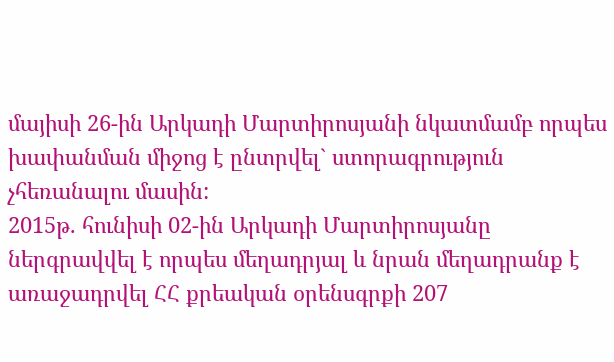մայիսի 26-ին Արկադի Մարտիրոսյանի նկատմամբ որպես խափանման միջոց է ընտրվել` ստորագրություն չհեռանալու մասին:
2015թ. հունիսի 02-ին Արկադի Մարտիրոսյանը ներգրավվել է որպես մեղադրյալ և նրան մեղադրանք է առաջադրվել ՀՀ քրեական օրենսգրքի 207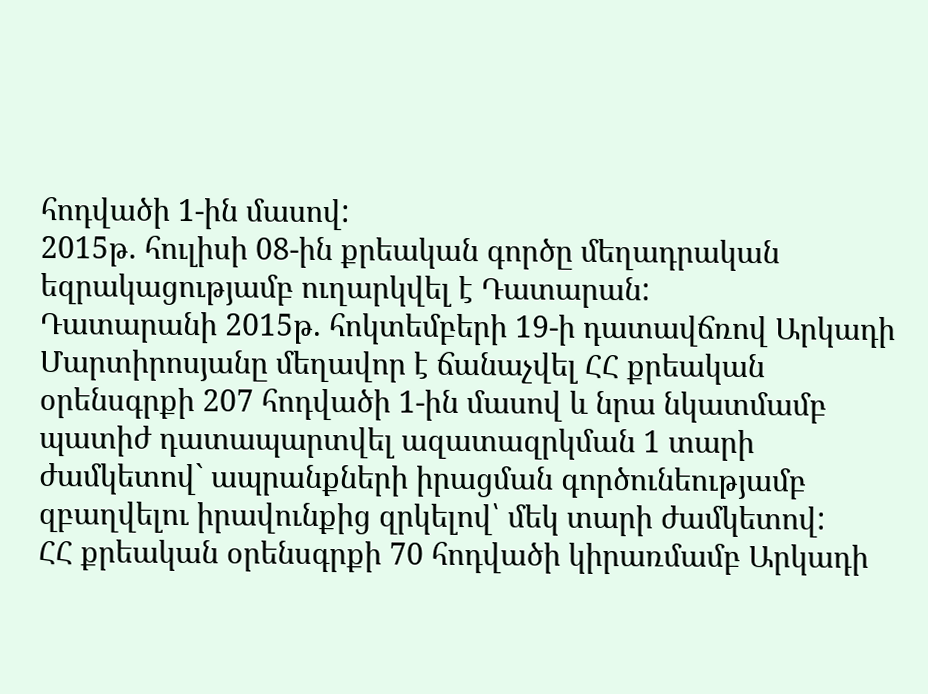հոդվածի 1-ին մասով:
2015թ. հուլիսի 08-ին քրեական գործը մեղադրական եզրակացությամբ ուղարկվել է Դատարան:
Դատարանի 2015թ. հոկտեմբերի 19-ի դատավճռով Արկադի Մարտիրոսյանը մեղավոր է ճանաչվել ՀՀ քրեական օրենսգրքի 207 հոդվածի 1-ին մասով և նրա նկատմամբ պատիժ դատապարտվել ազատազրկման 1 տարի ժամկետով` ապրանքների իրացման գործունեությամբ զբաղվելու իրավունքից զրկելով՝ մեկ տարի ժամկետով:
ՀՀ քրեական օրենսգրքի 70 հոդվածի կիրառմամբ Արկադի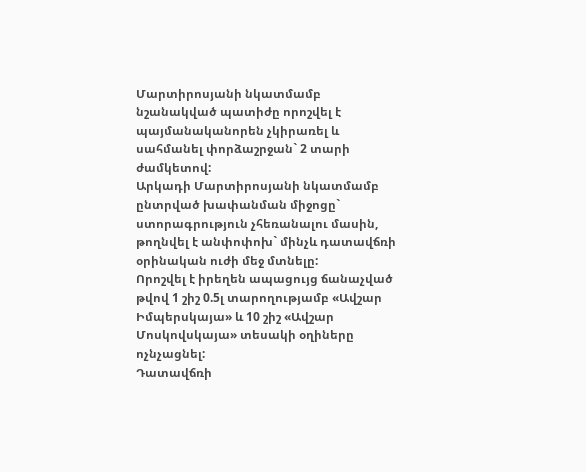Մարտիրոսյանի նկատմամբ նշանակված պատիժը որոշվել է պայմանականորեն չկիրառել և սահմանել փորձաշրջան` 2 տարի ժամկետով:
Արկադի Մարտիրոսյանի նկատմամբ ընտրված խափանման միջոցը` ստորագրություն չհեռանալու մասին, թողնվել է անփոփոխ` մինչև դատավճռի օրինական ուժի մեջ մտնելը:
Որոշվել է իրեղեն ապացույց ճանաչված թվով 1 շիշ 0.5լ տարողությամբ «Ավշար Իմպերսկայա» և 10 շիշ «Ավշար Մոսկովսկայա» տեսակի օղիները ոչնչացնել:
Դատավճռի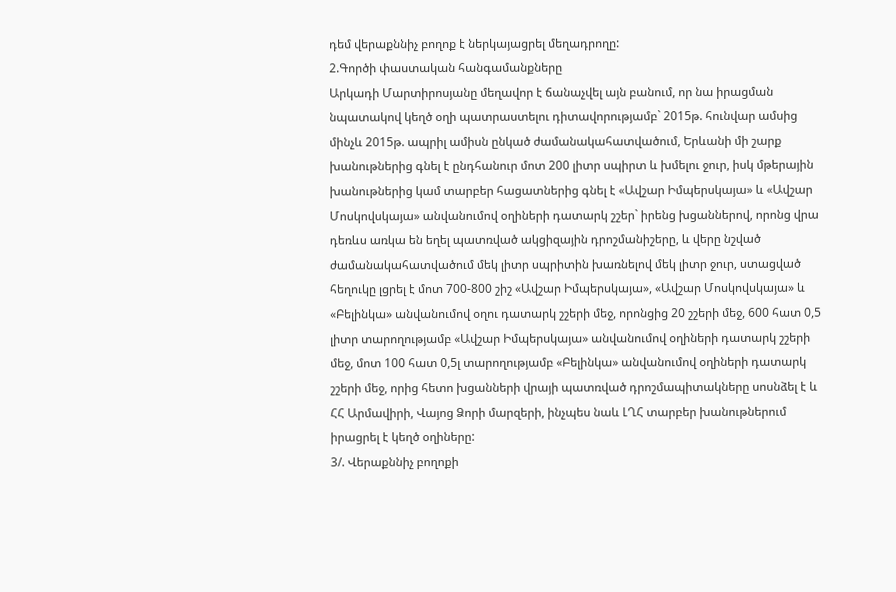դեմ վերաքննիչ բողոք է ներկայացրել մեղադրողը:
2.Գործի փաստական հանգամանքները
Արկադի Մարտիրոսյանը մեղավոր է ճանաչվել այն բանում, որ նա իրացման նպատակով կեղծ օղի պատրաստելու դիտավորությամբ` 2015թ. հունվար ամսից մինչև 2015թ. ապրիլ ամիսն ընկած ժամանակահատվածում, Երևանի մի շարք խանութներից գնել է ընդհանուր մոտ 200 լիտր սպիրտ և խմելու ջուր, իսկ մթերային խանութներից կամ տարբեր հացատներից գնել է «Ավշար Իմպերսկայա» և «Ավշար Մոսկովսկայա» անվանումով օղիների դատարկ շշեր` իրենց խցաններով, որոնց վրա դեռևս առկա են եղել պատռված ակցիզային դրոշմանիշերը, և վերը նշված ժամանակահատվածում մեկ լիտր սպրիտին խառնելով մեկ լիտր ջուր, ստացված հեղուկը լցրել է մոտ 700-800 շիշ «Ավշար Իմպերսկայա», «Ավշար Մոսկովսկայա» և «Բելինկա» անվանումով օղու դատարկ շշերի մեջ, որոնցից 20 շշերի մեջ, 600 հատ 0,5 լիտր տարողությամբ «Ավշար Իմպերսկայա» անվանումով օղիների դատարկ շշերի մեջ, մոտ 100 հատ 0,5լ տարողությամբ «Բելինկա» անվանումով օղիների դատարկ շշերի մեջ, որից հետո խցանների վրայի պատռված դրոշմապիտակները սոսնձել է և ՀՀ Արմավիրի, Վայոց Ձորի մարզերի, ինչպես նաև ԼՂՀ տարբեր խանութներում իրացրել է կեղծ օղիները:
3/. Վերաքննիչ բողոքի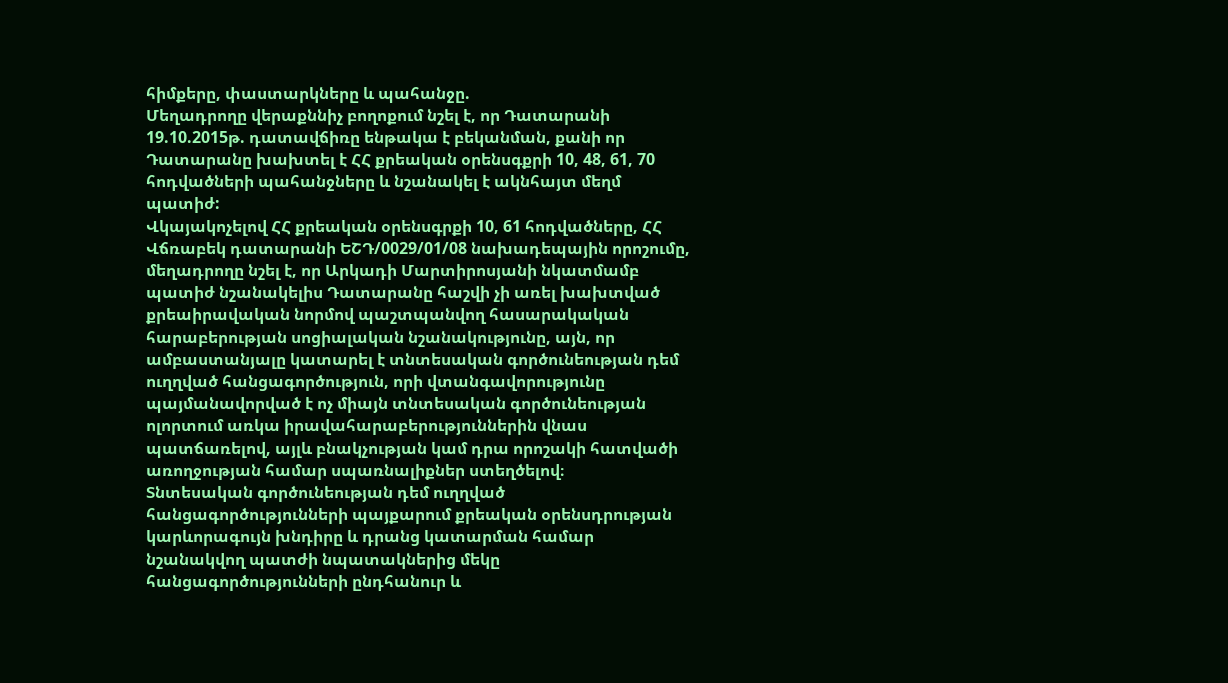հիմքերը, փաստարկները և պահանջը.
Մեղադրողը վերաքննիչ բողոքում նշել է, որ Դատարանի 19.10.2015թ. դատավճիռը ենթակա է բեկանման, քանի որ Դատարանը խախտել է ՀՀ քրեական օրենսգքրի 10, 48, 61, 70 հոդվածների պահանջները և նշանակել է ակնհայտ մեղմ պատիժ:
Վկայակոչելով ՀՀ քրեական օրենսգրքի 10, 61 հոդվածները, ՀՀ Վճռաբեկ դատարանի ԵՇԴ/0029/01/08 նախադեպային որոշումը, մեղադրողը նշել է, որ Արկադի Մարտիրոսյանի նկատմամբ պատիժ նշանակելիս Դատարանը հաշվի չի առել խախտված քրեաիրավական նորմով պաշտպանվող հասարակական հարաբերության սոցիալական նշանակությունը, այն, որ ամբաստանյալը կատարել է տնտեսական գործունեության դեմ ուղղված հանցագործություն, որի վտանգավորությունը պայմանավորված է ոչ միայն տնտեսական գործունեության ոլորտում առկա իրավահարաբերություններին վնաս պատճառելով, այլև բնակչության կամ դրա որոշակի հատվածի առողջության համար սպառնալիքներ ստեղծելով։
Տնտեսական գործունեության դեմ ուղղված հանցագործությունների պայքարում քրեական օրենսդրության կարևորագույն խնդիրը և դրանց կատարման համար նշանակվող պատժի նպատակներից մեկը հանցագործությունների ընդհանուր և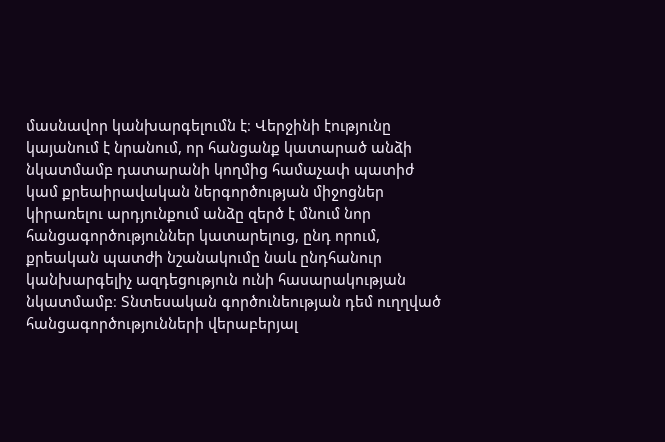մասնավոր կանխարգելումն է։ Վերջինի էությունը կայանում է նրանում, որ հանցանք կատարած անձի նկատմամբ դատարանի կողմից համաչափ պատիժ կամ քրեաիրավական ներգործության միջոցներ կիրառելու արդյունքում անձը զերծ է մնում նոր հանցագործություններ կատարելուց, ընդ որում, քրեական պատժի նշանակումը նաև ընդհանուր կանխարգելիչ ազդեցություն ունի հասարակության նկատմամբ։ Տնտեսական գործունեության դեմ ուղղված հանցագործությունների վերաբերյալ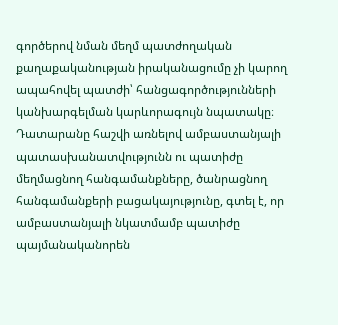գործերով նման մեղմ պատժողական քաղաքականության իրականացումը չի կարող ապահովել պատժի՝ հանցագործությունների կանխարգելման կարևորագույն նպատակը։
Դատարանը հաշվի առնելով ամբաստանյալի պատասխանատվությունն ու պատիժը մեղմացնող հանգամանքները, ծանրացնող հանգամանքերի բացակայությունը, գտել է, որ ամբաստանյալի նկատմամբ պատիժը պայմանականորեն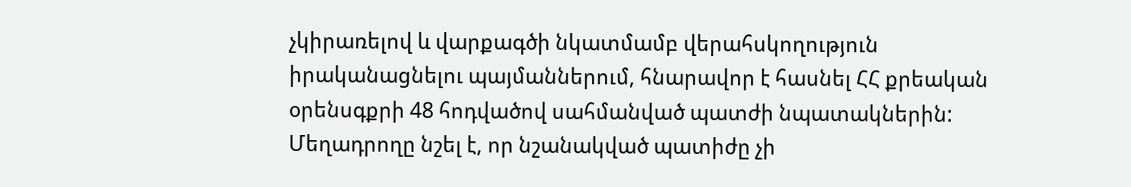չկիրառելով և վարքագծի նկատմամբ վերահսկողություն իրականացնելու պայմաններում, հնարավոր է հասնել ՀՀ քրեական օրենսգքրի 48 հոդվածով սահմանված պատժի նպատակներին:
Մեղադրողը նշել է, որ նշանակված պատիժը չի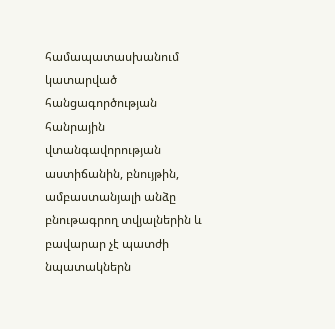համապատասխանում կատարված հանցագործության հանրային վտանգավորության աստիճանին, բնույթին, ամբաստանյալի անձը բնութագրող տվյալներին և բավարար չէ պատժի նպատակներն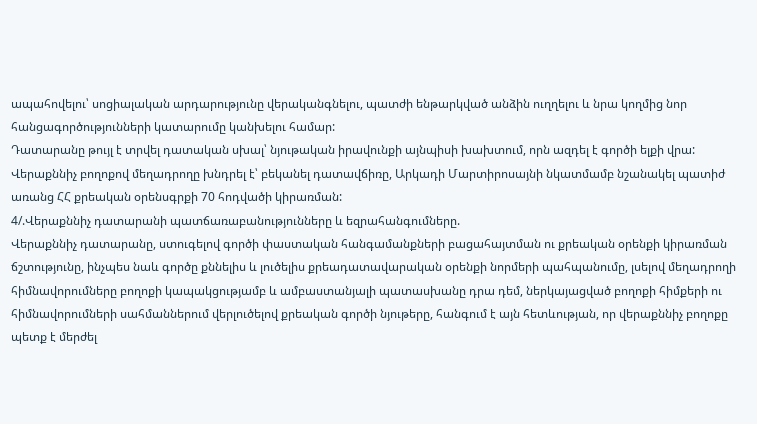ապահովելու՝ սոցիալական արդարությունը վերականգնելու, պատժի ենթարկված անձին ուղղելու և նրա կողմից նոր հանցագործությունների կատարումը կանխելու համար:
Դատարանը թույլ է տրվել դատական սխալ՝ նյութական իրավունքի այնպիսի խախտում, որն ազդել է գործի ելքի վրա:
Վերաքննիչ բողոքով մեղադրողը խնդրել է՝ բեկանել դատավճիռը, Արկադի Մարտիրոսայնի նկատմամբ նշանակել պատիժ առանց ՀՀ քրեական օրենսգրքի 70 հոդվածի կիրառման:
4/.Վերաքննիչ դատարանի պատճառաբանությունները և եզրահանգումները.
Վերաքննիչ դատարանը, ստուգելով գործի փաստական հանգամանքների բացահայտման ու քրեական օրենքի կիրառման ճշտությունը, ինչպես նաև գործը քննելիս և լուծելիս քրեադատավարական օրենքի նորմերի պահպանումը, լսելով մեղադրողի հիմնավորումները բողոքի կապակցությամբ և ամբաստանյալի պատասխանը դրա դեմ, ներկայացված բողոքի հիմքերի ու հիմնավորումների սահմաններում վերլուծելով քրեական գործի նյութերը, հանգում է այն հետևության, որ վերաքննիչ բողոքը պետք է մերժել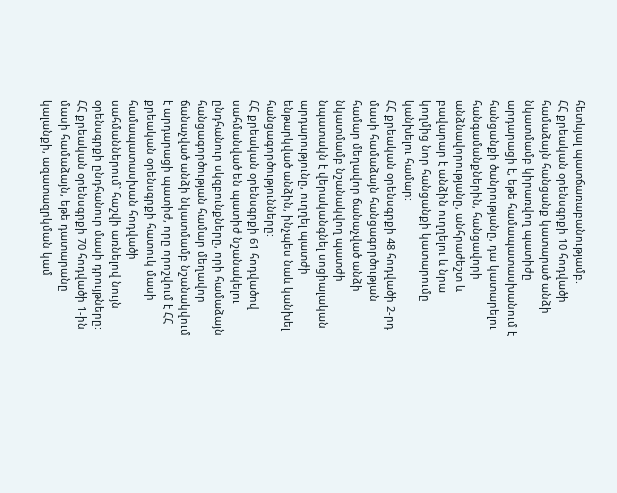հետևյալ պատճառաբանությամբ.
ՀՀ քրեական օրենսգրքի 10 հոդվածի համաձայն հանցանք կատարած անձի նկատմամբ կիրառվող պատիժը արդարացի է, եթե համապատասխանում է հանցանքի ծանրությանը, դա կատարելու հանգամանքներին, հանցավորի անձնավորությանը, անհրաժեշտ և բավարար է անձին ուղղելու և նրա կողմից նոր հանցանքի կատարումը կանխելու համար:
ՀՀ քրեական օրենսգրքի 48 հոդվածի 2-րդ մասի համաձայն հանցագործության համար մեղավոր ճանաչված անձի նկատմամբ նշանակվող պատժի նպատակն է վերականգնել սոցիալական արդարությունը, ուղղել պատժի ենթարկված անձին, ինչպես նաև կանխել հանցագործությունները:
ՀՀ քրեական օրենսգրքի 61 հոդվածով սահմանված են պատիժ նշանակելու ընդհանուր սկզբունքները, որի համաձայն հանցագործության համար մեղավոր ճանաչված անձի նկատմամբ նշանակվում է արդարացի պատիժ, որը որոշվում է ՀՀ քրեական օրենսգրքի հատուկ մասի համապատասխան հոդվածի սահմաններում` հաշվի առնելով նույն օրենսգրքի ընդհանուր մասի դրույթները:
ՀՀ քրեական օրենսգրքի 70 հոդվածի 1-ին մասի համաձայն, եթե դատարանը կալանքի, ազատազրկման կամ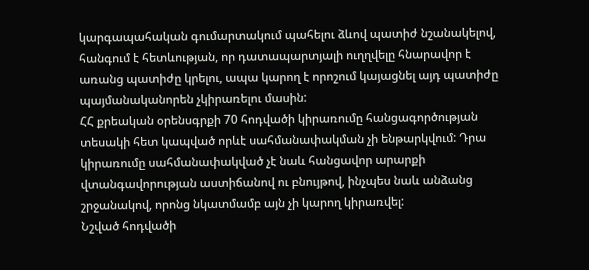կարգապահական գումարտակում պահելու ձևով պատիժ նշանակելով, հանգում է հետևության, որ դատապարտյալի ուղղվելը հնարավոր է առանց պատիժը կրելու, ապա կարող է որոշում կայացնել այդ պատիժը պայմանականորեն չկիրառելու մասին:
ՀՀ քրեական օրենսգրքի 70 հոդվածի կիրառումը հանցագործության տեսակի հետ կապված որևէ սահմանափակման չի ենթարկվում: Դրա կիրառումը սահմանափակված չէ նաև հանցավոր արարքի վտանգավորության աստիճանով ու բնույթով, ինչպես նաև անձանց շրջանակով, որոնց նկատմամբ այն չի կարող կիրառվել:
Նշված հոդվածի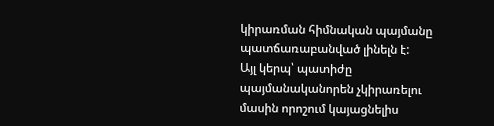կիրառման հիմնական պայմանը պատճառաբանված լինելն է:
Այլ կերպ՝ պատիժը պայմանականորեն չկիրառելու մասին որոշում կայացնելիս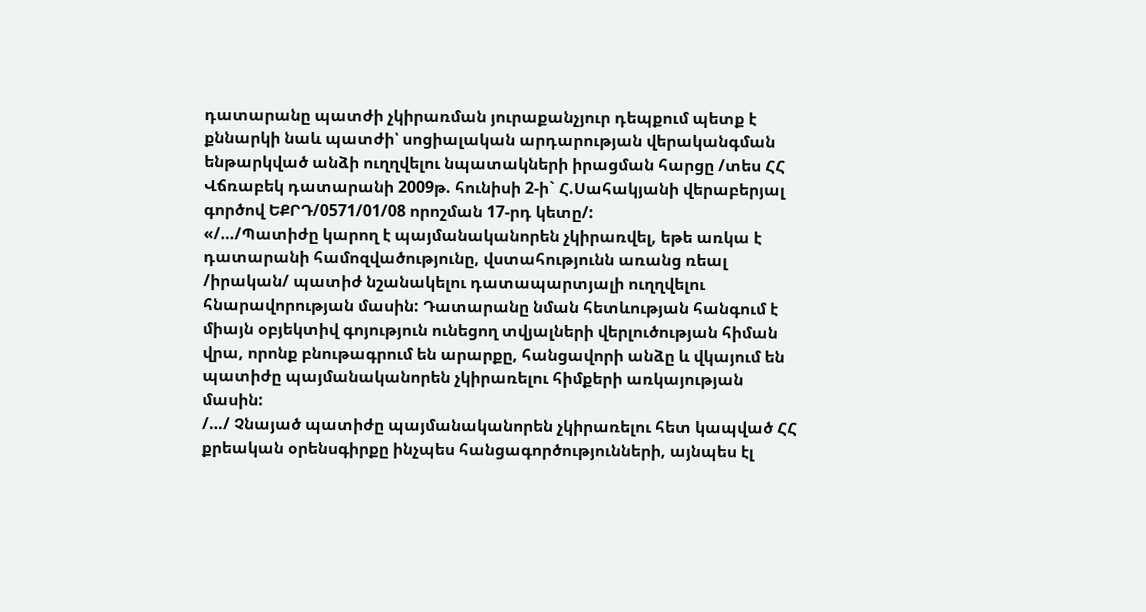դատարանը պատժի չկիրառման յուրաքանչյուր դեպքում պետք է քննարկի նաև պատժի՝ սոցիալական արդարության վերականգման ենթարկված անձի ուղղվելու նպատակների իրացման հարցը /տես ՀՀ Վճռաբեկ դատարանի 2009թ. հունիսի 2-ի` Հ.Սահակյանի վերաբերյալ գործով ԵՔՐԴ/0571/01/08 որոշման 17-րդ կետը/:
«/…/Պատիժը կարող է պայմանականորեն չկիրառվել, եթե առկա է դատարանի համոզվածությունը, վստահությունն առանց ռեալ /իրական/ պատիժ նշանակելու դատապարտյալի ուղղվելու հնարավորության մասին: Դատարանը նման հետևության հանգում է միայն օբյեկտիվ գոյություն ունեցող տվյալների վերլուծության հիման վրա, որոնք բնութագրում են արարքը, հանցավորի անձը և վկայում են պատիժը պայմանականորեն չկիրառելու հիմքերի առկայության մասին:
/…/ Չնայած պատիժը պայմանականորեն չկիրառելու հետ կապված ՀՀ քրեական օրենսգիրքը ինչպես հանցագործությունների, այնպես էլ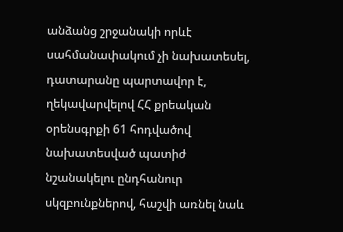անձանց շրջանակի որևէ սահմանափակում չի նախատեսել, դատարանը պարտավոր է, ղեկավարվելով ՀՀ քրեական օրենսգրքի 61 հոդվածով նախատեսված պատիժ նշանակելու ընդհանուր սկզբունքներով, հաշվի առնել նաև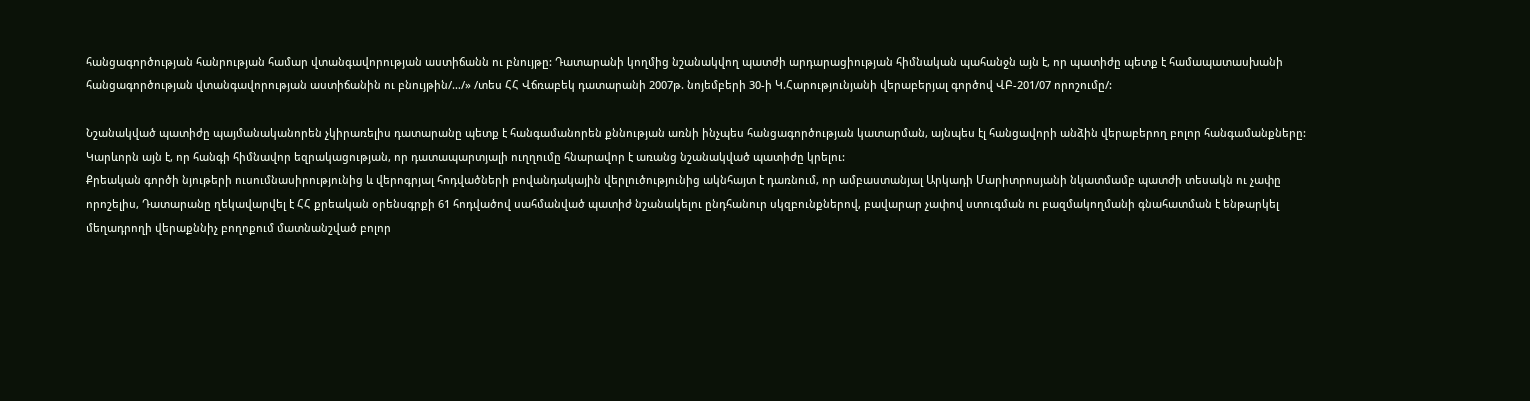հանցագործության հանրության համար վտանգավորության աստիճանն ու բնույթը: Դատարանի կողմից նշանակվող պատժի արդարացիության հիմնական պահանջն այն է, որ պատիժը պետք է համապատասխանի հանցագործության վտանգավորության աստիճանին ու բնույթին/…/» /տես ՀՀ Վճռաբեկ դատարանի 2007թ. նոյեմբերի 30-ի Կ.Հարությունյանի վերաբերյալ գործով ՎԲ-201/07 որոշումը/:

Նշանակված պատիժը պայմանականորեն չկիրառելիս դատարանը պետք է հանգամանորեն քննության առնի ինչպես հանցագործության կատարման, այնպես էլ հանցավորի անձին վերաբերող բոլոր հանգամանքները: Կարևորն այն է, որ հանգի հիմնավոր եզրակացության, որ դատապարտյալի ուղղումը հնարավոր է առանց նշանակված պատիժը կրելու:
Քրեական գործի նյութերի ուսումնասիրությունից և վերոգրյալ հոդվածների բովանդակային վերլուծությունից ակնհայտ է դառնում, որ ամբաստանյալ Արկադի Մարիտրոսյանի նկատմամբ պատժի տեսակն ու չափը որոշելիս, Դատարանը ղեկավարվել է ՀՀ քրեական օրենսգրքի 61 հոդվածով սահմանված պատիժ նշանակելու ընդհանուր սկզբունքներով, բավարար չափով ստուգման ու բազմակողմանի գնահատման է ենթարկել մեղադրողի վերաքննիչ բողոքում մատնանշված բոլոր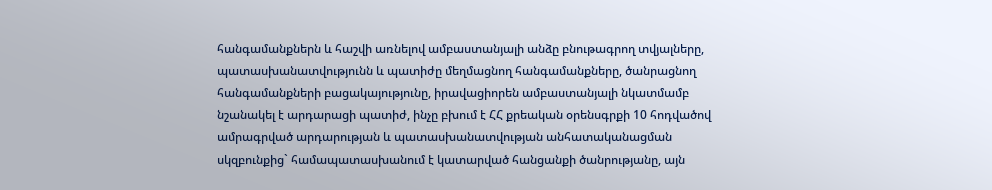հանգամանքներն և հաշվի առնելով ամբաստանյալի անձը բնութագրող տվյալները, պատասխանատվությունն և պատիժը մեղմացնող հանգամանքները, ծանրացնող հանգամանքների բացակայությունը, իրավացիորեն ամբաստանյալի նկատմամբ նշանակել է արդարացի պատիժ, ինչը բխում է ՀՀ քրեական օրենսգրքի 10 հոդվածով ամրագրված արդարության և պատասխանատվության անհատականացման սկզբունքից` համապատասխանում է կատարված հանցանքի ծանրությանը, այն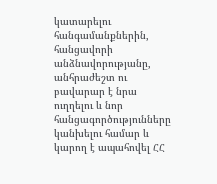կատարելու հանգամանքներին, հանցավորի անձնավորությանը, անհրաժեշտ ու բավարար է նրա ուղղելու և նոր հանցագործությունները կանխելու համար և կարող է ապահովել ՀՀ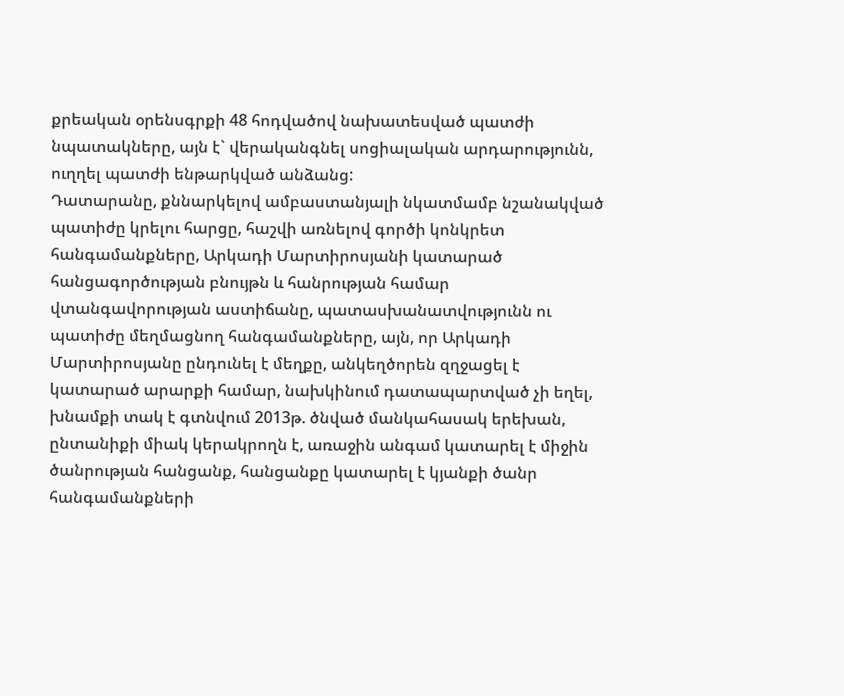քրեական օրենսգրքի 48 հոդվածով նախատեսված պատժի նպատակները, այն է` վերականգնել սոցիալական արդարությունն, ուղղել պատժի ենթարկված անձանց:
Դատարանը, քննարկելով ամբաստանյալի նկատմամբ նշանակված պատիժը կրելու հարցը, հաշվի առնելով գործի կոնկրետ հանգամանքները, Արկադի Մարտիրոսյանի կատարած հանցագործության բնույթն և հանրության համար վտանգավորության աստիճանը, պատասխանատվությունն ու պատիժը մեղմացնող հանգամանքները, այն, որ Արկադի Մարտիրոսյանը ընդունել է մեղքը, անկեղծորեն զղջացել է կատարած արարքի համար, նախկինում դատապարտված չի եղել, խնամքի տակ է գտնվում 2013թ. ծնված մանկահասակ երեխան, ընտանիքի միակ կերակրողն է, առաջին անգամ կատարել է միջին ծանրության հանցանք, հանցանքը կատարել է կյանքի ծանր հանգամանքների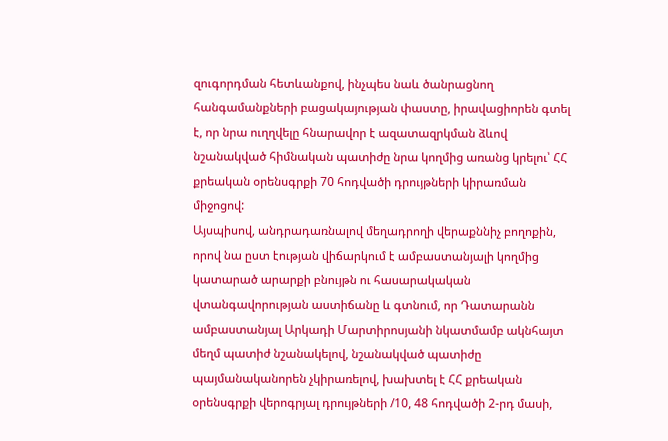զուգորդման հետևանքով, ինչպես նաև ծանրացնող հանգամանքների բացակայության փաստը, իրավացիորեն գտել է, որ նրա ուղղվելը հնարավոր է ազատազրկման ձևով նշանակված հիմնական պատիժը նրա կողմից առանց կրելու՝ ՀՀ քրեական օրենսգրքի 70 հոդվածի դրույթների կիրառման միջոցով:
Այսպիսով, անդրադառնալով մեղադրողի վերաքննիչ բողոքին, որով նա ըստ էության վիճարկում է ամբաստանյալի կողմից կատարած արարքի բնույթն ու հասարակական վտանգավորության աստիճանը և գտնում, որ Դատարանն ամբաստանյալ Արկադի Մարտիրոսյանի նկատմամբ ակնհայտ մեղմ պատիժ նշանակելով, նշանակված պատիժը պայմանականորեն չկիրառելով, խախտել է ՀՀ քրեական օրենսգրքի վերոգրյալ դրույթների /10, 48 հոդվածի 2-րդ մասի,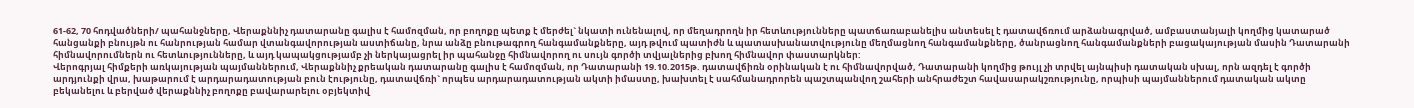61-62, 70 հոդվածների/ պահանջները, Վերաքննիչ դատարանը գալիս է համոզման, որ բողոքը պետք է մերժել` նկատի ունենալով, որ մեղադրողն իր հետևությունները պատճառաբանելիս անտեսել է դատավճռում արձանագրված, ամբաստանյալի կողմից կատարած հանցանքի բնույթն ու հանրության համար վտանգավորության աստիճանը, նրա անձը բնութագրող հանգամանքները, այդ թվում պատիժն և պատասխանատվությունը մեղմացնող հանգամանքները, ծանրացնող հանգամանքների բացակայության մասին Դատարանի հիմնավորումներն ու հետևությունները, և այդ կապակցությամբ չի ներկայացրել իր պահանջը հիմնավորող ու սույն գործի տվյալներից բխող հիմնավոր փաստարկներ:
Վերոգրյալ հիմքերի առկայության պայմաններում, Վերաքննիչ քրեական դատարանը գալիս է համոզման, որ Դատարանի 19.10.2015թ. դատավճիռն օրինական է ու հիմնավորված, Դատարանի կողմից թույլ չի տրվել այնպիսի դատական սխալ, որն ազդել է գործի արդյունքի վրա, խաթարում է արդարադատության բուն էությունը, դատավճռի` որպես արդարադատության ակտի իմաստը, խախտել է սահմանադրորեն պաշտպանվող շահերի անհրաժեշտ հավասարակշռությունը, որպիսի պայմաններում դատական ակտը բեկանելու և բերված վերաքննիչ բողոքը բավարարելու օբյեկտիվ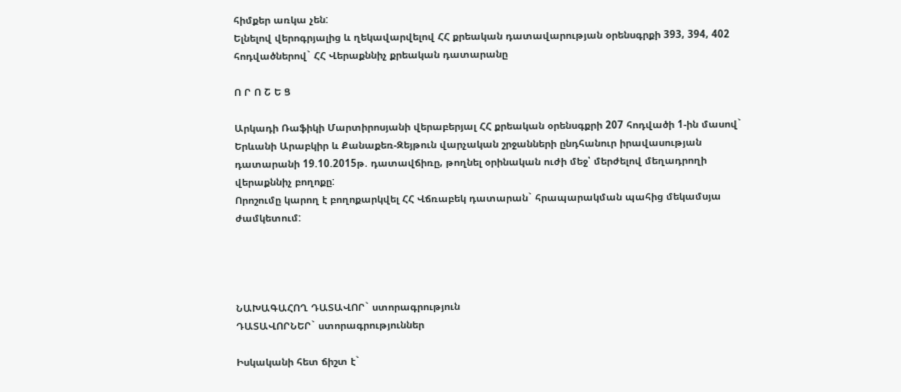հիմքեր առկա չեն:
Ելնելով վերոգրյալից և ղեկավարվելով ՀՀ քրեական դատավարության օրենսգրքի 393, 394, 402 հոդվածներով` ՀՀ Վերաքննիչ քրեական դատարանը

Ո Ր Ո Շ Ե Ց

Արկադի Ռաֆիկի Մարտիրոսյանի վերաբերյալ ՀՀ քրեական օրենսգքրի 207 հոդվածի 1-ին մասով` Երևանի Արաբկիր և Քանաքեռ-Զեյթուն վարչական շրջանների ընդհանուր իրավասության դատարանի 19.10.2015թ. դատավճիռը, թողնել օրինական ուժի մեջ՝ մերժելով մեղադրողի վերաքննիչ բողոքը:
Որոշումը կարող է բողոքարկվել ՀՀ Վճռաբեկ դատարան` հրապարակման պահից մեկամսյա ժամկետում:




ՆԱԽԱԳԱՀՈՂ ԴԱՏԱՎՈՐ` ստորագրություն
ԴԱՏԱՎՈՐՆԵՐ` ստորագրություններ

Իսկականի հետ ճիշտ է`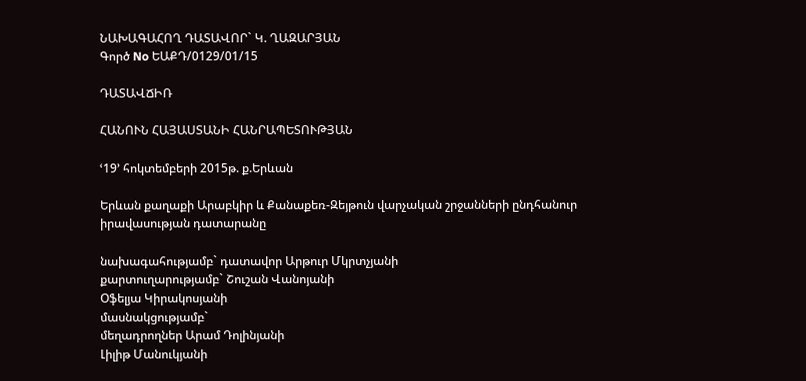ՆԱԽԱԳԱՀՈՂ ԴԱՏԱՎՈՐ` Կ. ՂԱԶԱՐՅԱՆ
Գործ No ԵԱՔԴ/0129/01/15

ԴԱՏԱՎՃԻՌ

ՀԱՆՈՒՆ ՀԱՅԱՍՏԱՆԻ ՀԱՆՐԱՊԵՏՈՒԹՅԱՆ

ՙ19՚ հոկտեմբերի 2015թ. ք.Երևան

Երևան քաղաքի Արաբկիր և Քանաքեռ-Զեյթուն վարչական շրջանների ընդհանուր իրավասության դատարանը

նախագահությամբ` դատավոր Արթուր Մկրտչյանի
քարտուղարությամբ` Շուշան Վանոյանի
Օֆելյա Կիրակոսյանի
մասնակցությամբ`
մեղադրողներ Արամ Դոլինյանի
Լիլիթ Մանուկյանի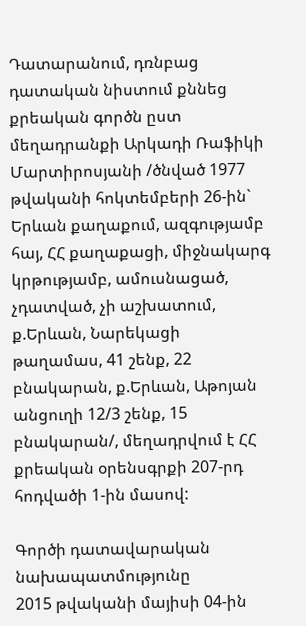Դատարանում, դռնբաց դատական նիստում քննեց քրեական գործն ըստ մեղադրանքի Արկադի Ռաֆիկի Մարտիրոսյանի /ծնված 1977 թվականի հոկտեմբերի 26-ին` Երևան քաղաքում, ազգությամբ հայ, ՀՀ քաղաքացի, միջնակարգ կրթությամբ, ամուսնացած, չդատված, չի աշխատում, ք.Երևան, Նարեկացի թաղամաս, 41 շենք, 22 բնակարան, ք.Երևան, Աթոյան անցուղի 12/3 շենք, 15 բնակարան/, մեղադրվում է ՀՀ քրեական օրենսգրքի 207-րդ հոդվածի 1-ին մասով:

Գործի դատավարական նախապատմությունը
2015 թվականի մայիսի 04-ին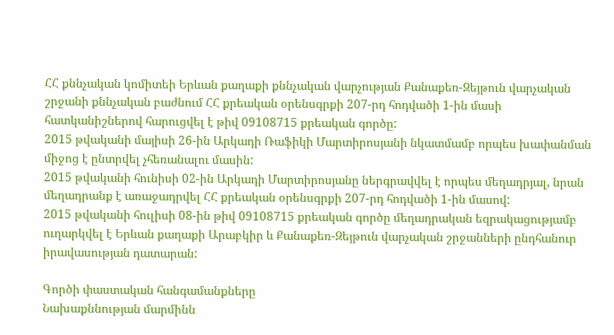ՀՀ քննչական կոմիտեի Երևան քաղաքի քննչական վարչության Քանաքեռ-Զեյթուն վարչական շրջանի քննչական բաժնում ՀՀ քրեական օրենսգրքի 207-րդ հոդվածի 1-ին մասի հատկանիշներով հարուցվել է թիվ 09108715 քրեական գործը:
2015 թվականի մայիսի 26-ին Արկադի Ռաֆիկի Մարտիրոսյանի նկատմամբ որպես խափանման միջոց է ընտրվել չհեռանալու մասին:
2015 թվականի հունիսի 02-ին Արկադի Մարտիրոսյանը ներգրավվել է որպես մեղադրյալ, նրան մեղադրանք է առաջադրվել ՀՀ քրեական օրենսգրքի 207-րդ հոդվածի 1-ին մասով:
2015 թվականի հուլիսի 08-ին թիվ 09108715 քրեական գործը մեղադրական եզրակացությամբ ուղարկվել է Երևան քաղաքի Արաբկիր և Քանաքեռ-Զեյթուն վարչական շրջանների ընդհանուր իրավասության դատարան:

Գործի փաստական հանգամանքները
Նախաքննության մարմինն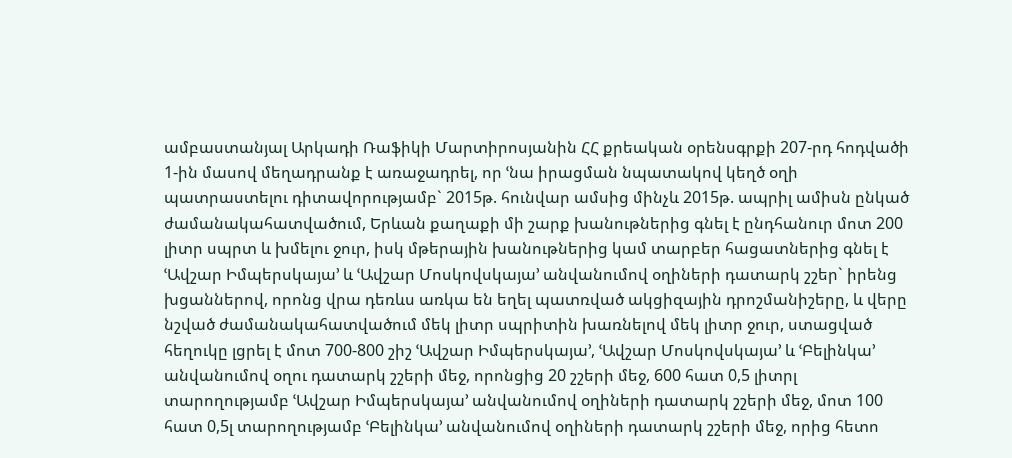ամբաստանյալ Արկադի Ռաֆիկի Մարտիրոսյանին ՀՀ քրեական օրենսգրքի 207-րդ հոդվածի 1-ին մասով մեղադրանք է առաջադրել, որ ՙնա իրացման նպատակով կեղծ օղի պատրաստելու դիտավորությամբ` 2015թ. հունվար ամսից մինչև 2015թ. ապրիլ ամիսն ընկած ժամանակահատվածում, Երևան քաղաքի մի շարք խանութներից գնել է ընդհանուր մոտ 200 լիտր սպրտ և խմելու ջուր, իսկ մթերային խանութներից կամ տարբեր հացատներից գնել է ՙԱվշար Իմպերսկայա՚ և ՙԱվշար Մոսկովսկայա՚ անվանումով օղիների դատարկ շշեր` իրենց խցաններով, որոնց վրա դեռևս առկա են եղել պատռված ակցիզային դրոշմանիշերը, և վերը նշված ժամանակահատվածում մեկ լիտր սպրիտին խառնելով մեկ լիտր ջուր, ստացված հեղուկը լցրել է մոտ 700-800 շիշ ՙԱվշար Իմպերսկայա՚, ՙԱվշար Մոսկովսկայա՚ և ՙԲելինկա՚ անվանումով օղու դատարկ շշերի մեջ, որոնցից 20 շշերի մեջ, 600 հատ 0,5 լիտրլ տարողությամբ ՙԱվշար Իմպերսկայա՚ անվանումով օղիների դատարկ շշերի մեջ, մոտ 100 հատ 0,5լ տարողությամբ ՙԲելինկա՚ անվանումով օղիների դատարկ շշերի մեջ, որից հետո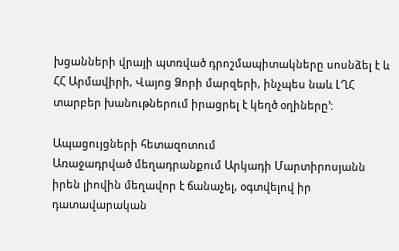խցանների վրայի պտռված դրոշմապիտակները սոսնձել է և ՀՀ Արմավիրի, Վայոց Ձորի մարզերի, ինչպես նաև ԼՂՀ տարբեր խանութներում իրացրել է կեղծ օղիները՚:

Ապացույցների հետազոտում
Առաջադրված մեղադրանքում Արկադի Մարտիրոսյանն իրեն լիովին մեղավոր է ճանաչել, օգտվելով իր դատավարական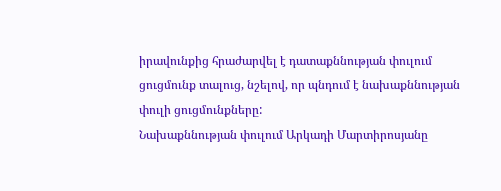իրավունքից հրաժարվել է դատաքննության փուլում ցուցմունք տալուց, նշելով, որ պնդում է նախաքննության փուլի ցուցմունքները:
Նախաքննության փուլում Արկադի Մարտիրոսյանը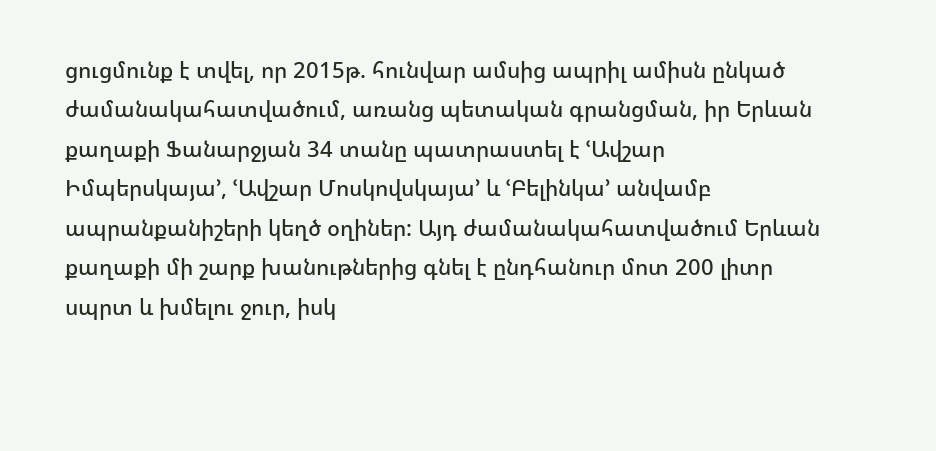ցուցմունք է տվել, որ 2015թ. հունվար ամսից ապրիլ ամիսն ընկած ժամանակահատվածում, առանց պետական գրանցման, իր Երևան քաղաքի Ֆանարջյան 34 տանը պատրաստել է ՙԱվշար Իմպերսկայա՚, ՙԱվշար Մոսկովսկայա՚ և ՙԲելինկա՚ անվամբ ապրանքանիշերի կեղծ օղիներ: Այդ ժամանակահատվածում Երևան քաղաքի մի շարք խանութներից գնել է ընդհանուր մոտ 200 լիտր սպրտ և խմելու ջուր, իսկ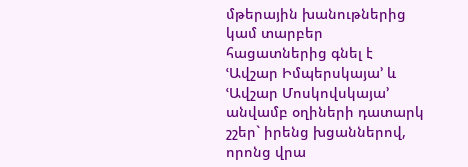մթերային խանութներից կամ տարբեր հացատներից գնել է ՙԱվշար Իմպերսկայա՚ և ՙԱվշար Մոսկովսկայա՚ անվամբ օղիների դատարկ շշեր` իրենց խցաններով, որոնց վրա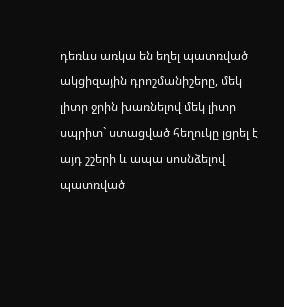դեռևս առկա են եղել պատռված ակցիզային դրոշմանիշերը, մեկ լիտր ջրին խառնելով մեկ լիտր սպրիտ` ստացված հեղուկը լցրել է այդ շշերի և ապա սոսնձելով պատռված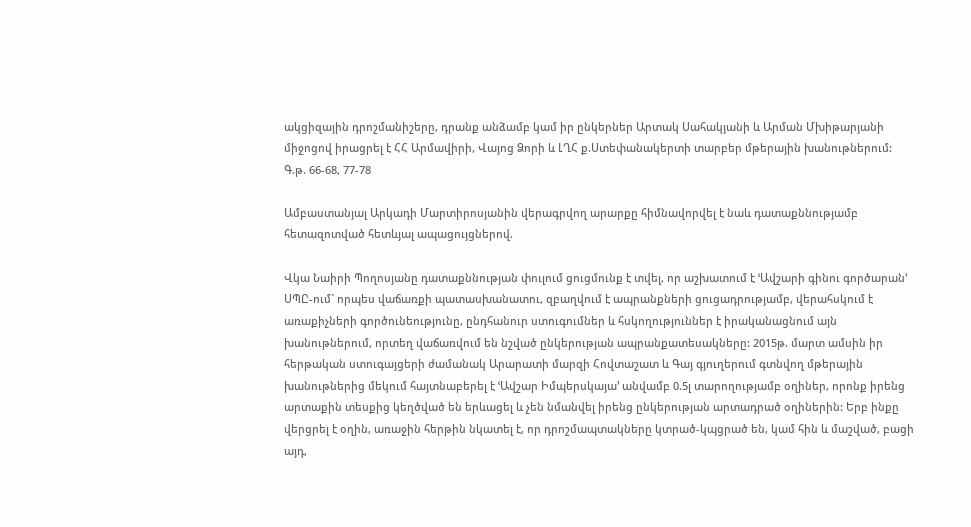ակցիզային դրոշմանիշերը, դրանք անձամբ կամ իր ընկերներ Արտակ Սահակյանի և Արման Մխիթարյանի միջոցով իրացրել է ՀՀ Արմավիրի, Վայոց Ձորի և ԼՂՀ ք.Ստեփանակերտի տարբեր մթերային խանութներում:
Գ.թ. 66-68, 77-78

Ամբաստանյալ Արկադի Մարտիրոսյանին վերագրվող արարքը հիմնավորվել է նաև դատաքննությամբ հետազոտված հետևյալ ապացույցներով.

Վկա Նաիրի Պողոսյանը դատաքննության փուլում ցուցմունք է տվել, որ աշխատում է ՙԱվշարի գինու գործարան՚ ՍՊԸ-ում` որպես վաճառքի պատասխանատու, զբաղվում է ապրանքների ցուցադրությամբ, վերահսկում է առաքիչների գործունեությունը, ընդհանուր ստուգումներ և հսկողություններ է իրականացնում այն խանութներում, որտեղ վաճառվում են նշված ընկերության ապրանքատեսակները: 2015թ. մարտ ամսին իր հերթական ստուգայցերի ժամանակ Արարատի մարզի Հովտաշատ և Գայ գյուղերում գտնվող մթերային խանութներից մեկում հայտնաբերել է ՙԱվշար Իմպերսկայա՚ անվամբ 0.5լ տարողությամբ օղիներ, որոնք իրենց արտաքին տեսքից կեղծված են երևացել և չեն նմանվել իրենց ընկերության արտադրած օղիներին: Երբ ինքը վերցրել է օղին, առաջին հերթին նկատել է, որ դրոշմապտակները կտրած-կպցրած են, կամ հին և մաշված, բացի այդ,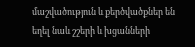մաշվածություն և քերծվածքներ են եղել նաև շշերի և խցանների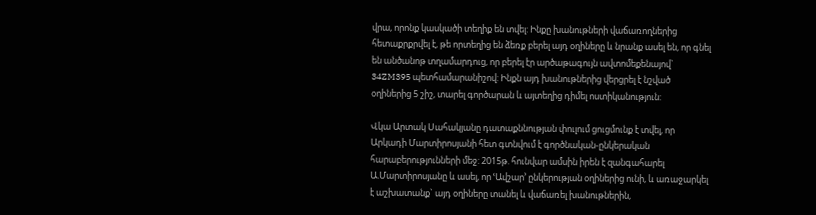վրա, որոնք կասկածի տեղիք են տվել: Ինքը խանութների վաճառողներից հետաքրքրվել է, թե որտեղից են ձեռք բերել այդ օղիները և նրանք ասել են, որ գնել են անծանոթ տղամարդուց, որ բերել էր արծաթագույն ավտոմեքենայով` 34ZM395 պետհամարանիշով: Ինքն այդ խանութներից վերցրել է նշված օղիներից 5 շիշ, տարել գործարան և այտեղից դիմել ոստիկանություն:

Վկա Արտակ Սահակյանը դատաքննության փուլում ցուցմունք է տվել, որ Արկադի Մարտիրոսյանի հետ գտնվում է գործնական-ընկերական հարաբերությունների մեջ: 2015թ. հունվար ամսին իրեն է զանգահարել Ա.Մարտիրոսյանը և ասել, որ ՙԱվշար՚ ընկերության օղիներից ունի, և առաջարկել է աշխատանք` այդ օղիները տանել և վաճառել խանութներին,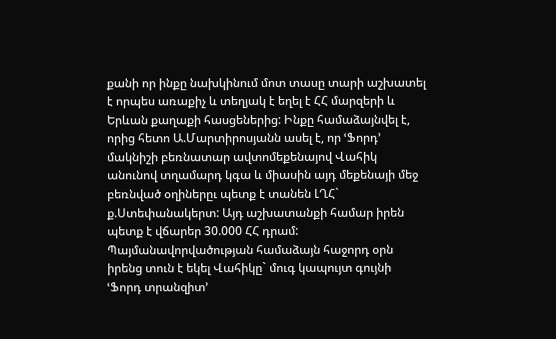քանի որ ինքը նախկինում մոտ տասը տարի աշխատել է որպես առաքիչ և տեղյակ է եղել է ՀՀ մարզերի և Երևան քաղաքի հասցեներից: Ինքը համաձայնվել է, որից հետո Ա.Մարտիրոսյանն ասել է, որ ՙՖորդ՚ մակնիշի բեռնատար ավտոմեքենայով Վահիկ անունով տղամարդ կգա և միասին այդ մեքենայի մեջ բեռնված օղիներըւ պետք է տանեն ԼՂՀ` ք.Ստեփանակերտ: Այդ աշխատանքի համար իրեն պետք է վճարեր 30.000 ՀՀ դրամ: Պայմանավորվածության համաձայն հաջորդ օրն իրենց տուն է եկել Վահիկը` մուգ կապույտ գույնի ՙՖորդ տրանզիտ՚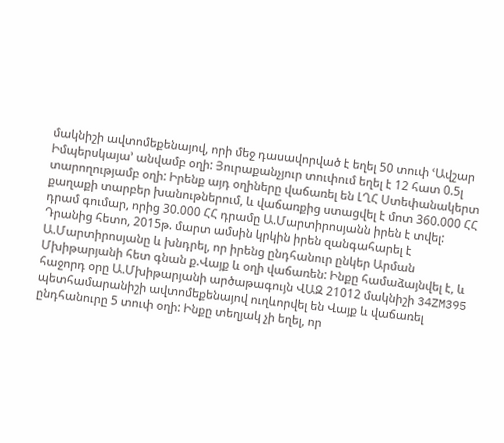մակնիշի ավտոմեքենայով, որի մեջ դասավորված է եղել 50 տուփ ՙԱվշար Իմպերսկայա՚ անվամբ օղի: Յուրաքանչյուր տուփում եղել է 12 հատ 0.5լ տարողությամբ օղի: Իրենք այդ օղիները վաճառել են ԼՂՀ Ստեփանակերտ քաղաքի տարբեր խանութներում, և վաճառքից ստացվել է մոտ 360.000 ՀՀ դրամ գումար, որից 30.000 ՀՀ դրամը Ա.Մարտիրոսյանն իրեն է տվել: Դրանից հետո, 2015թ. մարտ ամսին կրկին իրեն զանգահարել է Ա.Մարտիրոսյանը և խնդրել, որ իրենց ընդհանուր ընկեր Արման Մխիթարյանի հետ գնան ք.Վայք և օղի վաճառեն: Ինքը համաձայնվել է, և հաջորդ օրը Ա.Մխիթարյանի արծաթագույն ՎԱԶ 21012 մակնիշի 34ZM395 պետհամարանիշի ավտոմեքենայով ուղևորվել են Վայք և վաճառել ընդհանուրը 5 տուփ օղի: Ինքը տեղյակ չի եղել, որ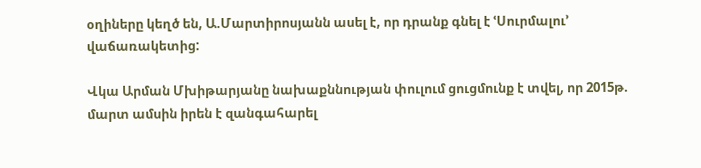օղիները կեղծ են, Ա.Մարտիրոսյանն ասել է, որ դրանք գնել է ՙՍուրմալու՚ վաճառակետից:

Վկա Արման Մխիթարյանը նախաքննության փուլում ցուցմունք է տվել, որ 2015թ. մարտ ամսին իրեն է զանգահարել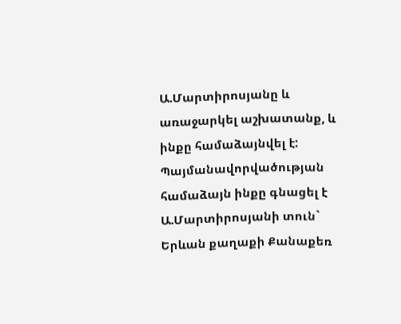Ա.Մարտիրոսյանը և առաջարկել աշխատանք, և ինքը համաձայնվել է: Պայմանավորվածության համաձայն ինքը գնացել է Ա.Մարտիրոսյանի տուն` Երևան քաղաքի Քանաքեռ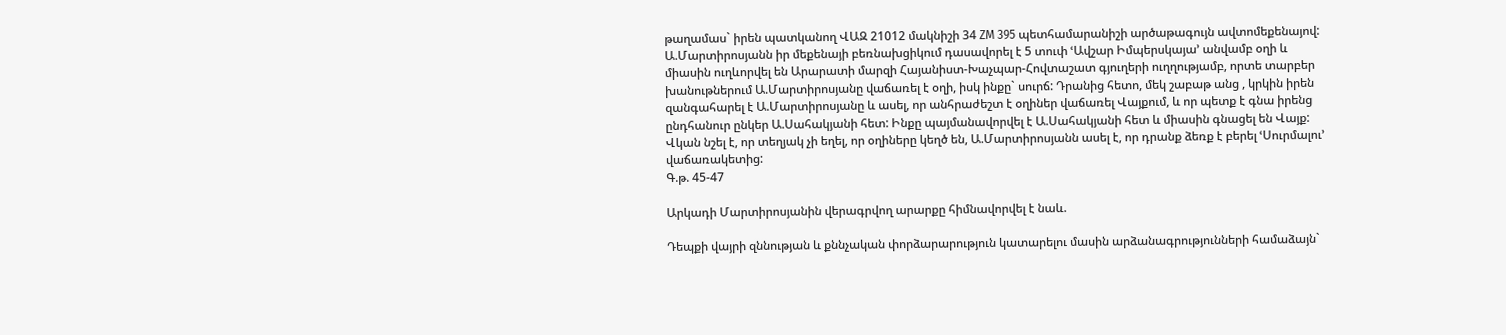թաղամաս` իրեն պատկանող ՎԱԶ 21012 մակնիշի 34 ZM 395 պետհամարանիշի արծաթագույն ավտոմեքենայով: Ա.Մարտիրոսյանն իր մեքենայի բեռնախցիկում դասավորել է 5 տուփ ՙԱվշար Իմպերսկայա՚ անվամբ օղի և միասին ուղևորվել են Արարատի մարզի Հայանիստ-Խաչպար-Հովտաշատ գյուղերի ուղղությամբ, որտե տարբեր խանութներում Ա.Մարտիրոսյանը վաճառել է օղի, իսկ ինքը` սուրճ: Դրանից հետո, մեկ շաբաթ անց , կրկին իրեն զանգահարել է Ա.Մարտիրոսյանը և ասել, որ անհրաժեշտ է օղիներ վաճառել Վայքում, և որ պետք է գնա իրենց ընդհանուր ընկեր Ա.Սահակյանի հետ: Ինքը պայմանավորվել է Ա.Սահակյանի հետ և միասին գնացել են Վայք: Վկան նշել է, որ տեղյակ չի եղել, որ օղիները կեղծ են, Ա.Մարտիրոսյանն ասել է, որ դրանք ձեռք է բերել ՙՍուրմալու՚ վաճառակետից:
Գ.թ. 45-47

Արկադի Մարտիրոսյանին վերագրվող արարքը հիմնավորվել է նաև.

Դեպքի վայրի զննության և քննչական փորձարարություն կատարելու մասին արձանագրությունների համաձայն`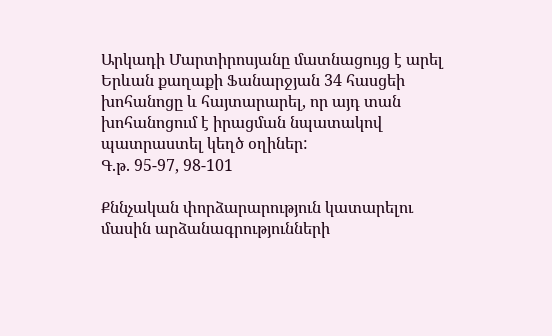Արկադի Մարտիրոսյանը մատնացույց է արել Երևան քաղաքի Ֆանարջյան 34 հասցեի խոհանոցը և հայտարարել, որ այդ տան խոհանոցում է իրացման նպատակով պատրաստել կեղծ օղիներ:
Գ.թ. 95-97, 98-101

Քննչական փորձարարություն կատարելու մասին արձանագրությունների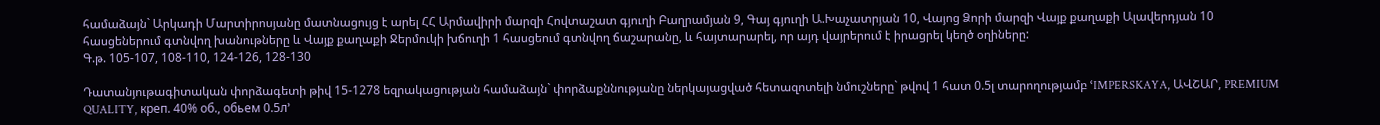համաձայն` Արկադի Մարտիրոսյանը մատնացույց է արել ՀՀ Արմավիրի մարզի Հովտաշատ գյուղի Բաղրամյան 9, Գայ գյուղի Ա.Խաչատրյան 10, Վայոց Ձորի մարզի Վայք քաղաքի Ալավերդյան 10 հասցեներում գտնվող խանութները և Վայք քաղաքի Ջերմուկի խճուղի 1 հասցեում գտնվող ճաշարանը, և հայտարարել, որ այդ վայրերում է իրացրել կեղծ օղիները:
Գ.թ. 105-107, 108-110, 124-126, 128-130

Դատանյութագիտական փորձագետի թիվ 15-1278 եզրակացության համաձայն` փորձաքննությանը ներկայացված հետազոտելի նմուշները` թվով 1 հատ 0.5լ տարողությամբ ՙIMPERSKAYA, ԱՎՇԱՐ, PREMIUM QUALITY, креп. 40% об., обьем 0.5л՚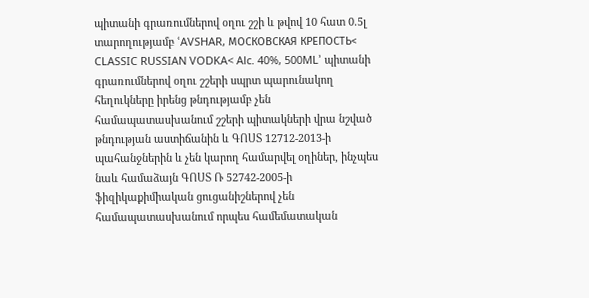պիտանի գրառումներով օղու շշի և թվով 10 հատ 0.5լ տարողությամբ ՙAVSHAR, МОСКОВСКАЯ КРЕПОСТЬ< CLASSIC RUSSIAN VODKA< Alc. 40%, 500ML՚ պիտանի գրառումներով օղու շշերի սպրտ պարունակող հեղուկները իրենց թնդությամբ չեն համապատասխանում շշերի պիտակների վրա նշված թնդության աստիճանին և ԳՈՍՏ 12712-2013-ի պահանջներին և չեն կարող համարվել օղիներ, ինչպես նաև համաձայն ԳՈՍՏ Ռ 52742-2005-ի ֆիզիկաքիմիական ցուցանիշներով չեն համապատասխանում որպես համեմատական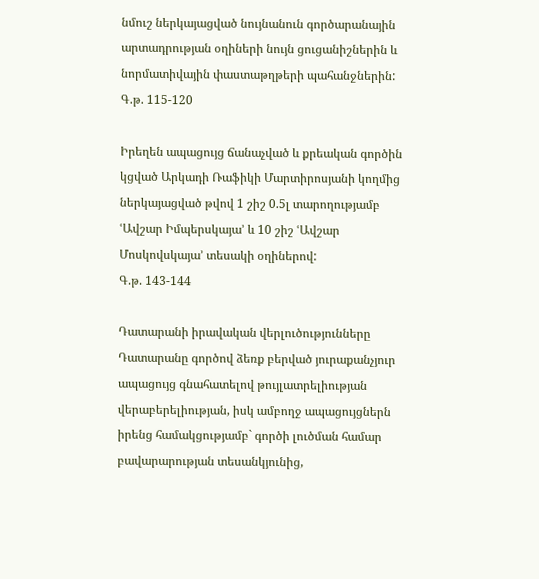նմուշ ներկայացված նույնանուն գործարանային արտադրության օղիների նույն ցուցանիշներին և նորմատիվային փաստաթղթերի պահանջներին:
Գ.թ. 115-120

Իրեղեն ապացույց ճանաչված և քրեական գործին կցված Արկադի Ռաֆիկի Մարտիրոսյանի կողմից ներկայացված թվով 1 շիշ 0.5լ տարողությամբ ՙԱվշար Իմպերսկայա՚ և 10 շիշ ՙԱվշար Մոսկովսկայա՚ տեսակի օղիներով:
Գ.թ. 143-144

Դատարանի իրավական վերլուծությունները
Դատարանը գործով ձեռք բերված յուրաքանչյուր ապացույց գնահատելով թույլատրելիության վերաբերելիության, իսկ ամբողջ ապացույցներն իրենց համակցությամբ` գործի լուծման համար բավարարության տեսանկյունից,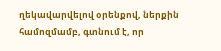ղեկավարվելով օրենքով, ներքին համոզմամբ, գտնում է, որ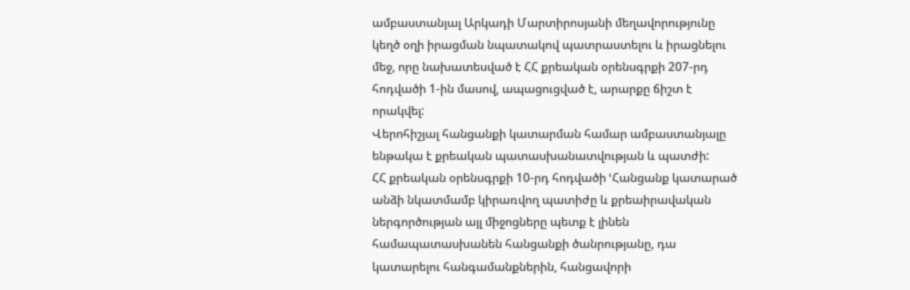ամբաստանյալ Արկադի Մարտիրոսյանի մեղավորությունը կեղծ օղի իրացման նպատակով պատրաստելու և իրացնելու մեջ, որը նախատեսված է ՀՀ քրեական օրենսգրքի 207-րդ հոդվածի 1-ին մասով, ապացուցված է, արարքը ճիշտ է որակվել:
Վերոհիշյալ հանցանքի կատարման համար ամբաստանյալը ենթակա է քրեական պատասխանատվության և պատժի:
ՀՀ քրեական օրենսգրքի 10-րդ հոդվածի ՙՀանցանք կատարած անձի նկատմամբ կիրառվող պատիժը և քրեաիրավական ներգործության այլ միջոցները պետք է լինեն համապատասխանեն հանցանքի ծանրությանը, դա կատարելու հանգամանքներին, հանցավորի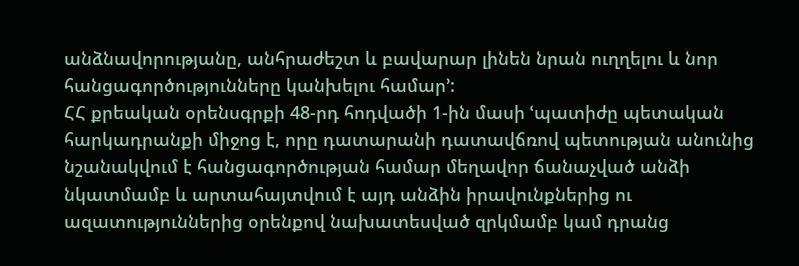անձնավորությանը, անհրաժեշտ և բավարար լինեն նրան ուղղելու և նոր հանցագործությունները կանխելու համար՚:
ՀՀ քրեական օրենսգրքի 48-րդ հոդվածի 1-ին մասի ՙպատիժը պետական հարկադրանքի միջոց է, որը դատարանի դատավճռով պետության անունից նշանակվում է հանցագործության համար մեղավոր ճանաչված անձի նկատմամբ և արտահայտվում է այդ անձին իրավունքներից ու ազատություններից օրենքով նախատեսված զրկմամբ կամ դրանց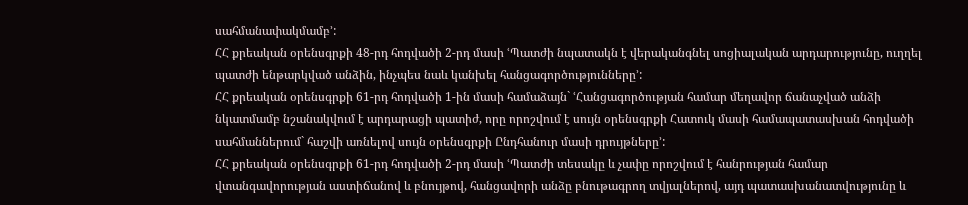սահմանափակմամբ՚:
ՀՀ քրեական օրենսգրքի 48-րդ հոդվածի 2-րդ մասի ՙՊատժի նպատակն է վերականգնել սոցիալական արդարությունը, ուղղել պատժի ենթարկված անձին, ինչպես նաև կանխել հանցագործությունները՚:
ՀՀ քրեական օրենսգրքի 61-րդ հոդվածի 1-ին մասի համաձայն` ՙՀանցագործության համար մեղավոր ճանաչված անձի նկատմամբ նշանակվում է արդարացի պատիժ, որը որոշվում է սույն օրենսգրքի Հատուկ մասի համապատասխան հոդվածի սահմաններում` հաշվի առնելով սույն օրենսգրքի Ընդհանուր մասի դրույթները՚:
ՀՀ քրեական օրենսգրքի 61-րդ հոդվածի 2-րդ մասի ՙՊատժի տեսակը և չափը որոշվում է հանրության համար վտանգավորության աստիճանով և բնույթով, հանցավորի անձը բնութագրող տվյալներով, այդ պատասխանատվությունը և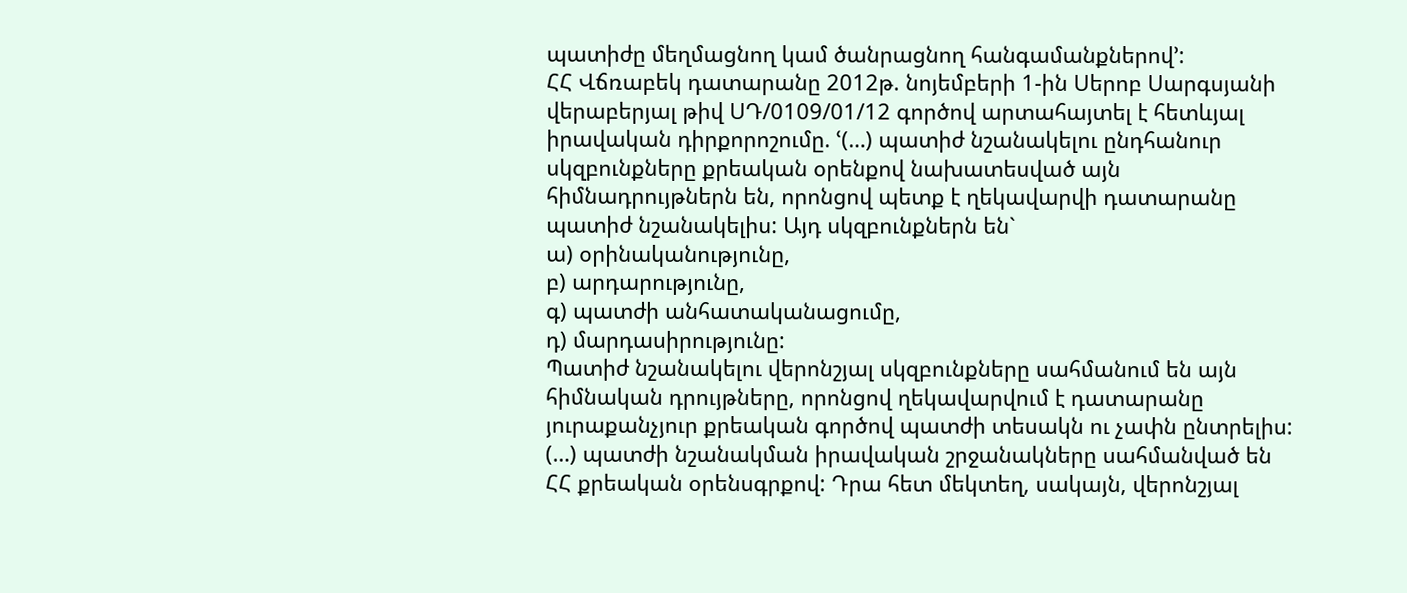պատիժը մեղմացնող կամ ծանրացնող հանգամանքներով՚:
ՀՀ Վճռաբեկ դատարանը 2012թ. նոյեմբերի 1-ին Սերոբ Սարգսյանի վերաբերյալ թիվ ՍԴ/0109/01/12 գործով արտահայտել է հետևյալ իրավական դիրքորոշումը. ՙ(…) պատիժ նշանակելու ընդհանուր սկզբունքները քրեական օրենքով նախատեսված այն հիմնադրույթներն են, որոնցով պետք է ղեկավարվի դատարանը պատիժ նշանակելիս: Այդ սկզբունքներն են`
ա) օրինականությունը,
բ) արդարությունը,
գ) պատժի անհատականացումը,
դ) մարդասիրությունը:
Պատիժ նշանակելու վերոնշյալ սկզբունքները սահմանում են այն հիմնական դրույթները, որոնցով ղեկավարվում է դատարանը յուրաքանչյուր քրեական գործով պատժի տեսակն ու չափն ընտրելիս:
(…) պատժի նշանակման իրավական շրջանակները սահմանված են ՀՀ քրեական օրենսգրքով: Դրա հետ մեկտեղ, սակայն, վերոնշյալ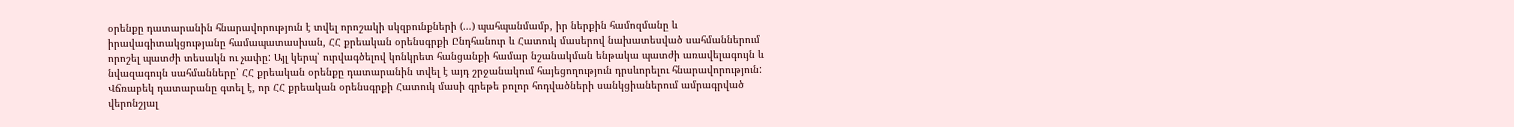օրենքը դատարանին հնարավորություն է տվել որոշակի սկզբունքների (…) պահպանմամբ, իր ներքին համոզմանը և իրավագիտակցությանը համապատասխան, ՀՀ քրեական օրենսգրքի Ընդհանուր և Հատուկ մասերով նախատեսված սահմաններում որոշել պատժի տեսակն ու չափը: Այլ կերպ՝ ուրվագծելով կոնկրետ հանցանքի համար նշանակման ենթակա պատժի առավելագույն և նվազագույն սահմանները՝ ՀՀ քրեական օրենքը դատարանին տվել է այդ շրջանակում հայեցողություն դրսևորելու հնարավորություն:
Վճռաբեկ դատարանը գտել է, որ ՀՀ քրեական օրենսգրքի Հատուկ մասի գրեթե բոլոր հոդվածների սանկցիաներում ամրագրված վերոնշյալ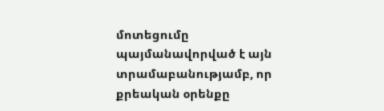մոտեցումը պայմանավորված է այն տրամաբանությամբ, որ քրեական օրենքը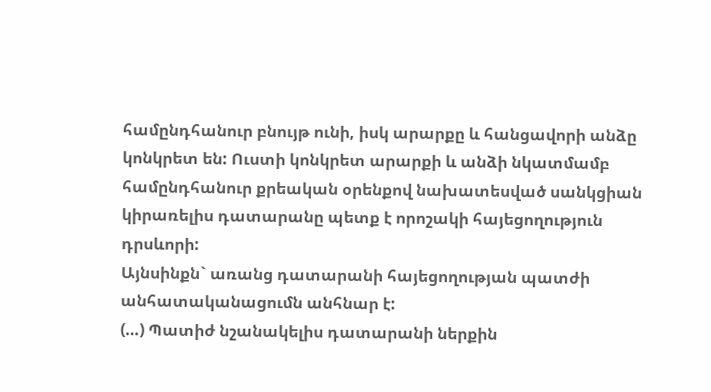համընդհանուր բնույթ ունի, իսկ արարքը և հանցավորի անձը կոնկրետ են: Ուստի կոնկրետ արարքի և անձի նկատմամբ համընդհանուր քրեական օրենքով նախատեսված սանկցիան կիրառելիս դատարանը պետք է որոշակի հայեցողություն դրսևորի:
Այնսինքն` առանց դատարանի հայեցողության պատժի անհատականացումն անհնար է:
(…) Պատիժ նշանակելիս դատարանի ներքին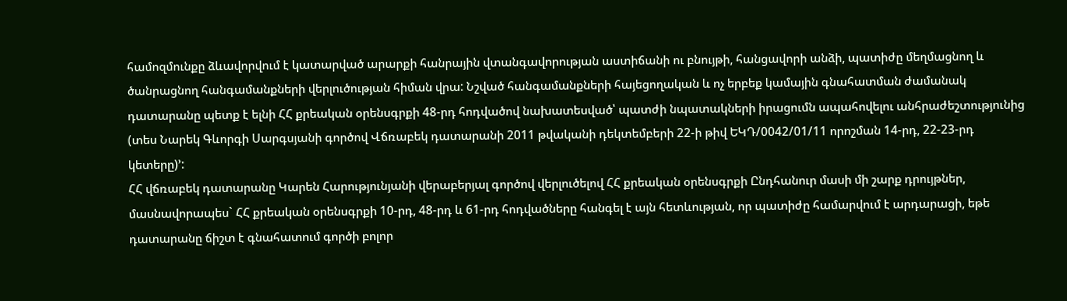համոզմունքը ձևավորվում է կատարված արարքի հանրային վտանգավորության աստիճանի ու բնույթի, հանցավորի անձի, պատիժը մեղմացնող և ծանրացնող հանգամանքների վերլուծության հիման վրա: Նշված հանգամանքների հայեցողական և ոչ երբեք կամային գնահատման ժամանակ դատարանը պետք է ելնի ՀՀ քրեական օրենսգրքի 48-րդ հոդվածով նախատեսված՝ պատժի նպատակների իրացումն ապահովելու անհրաժեշտությունից (տես Նարեկ Գևորգի Սարգսյանի գործով Վճռաբեկ դատարանի 2011 թվականի դեկտեմբերի 22-ի թիվ ԵԿԴ/0042/01/11 որոշման 14-րդ, 22-23-րդ կետերը)՚:
ՀՀ վճռաբեկ դատարանը Կարեն Հարությունյանի վերաբերյալ գործով վերլուծելով ՀՀ քրեական օրենսգրքի Ընդհանուր մասի մի շարք դրույթներ, մասնավորապես` ՀՀ քրեական օրենսգրքի 10-րդ, 48-րդ և 61-րդ հոդվածները հանգել է այն հետևության, որ պատիժը համարվում է արդարացի, եթե դատարանը ճիշտ է գնահատում գործի բոլոր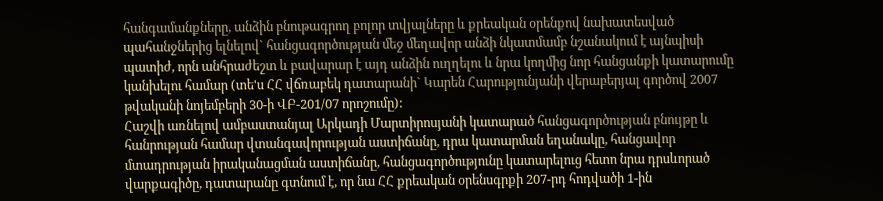հանգամանքները, անձին բնութագրող բոլոր տվյալները և քրեական օրենքով նախատեսված պահանջներից ելնելով` հանցագործության մեջ մեղավոր անձի նկատմամբ նշանակում է այնպիսի պատիժ, որն անհրաժեշտ և բավարար է այդ անձին ուղղելու և նրա կողմից նոր հանցանքի կատարումը կանխելու համար (տե'ս ՀՀ վճռաբեկ դատարանի` Կարեն Հարությունյանի վերաբերյալ գործով 2007 թվականի նոյեմբերի 30-ի ՎԲ-201/07 որոշումը):
Հաշվի առնելով ամբաստանյալ Արկադի Մարտիրոսյանի կատարած հանցագործության բնույթը և հանրության համար վտանգավորության աստիճանը, դրա կատարման եղանակը, հանցավոր մտադրության իրականացման աստիճանը, հանցագործությունը կատարելուց հետո նրա դրսևորած վարքագիծը, դատարանը գտնում է, որ նա ՀՀ քրեական օրենսգրքի 207-րդ հոդվածի 1-ին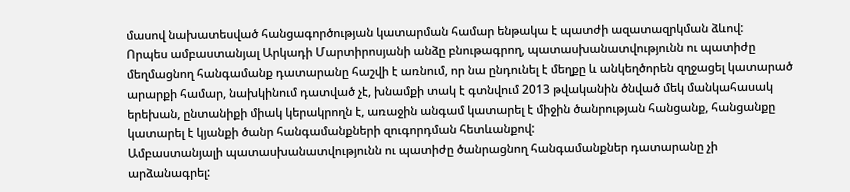մասով նախատեսված հանցագործության կատարման համար ենթակա է պատժի ազատազրկման ձևով:
Որպես ամբաստանյալ Արկադի Մարտիրոսյանի անձը բնութագրող, պատասխանատվությունն ու պատիժը մեղմացնող հանգամանք դատարանը հաշվի է առնում, որ նա ընդունել է մեղքը և անկեղծորեն զղջացել կատարած արարքի համար, նախկինում դատված չէ, խնամքի տակ է գտնվում 2013 թվականին ծնված մեկ մանկահասակ երեխան, ընտանիքի միակ կերակրողն է, առաջին անգամ կատարել է միջին ծանրության հանցանք, հանցանքը կատարել է կյանքի ծանր հանգամանքների զուգորդման հետևանքով:
Ամբաստանյալի պատասխանատվությունն ու պատիժը ծանրացնող հանգամանքներ դատարանը չի արձանագրել: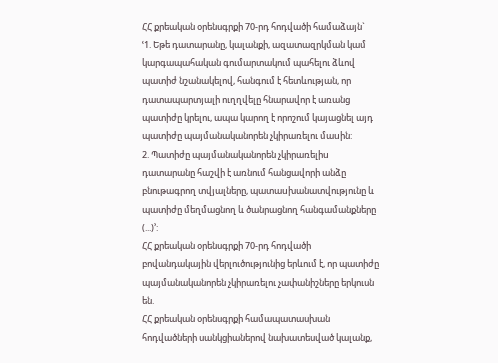ՀՀ քրեական օրենսգրքի 70-րդ հոդվածի համաձայն`
ՙ1. Եթե դատարանը, կալանքի, ազատազրկման կամ կարգապահական գումարտակում պահելու ձևով պատիժ նշանակելով, հանգում է հետևության, որ դատապարտյալի ուղղվելը հնարավոր է առանց պատիժը կրելու, ապա կարող է որոշում կայացնել այդ պատիժը պայմանականորեն չկիրառելու մաuին:
2. Պատիժը պայմանականորեն չկիրառելիu դատարանը հաշվի է առնում հանցավորի անձը բնութագրող տվյալները, պատաuխանատվությունը և պատիժը մեղմացնող և ծանրացնող հանգամանքները (...)՚:
ՀՀ քրեական օրենսգրքի 70-րդ հոդվածի բովանդակային վերլուծությունից երևում է, որ պատիժը պայմանականորեն չկիրառելու չափանիշները երկուսն են.
ՀՀ քրեական օրենսգրքի համապատասխան հոդվածների սանկցիաներով նախատեսված կալանք,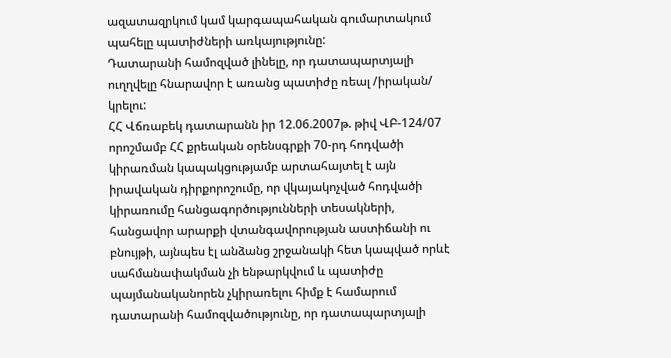ազատազրկում կամ կարգապահական գումարտակում պահելը պատիժների առկայությունը:
Դատարանի համոզված լինելը, որ դատապարտյալի ուղղվելը հնարավոր է առանց պատիժը ռեալ /իրական/ կրելու:
ՀՀ Վճռաբեկ դատարանն իր 12.06.2007թ. թիվ ՎԲ-124/07 որոշմամբ ՀՀ քրեական օրենսգրքի 70-րդ հոդվածի կիրառման կապակցությամբ արտահայտել է այն իրավական դիրքորոշումը, որ վկայակոչված հոդվածի կիրառումը հանցագործությունների տեսակների, հանցավոր արարքի վտանգավորության աստիճանի ու բնույթի, այնպես էլ անձանց շրջանակի հետ կապված որևէ սահմանափակման չի ենթարկվում և պատիժը պայմանականորեն չկիրառելու հիմք է համարում դատարանի համոզվածությունը, որ դատապարտյալի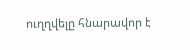ուղղվելը հնարավոր է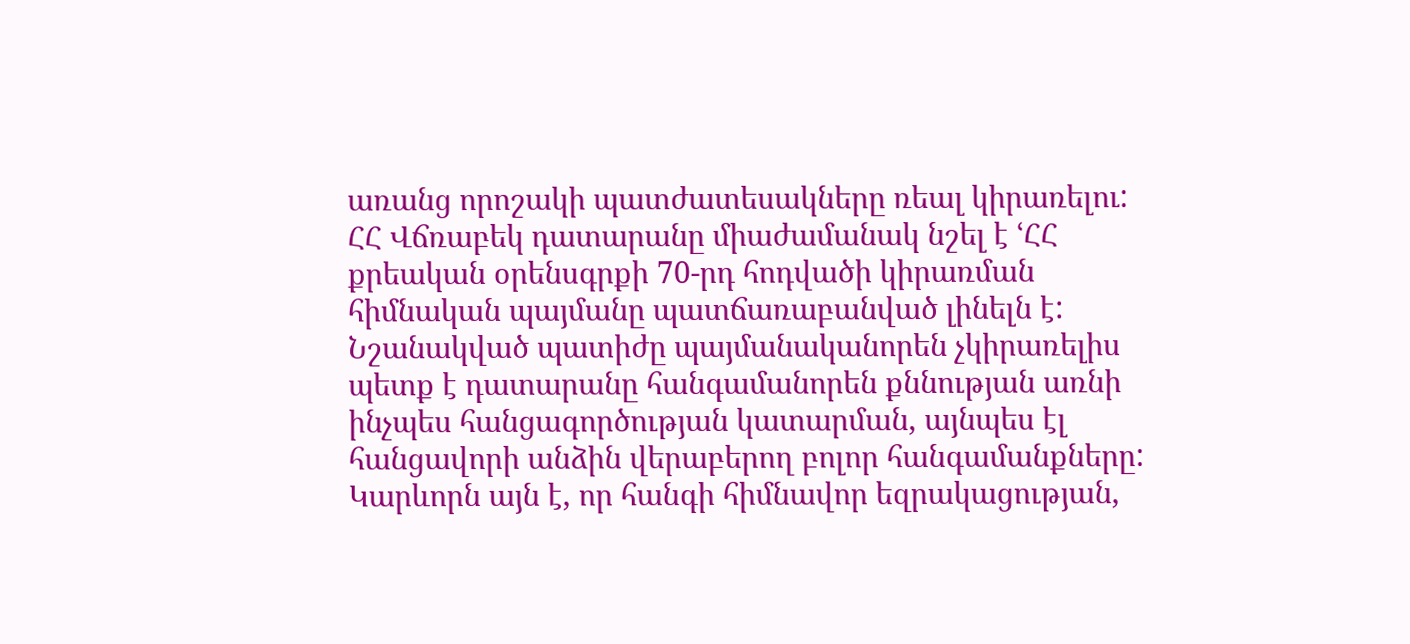առանց որոշակի պատժատեսակները ռեալ կիրառելու:
ՀՀ Վճռաբեկ դատարանը միաժամանակ նշել է ՙՀՀ քրեական օրենսգրքի 70-րդ հոդվածի կիրառման հիմնական պայմանը պատճառաբանված լինելն է:
Նշանակված պատիժը պայմանականորեն չկիրառելիս պետք է դատարանը հանգամանորեն քննության առնի ինչպես հանցագործության կատարման, այնպես էլ հանցավորի անձին վերաբերող բոլոր հանգամանքները: Կարևորն այն է, որ հանգի հիմնավոր եզրակացության,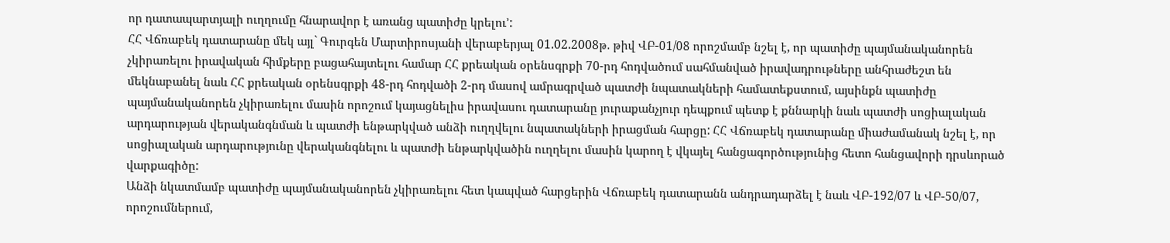որ դատապարտյալի ուղղումը հնարավոր է առանց պատիժը կրելու՚:
ՀՀ Վճռաբեկ դատարանը մեկ այլ` Գուրգեն Մարտիրոսյանի վերաբերյալ 01.02.2008թ. թիվ ՎԲ-01/08 որոշմամբ նշել է, որ պատիժը պայմանականորեն չկիրառելու իրավական հիմքերը բացահայտելու համար ՀՀ քրեական օրենսգրքի 70-րդ հոդվածում սահմանված իրավադրութները անհրաժեշտ են մեկնաբանել նաև ՀՀ քրեական օրենսգրքի 48-րդ հոդվածի 2-րդ մասով ամրագրված պատժի նպատակների համատեքստում, այսինքն պատիժը պայմանականորեն չկիրառելու մասին որոշում կայացնելիս իրավասու դատարանը յուրաքանչյուր դեպքում պետք է քննարկի նաև պատժի սոցիալական արդարության վերականգնման և պատժի ենթարկված անձի ուղղվելու նպատակների իրացման հարցը: ՀՀ Վճռաբեկ դատարանը միաժամանակ նշել է, որ սոցիալական արդարությունը վերականգնելու և պատժի ենթարկվածին ուղղելու մասին կարող է վկայել հանցագործությունից հետո հանցավորի դրսևորած վարքագիծը:
Անձի նկատմամբ պատիժը պայմանականորեն չկիրառելու հետ կապված հարցերին Վճռաբեկ դատարանն անդրադարձել է նաև ՎԲ-192/07 և ՎԲ-50/07, որոշումներում,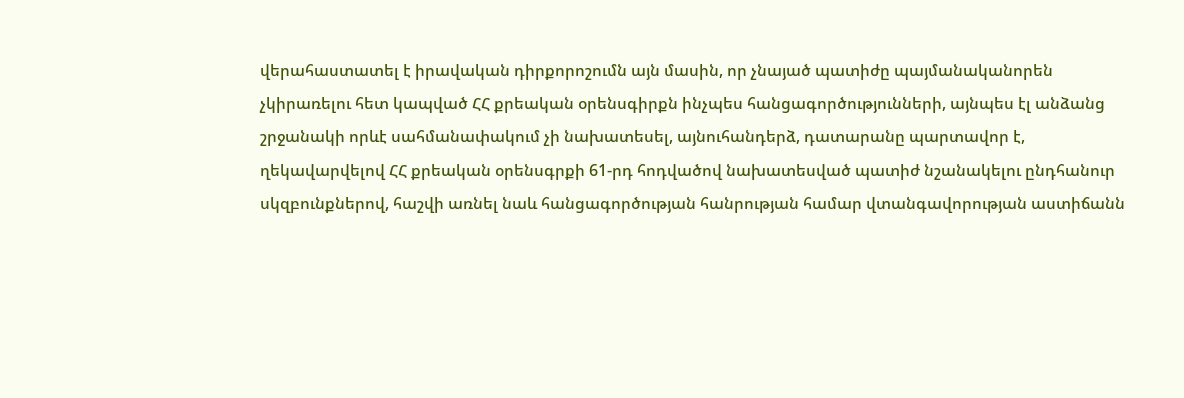վերահաստատել է իրավական դիրքորոշումն այն մասին, որ չնայած պատիժը պայմանականորեն չկիրառելու հետ կապված ՀՀ քրեական օրենսգիրքն ինչպես հանցագործությունների, այնպես էլ անձանց շրջանակի որևէ սահմանափակում չի նախատեսել, այնուհանդերձ, դատարանը պարտավոր է, ղեկավարվելով ՀՀ քրեական օրենսգրքի 61-րդ հոդվածով նախատեսված պատիժ նշանակելու ընդհանուր սկզբունքներով, հաշվի առնել նաև հանցագործության հանրության համար վտանգավորության աստիճանն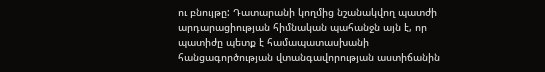ու բնույթը: Դատարանի կողմից նշանակվող պատժի արդարացիության հիմնական պահանջն այն է, որ պատիժը պետք է համապատասխանի հանցագործության վտանգավորության աստիճանին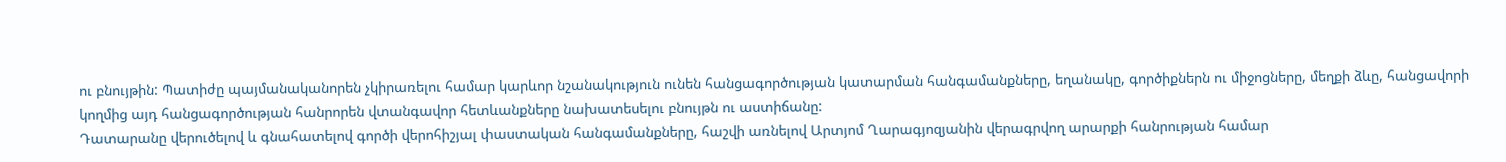ու բնույթին: Պատիժը պայմանականորեն չկիրառելու համար կարևոր նշանակություն ունեն հանցագործության կատարման հանգամանքները, եղանակը, գործիքներն ու միջոցները, մեղքի ձևը, հանցավորի կողմից այդ հանցագործության հանրորեն վտանգավոր հետևանքները նախատեսելու բնույթն ու աստիճանը:
Դատարանը վերուծելով և գնահատելով գործի վերոհիշյալ փաստական հանգամանքները, հաշվի առնելով Արտյոմ Ղարագյոզյանին վերագրվող արարքի հանրության համար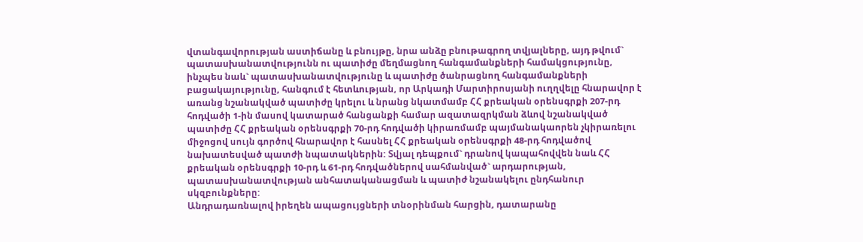վտանգավորության աստիճանը և բնույթը, նրա անձը բնութագրող տվյալները, այդ թվում` պատասխանատվությունն ու պատիժը մեղմացնող հանգամանքների համակցությունը, ինչպես նաև` պատասխանատվությունը և պատիժը ծանրացնող հանգամանքների բացակայությունը, հանգում է հետևության, որ Արկադի Մարտիրոսյանի ուղղվելը հնարավոր է առանց նշանակված պատիժը կրելու և նրանց նկատմամբ ՀՀ քրեական օրենսգրքի 207-րդ հոդվածի 1-ին մասով կատարած հանցանքի համար ազատազրկման ձևով նշանակված պատիժը ՀՀ քրեական օրենսգրքի 70-րդ հոդվածի կիրառմամբ պայմանակաորեն չկիրառելու միջոցով սույն գործով հնարավոր է հասնել ՀՀ քրեական օրենսգրքի 48-րդ հոդվածով նախատեսված պատժի նպատակներին: Տվյալ դեպքում` դրանով կապահովվեն նաև ՀՀ քրեական օրենսգրքի 10-րդ և 61-րդ հոդվածներով սահմանված` արդարության, պատասխանատվության անհատականացման և պատիժ նշանակելու ընդհանուր սկզբունքները:
Անդրադառնալով իրեղեն ապացույցների տնօրինման հարցին, դատարանը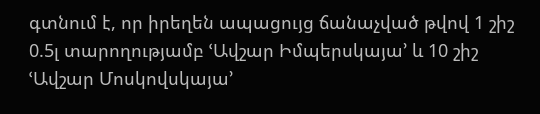գտնում է, որ իրեղեն ապացույց ճանաչված թվով 1 շիշ 0.5լ տարողությամբ ՙԱվշար Իմպերսկայա՚ և 10 շիշ ՙԱվշար Մոսկովսկայա՚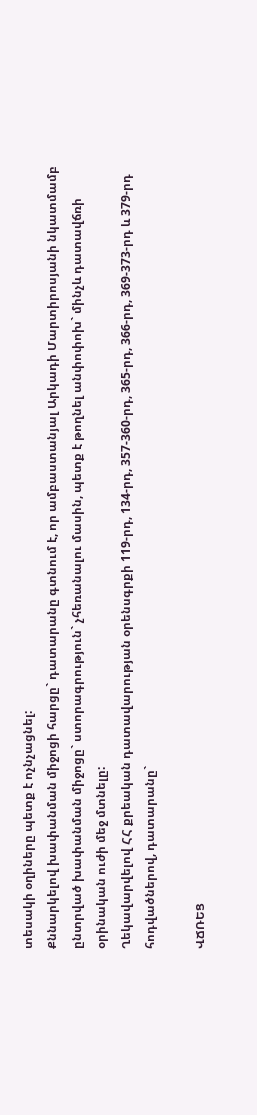տեսակի օղիները պետք է ոչնչացնել:
Քննարկելով խափանման միջոցի հարցը` դատարանը գտնում է, որ ամբաստանյալ Արկադի Մարտիրոսյանի նկատմամբ ընտրված խափանման միջոցը` ստորագրություն` չհեռանալու մասին, պետք է թողնել անփոփոխ` մինչև դատավճռի օրինական ուժի մեջ մտնելը:
Ղեկավարվելով ՀՀ քրեական դատավարության օրենսգրքի 119-րդ, 134-րդ, 357-360-րդ, 365-րդ, 366-րդ, 369-373-րդ և 379-րդ հոդվածներով, դատարանը`

ՎՃՌԵՑ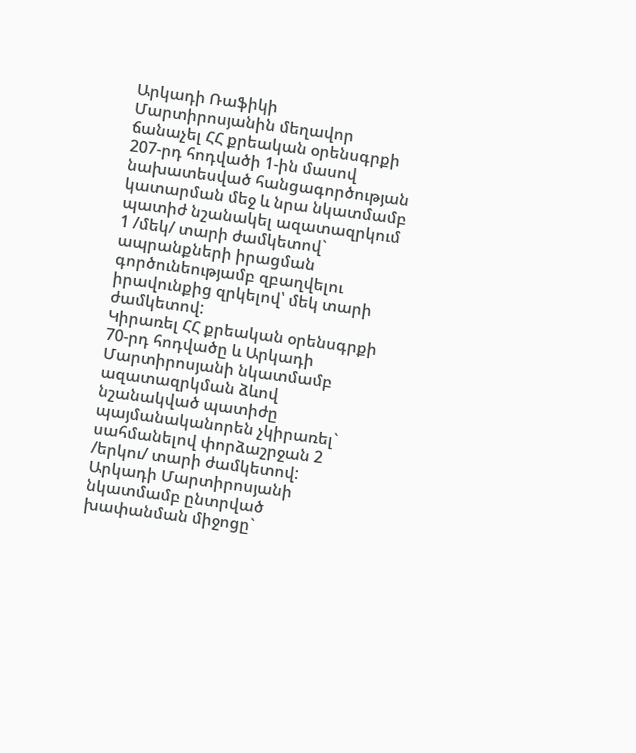Արկադի Ռաֆիկի Մարտիրոսյանին մեղավոր ճանաչել ՀՀ քրեական օրենսգրքի 207-րդ հոդվածի 1-ին մասով նախատեսված հանցագործության կատարման մեջ և նրա նկատմամբ պատիժ նշանակել ազատազրկում 1 /մեկ/ տարի ժամկետով` ապրանքների իրացման գործունեությամբ զբաղվելու իրավունքից զրկելով՝ մեկ տարի ժամկետով:
Կիրառել ՀՀ քրեական օրենսգրքի 70-րդ հոդվածը և Արկադի Մարտիրոսյանի նկատմամբ ազատազրկման ձևով նշանակված պատիժը պայմանականորեն չկիրառել` սահմանելով փորձաշրջան 2 /երկու/ տարի ժամկետով:
Արկադի Մարտիրոսյանի նկատմամբ ընտրված խափանման միջոցը`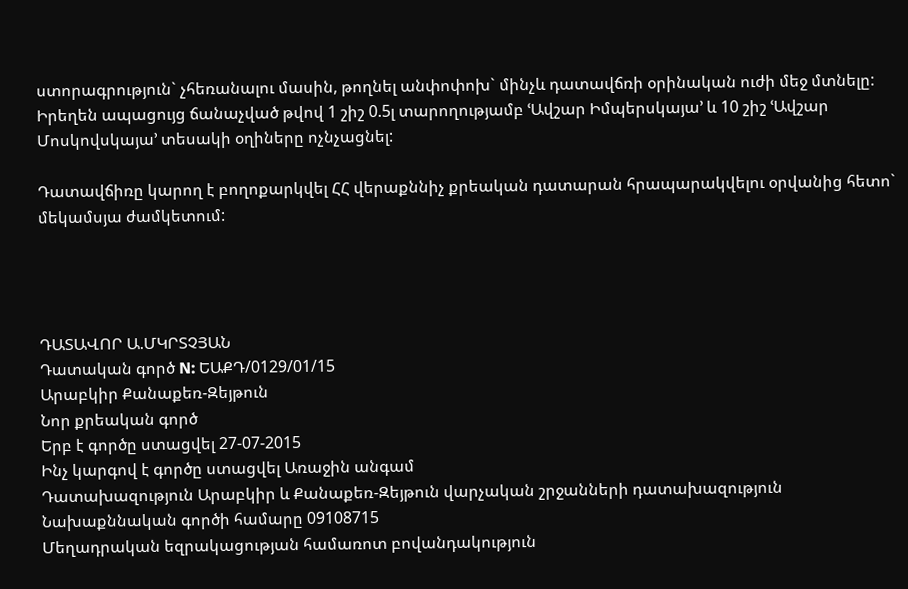ստորագրություն` չհեռանալու մասին, թողնել անփոփոխ` մինչև դատավճռի օրինական ուժի մեջ մտնելը:
Իրեղեն ապացույց ճանաչված թվով 1 շիշ 0.5լ տարողությամբ ՙԱվշար Իմպերսկայա՚ և 10 շիշ ՙԱվշար Մոսկովսկայա՚ տեսակի օղիները ոչնչացնել:

Դատավճիռը կարող է բողոքարկվել ՀՀ վերաքննիչ քրեական դատարան հրապարակվելու օրվանից հետո` մեկամսյա ժամկետում:




ԴԱՏԱՎՈՐ Ա.ՄԿՐՏՉՅԱՆ
Դատական գործ N: ԵԱՔԴ/0129/01/15
Արաբկիր Քանաքեռ-Զեյթուն
Նոր քրեական գործ
Երբ է գործը ստացվել 27-07-2015
Ինչ կարգով է գործը ստացվել Առաջին անգամ
Դատախազություն Արաբկիր և Քանաքեռ-Զեյթուն վարչական շրջանների դատախազություն
Նախաքննական գործի համարը 09108715
Մեղադրական եզրակացության համառոտ բովանդակություն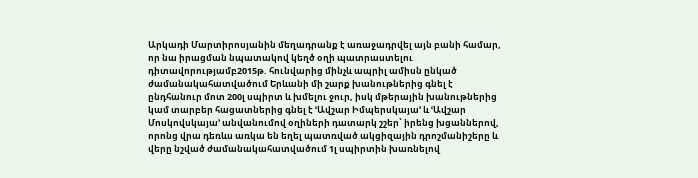Արկադի Մարտիրոսյանին մեղադրանք է առաջադրվել այն բանի համար, որ նա իրացման նպատակով կեղծ օղի պատրաստելու դիտավորությամբ2015թ. հունվարից մինչև ապրիլ ամիսն ընկած ժամանակահատվածում Երևանի մի շարք խանութներից գնել է ընդհանուր մոտ 200լ սպիրտ և խմելու ջուր, իսկ մթերային խանութներից կամ տարբեր հացատներից գնել է ՙԱվշար Իմպերսկայա՚ և ՙԱվշար Մոսկովսկայա՚ անվանումով օղիների դատարկ շշեր՝ իրենց խցաններով, որոնց վրա դեռևս առկա են եղել պատռված ակցիզային դրոշմանիշերը և վերը նշված ժամանակահատվածում 1լ սպիրտին խառնելով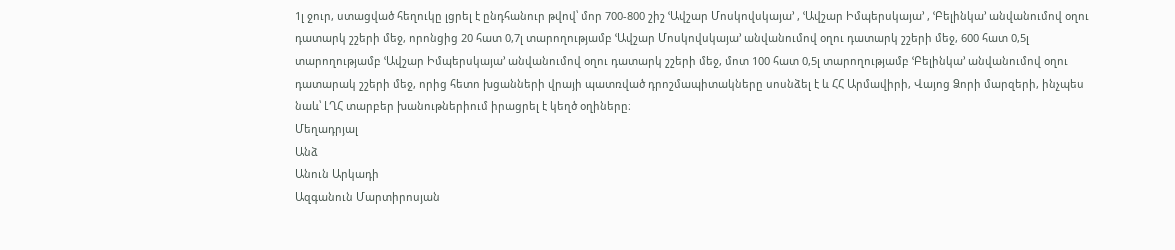1լ ջուր, ստացված հեղուկը լցրել է ընդհանուր թվով՝ մոր 700-800 շիշ ՙԱվշար Մոսկովսկայա՚ , ՙԱվշար Իմպերսկայա՚ , ՙԲելինկա՚ անվանումով օղու դատարկ շշերի մեջ, որոնցից 20 հատ 0,7լ տարողությամբ ՙԱվշար Մոսկովսկայա՚ անվանումով օղու դատարկ շշերի մեջ, 600 հատ 0,5լ տարողությամբ ՙԱվշար Իմպերսկայա՚ անվանումով օղու դատարկ շշերի մեջ, մոտ 100 հատ 0,5լ տարողությամբ ՙԲելինկա՚ անվանումով օղու դատարակ շշերի մեջ, որից հետո խցանների վրայի պատռված դրոշմապիտակները սոսնձել է և ՀՀ Արմավիրի, Վայոց Ձորի մարզերի, ինչպես նաև՝ ԼՂՀ տարբեր խանութներիում իրացրել է կեղծ օղիները։
Մեղադրյալ
Անձ
Անուն Արկադի
Ազգանուն Մարտիրոսյան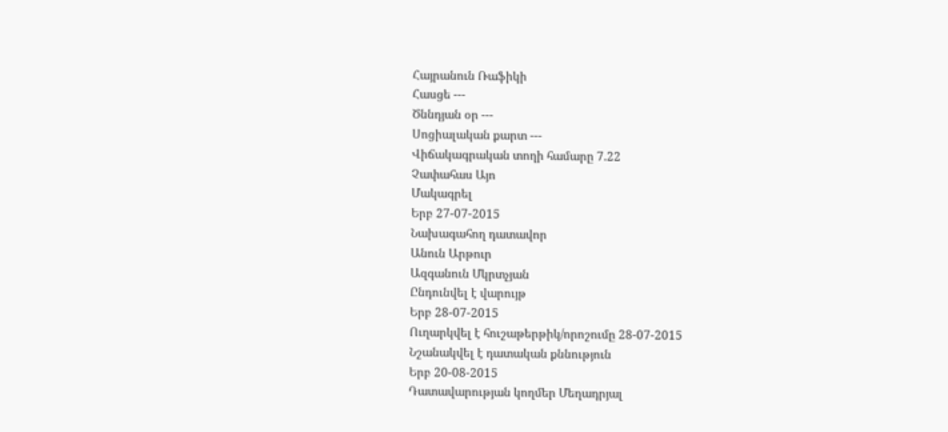Հայրանուն Ռաֆիկի
Հասցե ---
Ծննդյան օր ---
Սոցիալական քարտ ---
Վիճակագրական տողի համարը 7.22
Չափահաս Այո
Մակագրել
Երբ 27-07-2015
Նախագահող դատավոր
Անուն Արթուր
Ազգանուն Մկրտչյան
Ընդունվել է վարույթ
Երբ 28-07-2015
Ուղարկվել է հուշաթերթիկ/որոշումը 28-07-2015
Նշանակվել է դատական քննություն
Երբ 20-08-2015
Դատավարության կողմեր Մեղադրյալ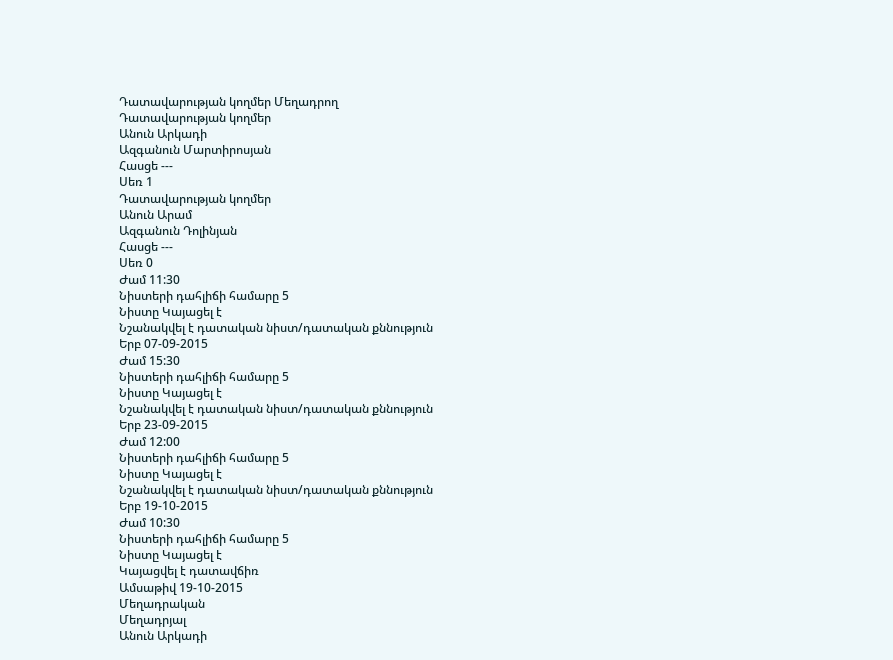Դատավարության կողմեր Մեղադրող
Դատավարության կողմեր
Անուն Արկադի
Ազգանուն Մարտիրոսյան
Հասցե ---
Սեռ 1
Դատավարության կողմեր
Անուն Արամ
Ազգանուն Դոլինյան
Հասցե ---
Սեռ 0
Ժամ 11:30
Նիստերի դահլիճի համարը 5
Նիստը Կայացել է
Նշանակվել է դատական նիստ/դատական քննություն
Երբ 07-09-2015
Ժամ 15:30
Նիստերի դահլիճի համարը 5
Նիստը Կայացել է
Նշանակվել է դատական նիստ/դատական քննություն
Երբ 23-09-2015
Ժամ 12:00
Նիստերի դահլիճի համարը 5
Նիստը Կայացել է
Նշանակվել է դատական նիստ/դատական քննություն
Երբ 19-10-2015
Ժամ 10:30
Նիստերի դահլիճի համարը 5
Նիստը Կայացել է
Կայացվել է դատավճիռ
Ամսաթիվ 19-10-2015
Մեղադրական
Մեղադրյալ
Անուն Արկադի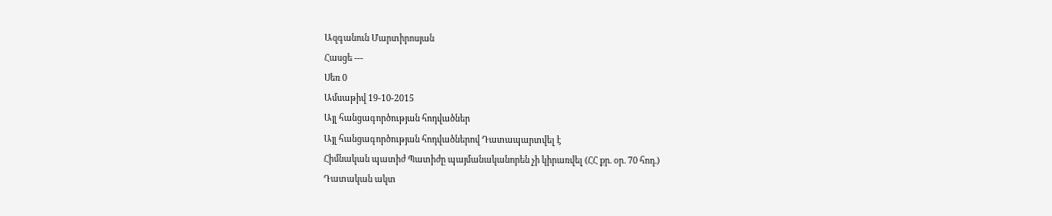Ազգանուն Մարտիրոսյան
Հասցե ---
Սեռ 0
Ամսաթիվ 19-10-2015
Այլ հանցագործության հոդվածներ
Այլ հանցագործության հոդվածներով Դատապարտվել է
Հիմնական պատիժ Պատիժը պայմանականորեն չի կիրառվել (ՀՀ քր. օր. 70 հոդ.)
Դատական ակտ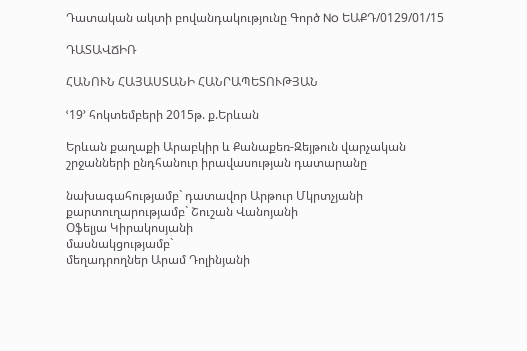Դատական ակտի բովանդակությունը Գործ No ԵԱՔԴ/0129/01/15

ԴԱՏԱՎՃԻՌ

ՀԱՆՈՒՆ ՀԱՅԱՍՏԱՆԻ ՀԱՆՐԱՊԵՏՈՒԹՅԱՆ

ՙ19՚ հոկտեմբերի 2015թ. ք.Երևան

Երևան քաղաքի Արաբկիր և Քանաքեռ-Զեյթուն վարչական շրջանների ընդհանուր իրավասության դատարանը

նախագահությամբ` դատավոր Արթուր Մկրտչյանի
քարտուղարությամբ` Շուշան Վանոյանի
Օֆելյա Կիրակոսյանի
մասնակցությամբ`
մեղադրողներ Արամ Դոլինյանի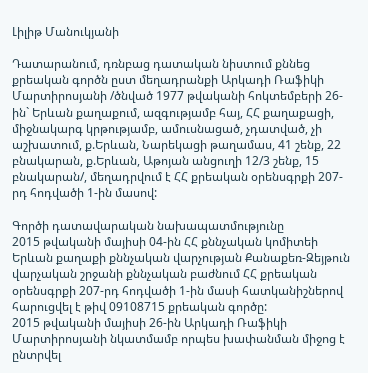Լիլիթ Մանուկյանի

Դատարանում, դռնբաց դատական նիստում քննեց քրեական գործն ըստ մեղադրանքի Արկադի Ռաֆիկի Մարտիրոսյանի /ծնված 1977 թվականի հոկտեմբերի 26-ին` Երևան քաղաքում, ազգությամբ հայ, ՀՀ քաղաքացի, միջնակարգ կրթությամբ, ամուսնացած, չդատված, չի աշխատում, ք.Երևան, Նարեկացի թաղամաս, 41 շենք, 22 բնակարան, ք.Երևան, Աթոյան անցուղի 12/3 շենք, 15 բնակարան/, մեղադրվում է ՀՀ քրեական օրենսգրքի 207-րդ հոդվածի 1-ին մասով:

Գործի դատավարական նախապատմությունը
2015 թվականի մայիսի 04-ին ՀՀ քննչական կոմիտեի Երևան քաղաքի քննչական վարչության Քանաքեռ-Զեյթուն վարչական շրջանի քննչական բաժնում ՀՀ քրեական օրենսգրքի 207-րդ հոդվածի 1-ին մասի հատկանիշներով հարուցվել է թիվ 09108715 քրեական գործը:
2015 թվականի մայիսի 26-ին Արկադի Ռաֆիկի Մարտիրոսյանի նկատմամբ որպես խափանման միջոց է ընտրվել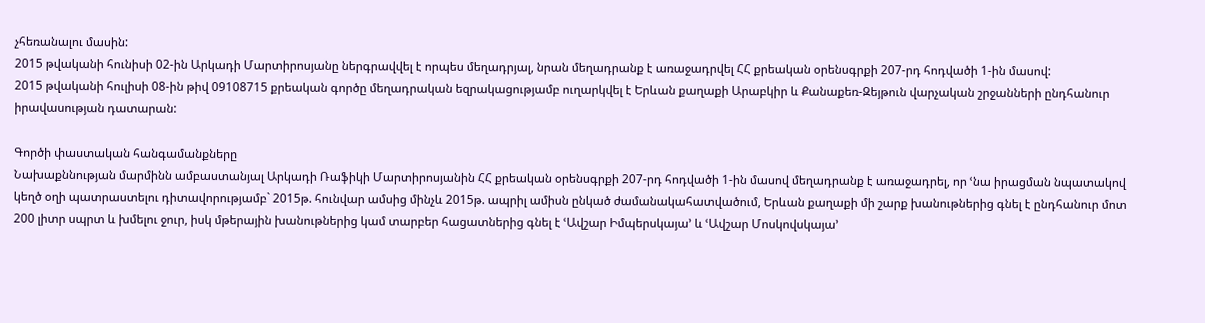չհեռանալու մասին:
2015 թվականի հունիսի 02-ին Արկադի Մարտիրոսյանը ներգրավվել է որպես մեղադրյալ, նրան մեղադրանք է առաջադրվել ՀՀ քրեական օրենսգրքի 207-րդ հոդվածի 1-ին մասով:
2015 թվականի հուլիսի 08-ին թիվ 09108715 քրեական գործը մեղադրական եզրակացությամբ ուղարկվել է Երևան քաղաքի Արաբկիր և Քանաքեռ-Զեյթուն վարչական շրջանների ընդհանուր իրավասության դատարան:

Գործի փաստական հանգամանքները
Նախաքննության մարմինն ամբաստանյալ Արկադի Ռաֆիկի Մարտիրոսյանին ՀՀ քրեական օրենսգրքի 207-րդ հոդվածի 1-ին մասով մեղադրանք է առաջադրել, որ ՙնա իրացման նպատակով կեղծ օղի պատրաստելու դիտավորությամբ` 2015թ. հունվար ամսից մինչև 2015թ. ապրիլ ամիսն ընկած ժամանակահատվածում, Երևան քաղաքի մի շարք խանութներից գնել է ընդհանուր մոտ 200 լիտր սպրտ և խմելու ջուր, իսկ մթերային խանութներից կամ տարբեր հացատներից գնել է ՙԱվշար Իմպերսկայա՚ և ՙԱվշար Մոսկովսկայա՚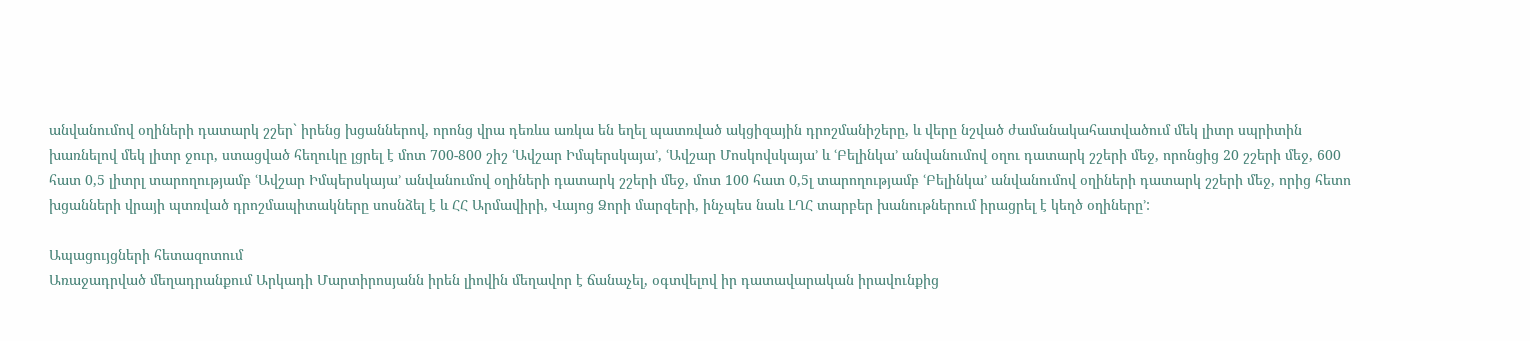անվանումով օղիների դատարկ շշեր` իրենց խցաններով, որոնց վրա դեռևս առկա են եղել պատռված ակցիզային դրոշմանիշերը, և վերը նշված ժամանակահատվածում մեկ լիտր սպրիտին խառնելով մեկ լիտր ջուր, ստացված հեղուկը լցրել է մոտ 700-800 շիշ ՙԱվշար Իմպերսկայա՚, ՙԱվշար Մոսկովսկայա՚ և ՙԲելինկա՚ անվանումով օղու դատարկ շշերի մեջ, որոնցից 20 շշերի մեջ, 600 հատ 0,5 լիտրլ տարողությամբ ՙԱվշար Իմպերսկայա՚ անվանումով օղիների դատարկ շշերի մեջ, մոտ 100 հատ 0,5լ տարողությամբ ՙԲելինկա՚ անվանումով օղիների դատարկ շշերի մեջ, որից հետո խցանների վրայի պտռված դրոշմապիտակները սոսնձել է և ՀՀ Արմավիրի, Վայոց Ձորի մարզերի, ինչպես նաև ԼՂՀ տարբեր խանութներում իրացրել է կեղծ օղիները՚:

Ապացույցների հետազոտում
Առաջադրված մեղադրանքում Արկադի Մարտիրոսյանն իրեն լիովին մեղավոր է ճանաչել, օգտվելով իր դատավարական իրավունքից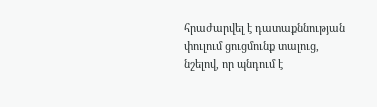հրաժարվել է դատաքննության փուլում ցուցմունք տալուց, նշելով, որ պնդում է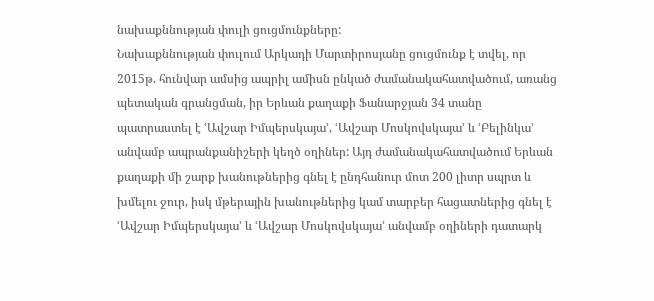նախաքննության փուլի ցուցմունքները:
Նախաքննության փուլում Արկադի Մարտիրոսյանը ցուցմունք է տվել, որ 2015թ. հունվար ամսից ապրիլ ամիսն ընկած ժամանակահատվածում, առանց պետական գրանցման, իր Երևան քաղաքի Ֆանարջյան 34 տանը պատրաստել է ՙԱվշար Իմպերսկայա՚, ՙԱվշար Մոսկովսկայա՚ և ՙԲելինկա՚ անվամբ ապրանքանիշերի կեղծ օղիներ: Այդ ժամանակահատվածում Երևան քաղաքի մի շարք խանութներից գնել է ընդհանուր մոտ 200 լիտր սպրտ և խմելու ջուր, իսկ մթերային խանութներից կամ տարբեր հացատներից գնել է ՙԱվշար Իմպերսկայա՚ և ՙԱվշար Մոսկովսկայա՚ անվամբ օղիների դատարկ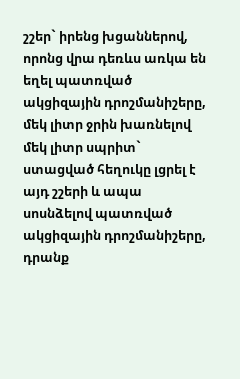շշեր` իրենց խցաններով, որոնց վրա դեռևս առկա են եղել պատռված ակցիզային դրոշմանիշերը, մեկ լիտր ջրին խառնելով մեկ լիտր սպրիտ` ստացված հեղուկը լցրել է այդ շշերի և ապա սոսնձելով պատռված ակցիզային դրոշմանիշերը, դրանք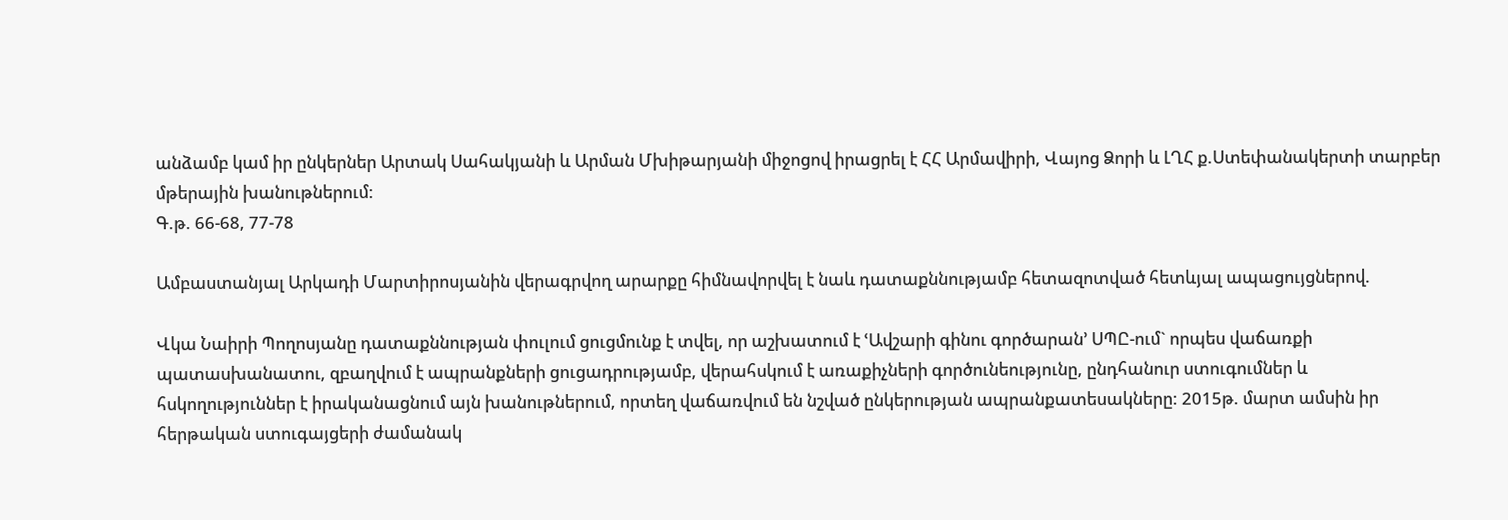անձամբ կամ իր ընկերներ Արտակ Սահակյանի և Արման Մխիթարյանի միջոցով իրացրել է ՀՀ Արմավիրի, Վայոց Ձորի և ԼՂՀ ք.Ստեփանակերտի տարբեր մթերային խանութներում:
Գ.թ. 66-68, 77-78

Ամբաստանյալ Արկադի Մարտիրոսյանին վերագրվող արարքը հիմնավորվել է նաև դատաքննությամբ հետազոտված հետևյալ ապացույցներով.

Վկա Նաիրի Պողոսյանը դատաքննության փուլում ցուցմունք է տվել, որ աշխատում է ՙԱվշարի գինու գործարան՚ ՍՊԸ-ում` որպես վաճառքի պատասխանատու, զբաղվում է ապրանքների ցուցադրությամբ, վերահսկում է առաքիչների գործունեությունը, ընդհանուր ստուգումներ և հսկողություններ է իրականացնում այն խանութներում, որտեղ վաճառվում են նշված ընկերության ապրանքատեսակները: 2015թ. մարտ ամսին իր հերթական ստուգայցերի ժամանակ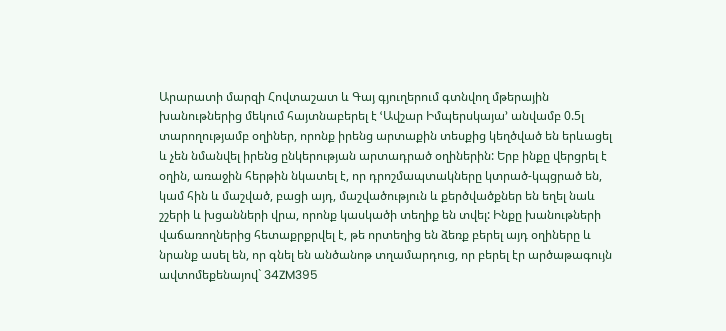Արարատի մարզի Հովտաշատ և Գայ գյուղերում գտնվող մթերային խանութներից մեկում հայտնաբերել է ՙԱվշար Իմպերսկայա՚ անվամբ 0.5լ տարողությամբ օղիներ, որոնք իրենց արտաքին տեսքից կեղծված են երևացել և չեն նմանվել իրենց ընկերության արտադրած օղիներին: Երբ ինքը վերցրել է օղին, առաջին հերթին նկատել է, որ դրոշմապտակները կտրած-կպցրած են, կամ հին և մաշված, բացի այդ, մաշվածություն և քերծվածքներ են եղել նաև շշերի և խցանների վրա, որոնք կասկածի տեղիք են տվել: Ինքը խանութների վաճառողներից հետաքրքրվել է, թե որտեղից են ձեռք բերել այդ օղիները և նրանք ասել են, որ գնել են անծանոթ տղամարդուց, որ բերել էր արծաթագույն ավտոմեքենայով` 34ZM395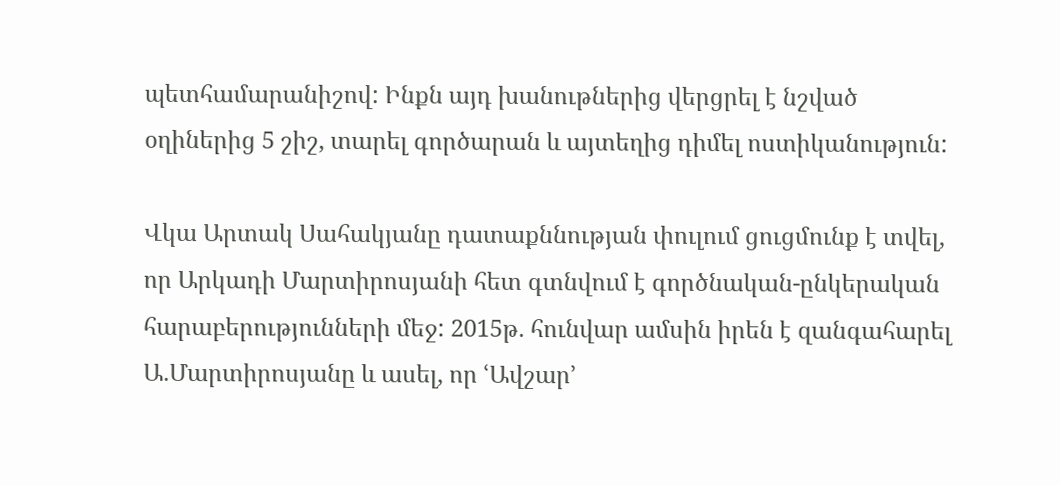պետհամարանիշով: Ինքն այդ խանութներից վերցրել է նշված օղիներից 5 շիշ, տարել գործարան և այտեղից դիմել ոստիկանություն:

Վկա Արտակ Սահակյանը դատաքննության փուլում ցուցմունք է տվել, որ Արկադի Մարտիրոսյանի հետ գտնվում է գործնական-ընկերական հարաբերությունների մեջ: 2015թ. հունվար ամսին իրեն է զանգահարել Ա.Մարտիրոսյանը և ասել, որ ՙԱվշար՚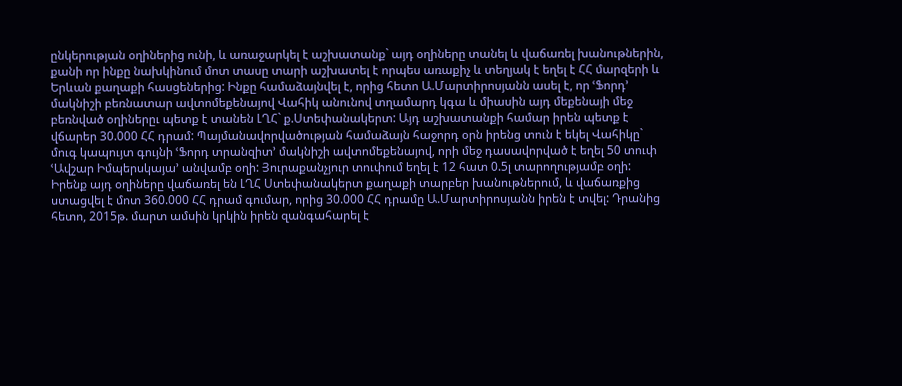ընկերության օղիներից ունի, և առաջարկել է աշխատանք` այդ օղիները տանել և վաճառել խանութներին, քանի որ ինքը նախկինում մոտ տասը տարի աշխատել է որպես առաքիչ և տեղյակ է եղել է ՀՀ մարզերի և Երևան քաղաքի հասցեներից: Ինքը համաձայնվել է, որից հետո Ա.Մարտիրոսյանն ասել է, որ ՙՖորդ՚ մակնիշի բեռնատար ավտոմեքենայով Վահիկ անունով տղամարդ կգա և միասին այդ մեքենայի մեջ բեռնված օղիներըւ պետք է տանեն ԼՂՀ` ք.Ստեփանակերտ: Այդ աշխատանքի համար իրեն պետք է վճարեր 30.000 ՀՀ դրամ: Պայմանավորվածության համաձայն հաջորդ օրն իրենց տուն է եկել Վահիկը` մուգ կապույտ գույնի ՙՖորդ տրանզիտ՚ մակնիշի ավտոմեքենայով, որի մեջ դասավորված է եղել 50 տուփ ՙԱվշար Իմպերսկայա՚ անվամբ օղի: Յուրաքանչյուր տուփում եղել է 12 հատ 0.5լ տարողությամբ օղի: Իրենք այդ օղիները վաճառել են ԼՂՀ Ստեփանակերտ քաղաքի տարբեր խանութներում, և վաճառքից ստացվել է մոտ 360.000 ՀՀ դրամ գումար, որից 30.000 ՀՀ դրամը Ա.Մարտիրոսյանն իրեն է տվել: Դրանից հետո, 2015թ. մարտ ամսին կրկին իրեն զանգահարել է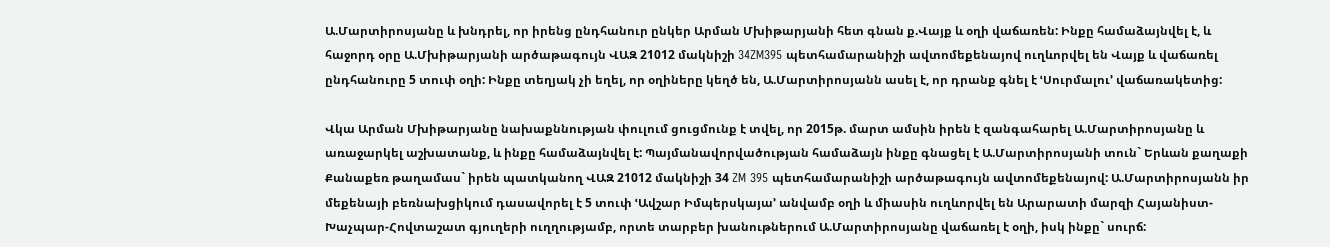Ա.Մարտիրոսյանը և խնդրել, որ իրենց ընդհանուր ընկեր Արման Մխիթարյանի հետ գնան ք.Վայք և օղի վաճառեն: Ինքը համաձայնվել է, և հաջորդ օրը Ա.Մխիթարյանի արծաթագույն ՎԱԶ 21012 մակնիշի 34ZM395 պետհամարանիշի ավտոմեքենայով ուղևորվել են Վայք և վաճառել ընդհանուրը 5 տուփ օղի: Ինքը տեղյակ չի եղել, որ օղիները կեղծ են, Ա.Մարտիրոսյանն ասել է, որ դրանք գնել է ՙՍուրմալու՚ վաճառակետից:

Վկա Արման Մխիթարյանը նախաքննության փուլում ցուցմունք է տվել, որ 2015թ. մարտ ամսին իրեն է զանգահարել Ա.Մարտիրոսյանը և առաջարկել աշխատանք, և ինքը համաձայնվել է: Պայմանավորվածության համաձայն ինքը գնացել է Ա.Մարտիրոսյանի տուն` Երևան քաղաքի Քանաքեռ թաղամաս` իրեն պատկանող ՎԱԶ 21012 մակնիշի 34 ZM 395 պետհամարանիշի արծաթագույն ավտոմեքենայով: Ա.Մարտիրոսյանն իր մեքենայի բեռնախցիկում դասավորել է 5 տուփ ՙԱվշար Իմպերսկայա՚ անվամբ օղի և միասին ուղևորվել են Արարատի մարզի Հայանիստ-Խաչպար-Հովտաշատ գյուղերի ուղղությամբ, որտե տարբեր խանութներում Ա.Մարտիրոսյանը վաճառել է օղի, իսկ ինքը` սուրճ: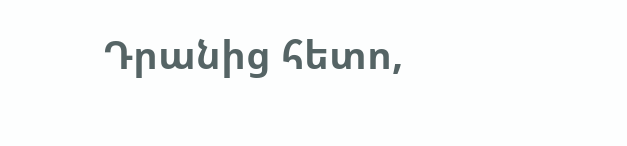Դրանից հետո,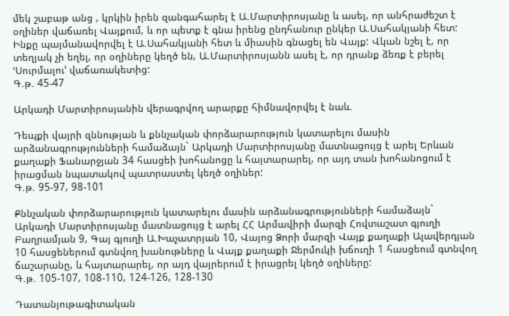մեկ շաբաթ անց , կրկին իրեն զանգահարել է Ա.Մարտիրոսյանը և ասել, որ անհրաժեշտ է օղիներ վաճառել Վայքում, և որ պետք է գնա իրենց ընդհանուր ընկեր Ա.Սահակյանի հետ: Ինքը պայմանավորվել է Ա.Սահակյանի հետ և միասին գնացել են Վայք: Վկան նշել է, որ տեղյակ չի եղել, որ օղիները կեղծ են, Ա.Մարտիրոսյանն ասել է, որ դրանք ձեռք է բերել ՙՍուրմալու՚ վաճառակետից:
Գ.թ. 45-47

Արկադի Մարտիրոսյանին վերագրվող արարքը հիմնավորվել է նաև.

Դեպքի վայրի զննության և քննչական փորձարարություն կատարելու մասին արձանագրությունների համաձայն` Արկադի Մարտիրոսյանը մատնացույց է արել Երևան քաղաքի Ֆանարջյան 34 հասցեի խոհանոցը և հայտարարել, որ այդ տան խոհանոցում է իրացման նպատակով պատրաստել կեղծ օղիներ:
Գ.թ. 95-97, 98-101

Քննչական փորձարարություն կատարելու մասին արձանագրությունների համաձայն` Արկադի Մարտիրոսյանը մատնացույց է արել ՀՀ Արմավիրի մարզի Հովտաշատ գյուղի Բաղրամյան 9, Գայ գյուղի Ա.Խաչատրյան 10, Վայոց Ձորի մարզի Վայք քաղաքի Ալավերդյան 10 հասցեներում գտնվող խանութները և Վայք քաղաքի Ջերմուկի խճուղի 1 հասցեում գտնվող ճաշարանը, և հայտարարել, որ այդ վայրերում է իրացրել կեղծ օղիները:
Գ.թ. 105-107, 108-110, 124-126, 128-130

Դատանյութագիտական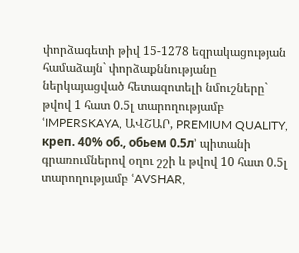փորձագետի թիվ 15-1278 եզրակացության համաձայն` փորձաքննությանը ներկայացված հետազոտելի նմուշները` թվով 1 հատ 0.5լ տարողությամբ ՙIMPERSKAYA, ԱՎՇԱՐ, PREMIUM QUALITY, креп. 40% об., обьем 0.5л՚ պիտանի գրառումներով օղու շշի և թվով 10 հատ 0.5լ տարողությամբ ՙAVSHAR,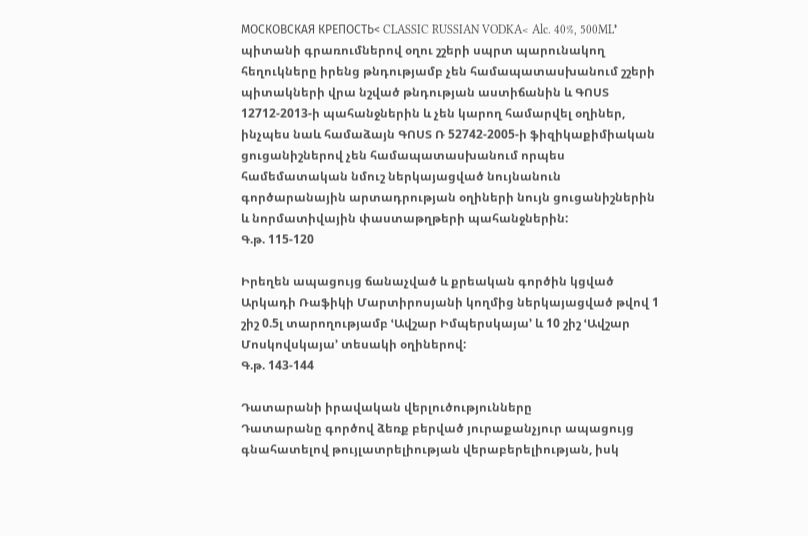МОСКОВСКАЯ КРЕПОСТЬ< CLASSIC RUSSIAN VODKA< Alc. 40%, 500ML՚ պիտանի գրառումներով օղու շշերի սպրտ պարունակող հեղուկները իրենց թնդությամբ չեն համապատասխանում շշերի պիտակների վրա նշված թնդության աստիճանին և ԳՈՍՏ 12712-2013-ի պահանջներին և չեն կարող համարվել օղիներ, ինչպես նաև համաձայն ԳՈՍՏ Ռ 52742-2005-ի ֆիզիկաքիմիական ցուցանիշներով չեն համապատասխանում որպես համեմատական նմուշ ներկայացված նույնանուն գործարանային արտադրության օղիների նույն ցուցանիշներին և նորմատիվային փաստաթղթերի պահանջներին:
Գ.թ. 115-120

Իրեղեն ապացույց ճանաչված և քրեական գործին կցված Արկադի Ռաֆիկի Մարտիրոսյանի կողմից ներկայացված թվով 1 շիշ 0.5լ տարողությամբ ՙԱվշար Իմպերսկայա՚ և 10 շիշ ՙԱվշար Մոսկովսկայա՚ տեսակի օղիներով:
Գ.թ. 143-144

Դատարանի իրավական վերլուծությունները
Դատարանը գործով ձեռք բերված յուրաքանչյուր ապացույց գնահատելով թույլատրելիության վերաբերելիության, իսկ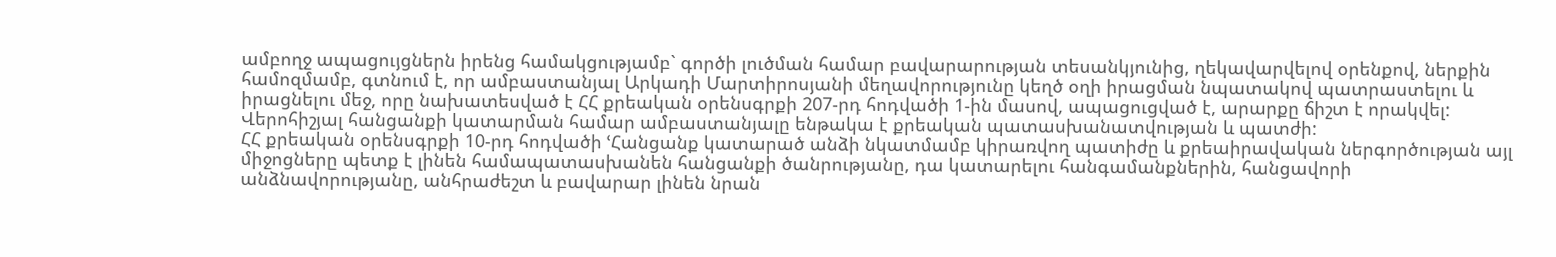ամբողջ ապացույցներն իրենց համակցությամբ` գործի լուծման համար բավարարության տեսանկյունից, ղեկավարվելով օրենքով, ներքին համոզմամբ, գտնում է, որ ամբաստանյալ Արկադի Մարտիրոսյանի մեղավորությունը կեղծ օղի իրացման նպատակով պատրաստելու և իրացնելու մեջ, որը նախատեսված է ՀՀ քրեական օրենսգրքի 207-րդ հոդվածի 1-ին մասով, ապացուցված է, արարքը ճիշտ է որակվել:
Վերոհիշյալ հանցանքի կատարման համար ամբաստանյալը ենթակա է քրեական պատասխանատվության և պատժի:
ՀՀ քրեական օրենսգրքի 10-րդ հոդվածի ՙՀանցանք կատարած անձի նկատմամբ կիրառվող պատիժը և քրեաիրավական ներգործության այլ միջոցները պետք է լինեն համապատասխանեն հանցանքի ծանրությանը, դա կատարելու հանգամանքներին, հանցավորի անձնավորությանը, անհրաժեշտ և բավարար լինեն նրան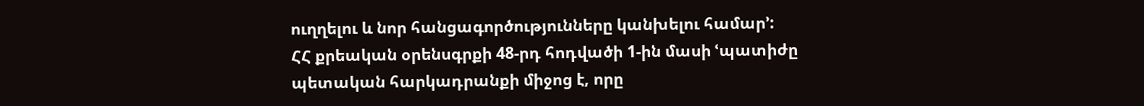ուղղելու և նոր հանցագործությունները կանխելու համար՚:
ՀՀ քրեական օրենսգրքի 48-րդ հոդվածի 1-ին մասի ՙպատիժը պետական հարկադրանքի միջոց է, որը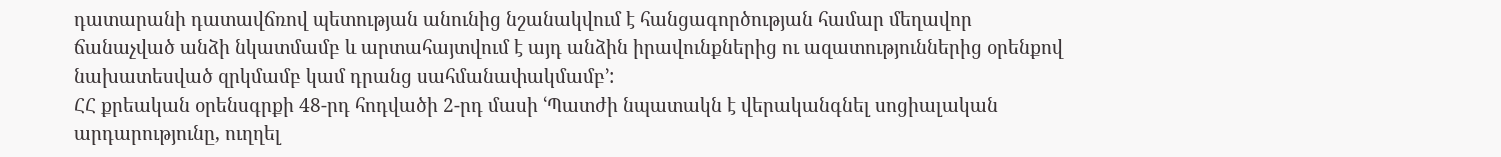դատարանի դատավճռով պետության անունից նշանակվում է հանցագործության համար մեղավոր ճանաչված անձի նկատմամբ և արտահայտվում է այդ անձին իրավունքներից ու ազատություններից օրենքով նախատեսված զրկմամբ կամ դրանց սահմանափակմամբ՚:
ՀՀ քրեական օրենսգրքի 48-րդ հոդվածի 2-րդ մասի ՙՊատժի նպատակն է վերականգնել սոցիալական արդարությունը, ուղղել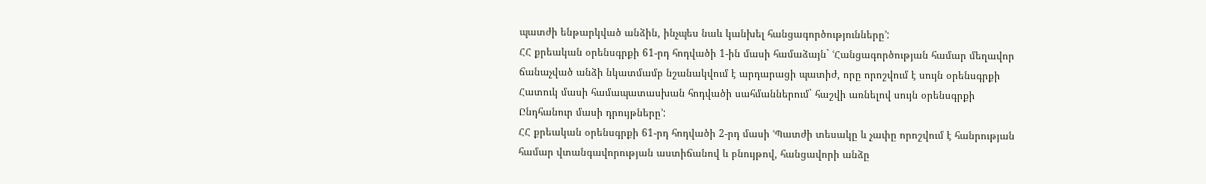պատժի ենթարկված անձին, ինչպես նաև կանխել հանցագործությունները՚:
ՀՀ քրեական օրենսգրքի 61-րդ հոդվածի 1-ին մասի համաձայն` ՙՀանցագործության համար մեղավոր ճանաչված անձի նկատմամբ նշանակվում է արդարացի պատիժ, որը որոշվում է սույն օրենսգրքի Հատուկ մասի համապատասխան հոդվածի սահմաններում` հաշվի առնելով սույն օրենսգրքի Ընդհանուր մասի դրույթները՚:
ՀՀ քրեական օրենսգրքի 61-րդ հոդվածի 2-րդ մասի ՙՊատժի տեսակը և չափը որոշվում է հանրության համար վտանգավորության աստիճանով և բնույթով, հանցավորի անձը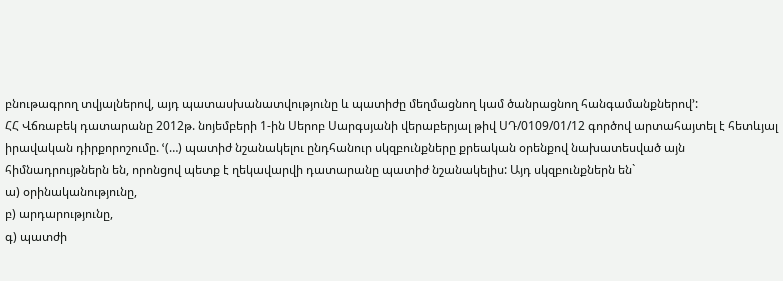բնութագրող տվյալներով, այդ պատասխանատվությունը և պատիժը մեղմացնող կամ ծանրացնող հանգամանքներով՚:
ՀՀ Վճռաբեկ դատարանը 2012թ. նոյեմբերի 1-ին Սերոբ Սարգսյանի վերաբերյալ թիվ ՍԴ/0109/01/12 գործով արտահայտել է հետևյալ իրավական դիրքորոշումը. ՙ(…) պատիժ նշանակելու ընդհանուր սկզբունքները քրեական օրենքով նախատեսված այն հիմնադրույթներն են, որոնցով պետք է ղեկավարվի դատարանը պատիժ նշանակելիս: Այդ սկզբունքներն են`
ա) օրինականությունը,
բ) արդարությունը,
գ) պատժի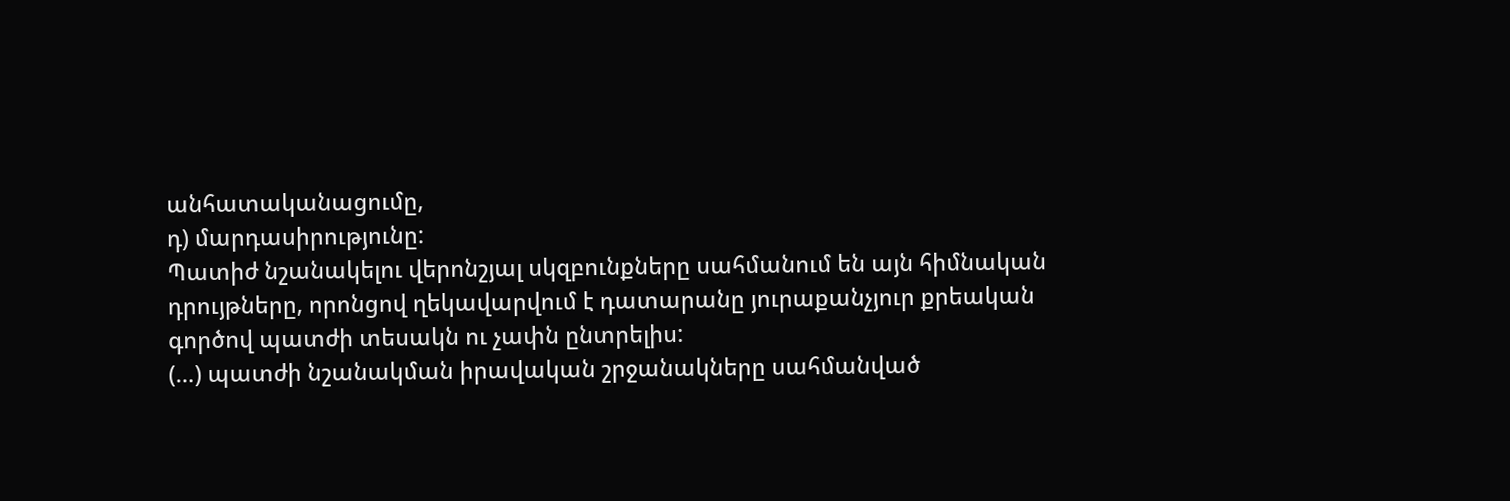անհատականացումը,
դ) մարդասիրությունը:
Պատիժ նշանակելու վերոնշյալ սկզբունքները սահմանում են այն հիմնական դրույթները, որոնցով ղեկավարվում է դատարանը յուրաքանչյուր քրեական գործով պատժի տեսակն ու չափն ընտրելիս:
(…) պատժի նշանակման իրավական շրջանակները սահմանված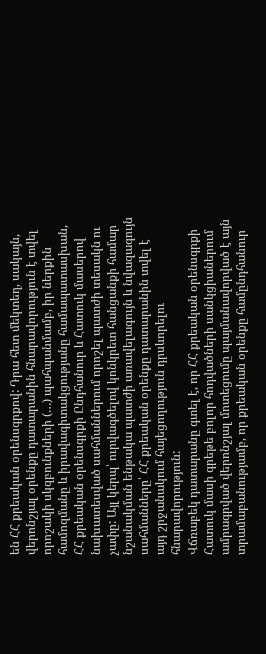են ՀՀ քրեական օրենսգրքով: Դրա հետ մեկտեղ, սակայն, վերոնշյալ օրենքը դատարանին հնարավորություն է տվել որոշակի սկզբունքների (…) պահպանմամբ, իր ներքին համոզմանը և իրավագիտակցությանը համապատասխան, ՀՀ քրեական օրենսգրքի Ընդհանուր և Հատուկ մասերով նախատեսված սահմաններում որոշել պատժի տեսակն ու չափը: Այլ կերպ՝ ուրվագծելով կոնկրետ հանցանքի համար նշանակման ենթակա պատժի առավելագույն և նվազագույն սահմանները՝ ՀՀ քրեական օրենքը դատարանին տվել է այդ շրջանակում հայեցողություն դրսևորելու հնարավորություն:
Վճռաբեկ դատարանը գտել է, որ ՀՀ քրեական օրենսգրքի Հատուկ մասի գրեթե բոլոր հոդվածների սանկցիաներում ամրագրված վերոնշյալ մոտեցումը պայմանավորված է այն տրամաբանությամբ, որ քրեական օրենքը համընդհանուր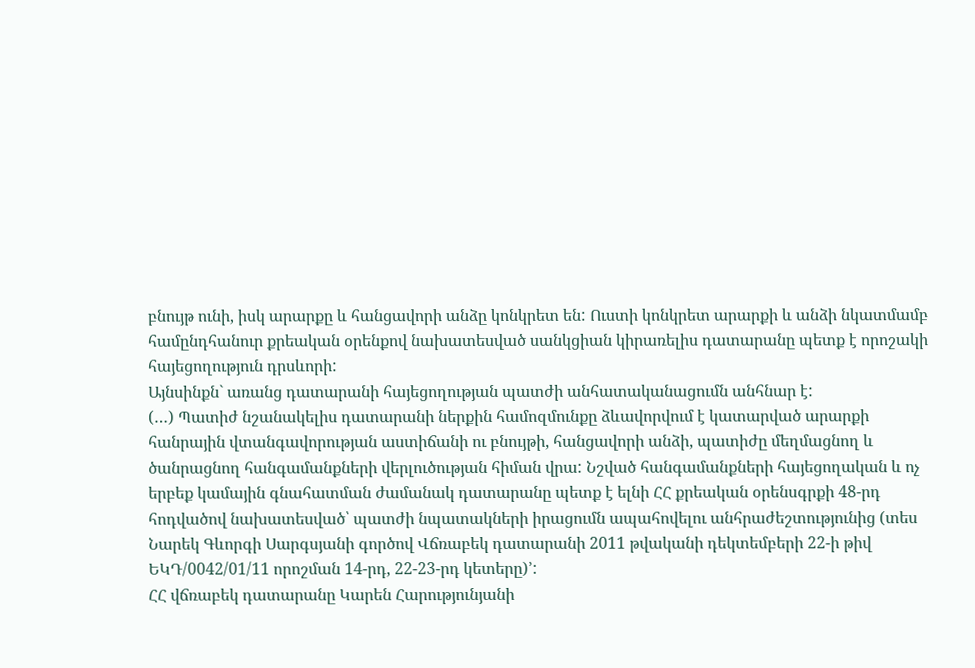բնույթ ունի, իսկ արարքը և հանցավորի անձը կոնկրետ են: Ուստի կոնկրետ արարքի և անձի նկատմամբ համընդհանուր քրեական օրենքով նախատեսված սանկցիան կիրառելիս դատարանը պետք է որոշակի հայեցողություն դրսևորի:
Այնսինքն` առանց դատարանի հայեցողության պատժի անհատականացումն անհնար է:
(…) Պատիժ նշանակելիս դատարանի ներքին համոզմունքը ձևավորվում է կատարված արարքի հանրային վտանգավորության աստիճանի ու բնույթի, հանցավորի անձի, պատիժը մեղմացնող և ծանրացնող հանգամանքների վերլուծության հիման վրա: Նշված հանգամանքների հայեցողական և ոչ երբեք կամային գնահատման ժամանակ դատարանը պետք է ելնի ՀՀ քրեական օրենսգրքի 48-րդ հոդվածով նախատեսված՝ պատժի նպատակների իրացումն ապահովելու անհրաժեշտությունից (տես Նարեկ Գևորգի Սարգսյանի գործով Վճռաբեկ դատարանի 2011 թվականի դեկտեմբերի 22-ի թիվ ԵԿԴ/0042/01/11 որոշման 14-րդ, 22-23-րդ կետերը)՚:
ՀՀ վճռաբեկ դատարանը Կարեն Հարությունյանի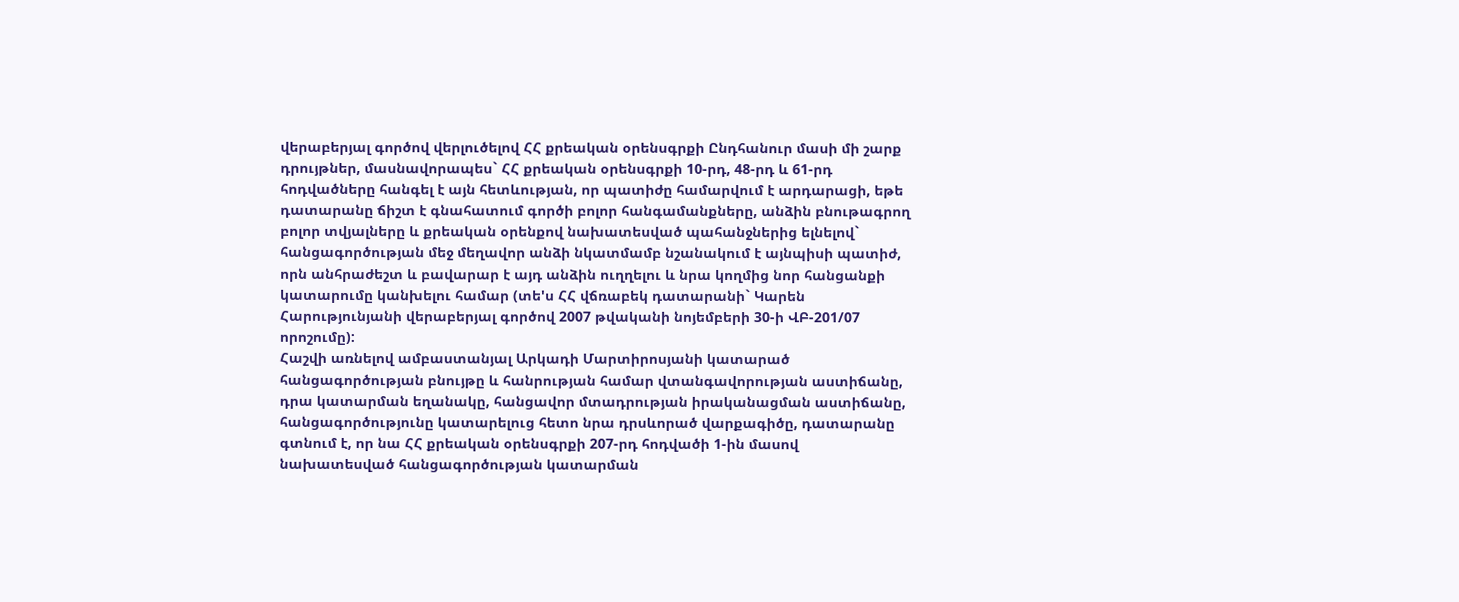վերաբերյալ գործով վերլուծելով ՀՀ քրեական օրենսգրքի Ընդհանուր մասի մի շարք դրույթներ, մասնավորապես` ՀՀ քրեական օրենսգրքի 10-րդ, 48-րդ և 61-րդ հոդվածները հանգել է այն հետևության, որ պատիժը համարվում է արդարացի, եթե դատարանը ճիշտ է գնահատում գործի բոլոր հանգամանքները, անձին բնութագրող բոլոր տվյալները և քրեական օրենքով նախատեսված պահանջներից ելնելով` հանցագործության մեջ մեղավոր անձի նկատմամբ նշանակում է այնպիսի պատիժ, որն անհրաժեշտ և բավարար է այդ անձին ուղղելու և նրա կողմից նոր հանցանքի կատարումը կանխելու համար (տե'ս ՀՀ վճռաբեկ դատարանի` Կարեն Հարությունյանի վերաբերյալ գործով 2007 թվականի նոյեմբերի 30-ի ՎԲ-201/07 որոշումը):
Հաշվի առնելով ամբաստանյալ Արկադի Մարտիրոսյանի կատարած հանցագործության բնույթը և հանրության համար վտանգավորության աստիճանը, դրա կատարման եղանակը, հանցավոր մտադրության իրականացման աստիճանը, հանցագործությունը կատարելուց հետո նրա դրսևորած վարքագիծը, դատարանը գտնում է, որ նա ՀՀ քրեական օրենսգրքի 207-րդ հոդվածի 1-ին մասով նախատեսված հանցագործության կատարման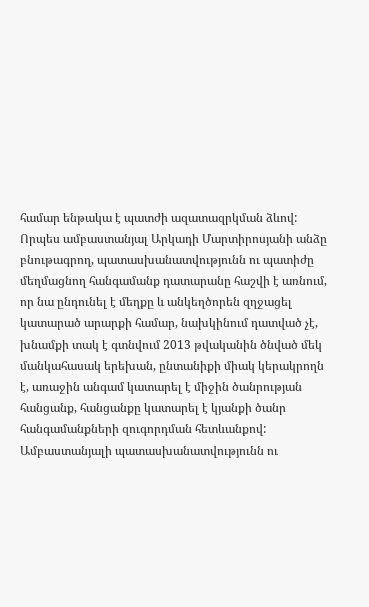համար ենթակա է պատժի ազատազրկման ձևով:
Որպես ամբաստանյալ Արկադի Մարտիրոսյանի անձը բնութագրող, պատասխանատվությունն ու պատիժը մեղմացնող հանգամանք դատարանը հաշվի է առնում, որ նա ընդունել է մեղքը և անկեղծորեն զղջացել կատարած արարքի համար, նախկինում դատված չէ, խնամքի տակ է գտնվում 2013 թվականին ծնված մեկ մանկահասակ երեխան, ընտանիքի միակ կերակրողն է, առաջին անգամ կատարել է միջին ծանրության հանցանք, հանցանքը կատարել է կյանքի ծանր հանգամանքների զուգորդման հետևանքով:
Ամբաստանյալի պատասխանատվությունն ու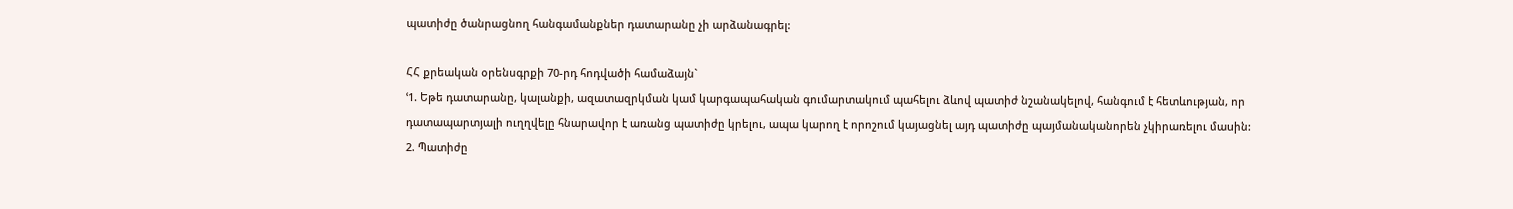պատիժը ծանրացնող հանգամանքներ դատարանը չի արձանագրել:

ՀՀ քրեական օրենսգրքի 70-րդ հոդվածի համաձայն`
ՙ1. Եթե դատարանը, կալանքի, ազատազրկման կամ կարգապահական գումարտակում պահելու ձևով պատիժ նշանակելով, հանգում է հետևության, որ դատապարտյալի ուղղվելը հնարավոր է առանց պատիժը կրելու, ապա կարող է որոշում կայացնել այդ պատիժը պայմանականորեն չկիրառելու մաuին:
2. Պատիժը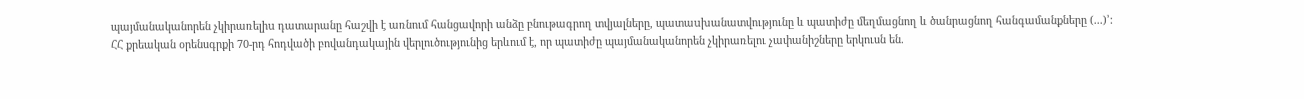պայմանականորեն չկիրառելիu դատարանը հաշվի է առնում հանցավորի անձը բնութագրող տվյալները, պատաuխանատվությունը և պատիժը մեղմացնող և ծանրացնող հանգամանքները (...)՚:
ՀՀ քրեական օրենսգրքի 70-րդ հոդվածի բովանդակային վերլուծությունից երևում է, որ պատիժը պայմանականորեն չկիրառելու չափանիշները երկուսն են.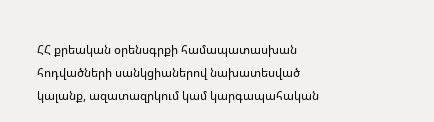ՀՀ քրեական օրենսգրքի համապատասխան հոդվածների սանկցիաներով նախատեսված կալանք, ազատազրկում կամ կարգապահական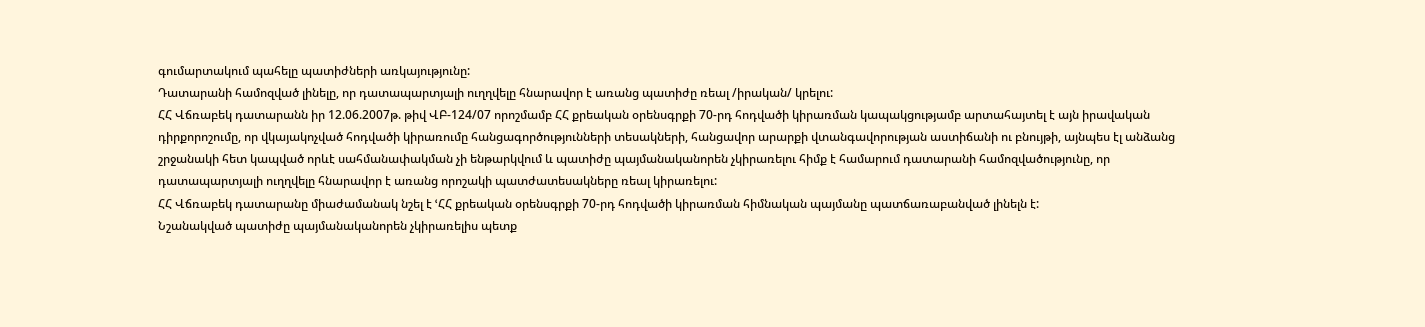գումարտակում պահելը պատիժների առկայությունը:
Դատարանի համոզված լինելը, որ դատապարտյալի ուղղվելը հնարավոր է առանց պատիժը ռեալ /իրական/ կրելու:
ՀՀ Վճռաբեկ դատարանն իր 12.06.2007թ. թիվ ՎԲ-124/07 որոշմամբ ՀՀ քրեական օրենսգրքի 70-րդ հոդվածի կիրառման կապակցությամբ արտահայտել է այն իրավական դիրքորոշումը, որ վկայակոչված հոդվածի կիրառումը հանցագործությունների տեսակների, հանցավոր արարքի վտանգավորության աստիճանի ու բնույթի, այնպես էլ անձանց շրջանակի հետ կապված որևէ սահմանափակման չի ենթարկվում և պատիժը պայմանականորեն չկիրառելու հիմք է համարում դատարանի համոզվածությունը, որ դատապարտյալի ուղղվելը հնարավոր է առանց որոշակի պատժատեսակները ռեալ կիրառելու:
ՀՀ Վճռաբեկ դատարանը միաժամանակ նշել է ՙՀՀ քրեական օրենսգրքի 70-րդ հոդվածի կիրառման հիմնական պայմանը պատճառաբանված լինելն է:
Նշանակված պատիժը պայմանականորեն չկիրառելիս պետք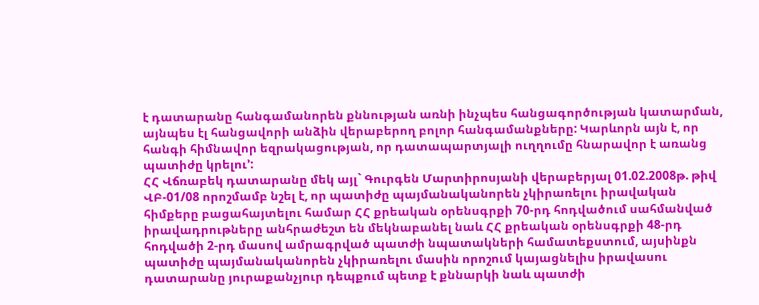է դատարանը հանգամանորեն քննության առնի ինչպես հանցագործության կատարման, այնպես էլ հանցավորի անձին վերաբերող բոլոր հանգամանքները: Կարևորն այն է, որ հանգի հիմնավոր եզրակացության, որ դատապարտյալի ուղղումը հնարավոր է առանց պատիժը կրելու՚:
ՀՀ Վճռաբեկ դատարանը մեկ այլ` Գուրգեն Մարտիրոսյանի վերաբերյալ 01.02.2008թ. թիվ ՎԲ-01/08 որոշմամբ նշել է, որ պատիժը պայմանականորեն չկիրառելու իրավական հիմքերը բացահայտելու համար ՀՀ քրեական օրենսգրքի 70-րդ հոդվածում սահմանված իրավադրութները անհրաժեշտ են մեկնաբանել նաև ՀՀ քրեական օրենսգրքի 48-րդ հոդվածի 2-րդ մասով ամրագրված պատժի նպատակների համատեքստում, այսինքն պատիժը պայմանականորեն չկիրառելու մասին որոշում կայացնելիս իրավասու դատարանը յուրաքանչյուր դեպքում պետք է քննարկի նաև պատժի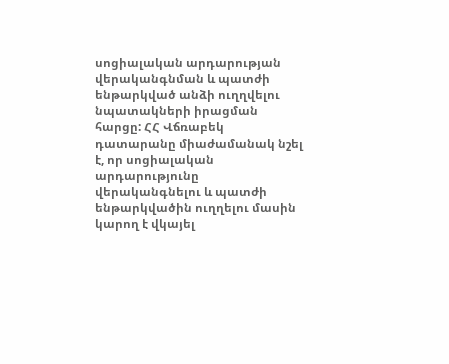սոցիալական արդարության վերականգնման և պատժի ենթարկված անձի ուղղվելու նպատակների իրացման հարցը: ՀՀ Վճռաբեկ դատարանը միաժամանակ նշել է, որ սոցիալական արդարությունը վերականգնելու և պատժի ենթարկվածին ուղղելու մասին կարող է վկայել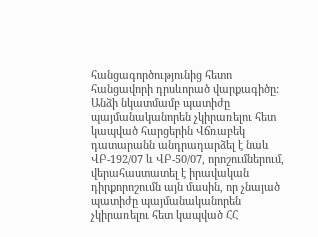հանցագործությունից հետո հանցավորի դրսևորած վարքագիծը:
Անձի նկատմամբ պատիժը պայմանականորեն չկիրառելու հետ կապված հարցերին Վճռաբեկ դատարանն անդրադարձել է նաև ՎԲ-192/07 և ՎԲ-50/07, որոշումներում, վերահաստատել է իրավական դիրքորոշումն այն մասին, որ չնայած պատիժը պայմանականորեն չկիրառելու հետ կապված ՀՀ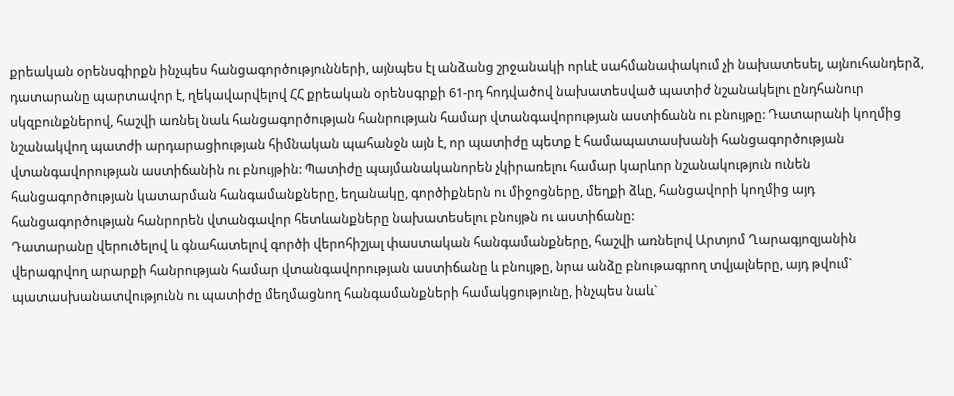քրեական օրենսգիրքն ինչպես հանցագործությունների, այնպես էլ անձանց շրջանակի որևէ սահմանափակում չի նախատեսել, այնուհանդերձ, դատարանը պարտավոր է, ղեկավարվելով ՀՀ քրեական օրենսգրքի 61-րդ հոդվածով նախատեսված պատիժ նշանակելու ընդհանուր սկզբունքներով, հաշվի առնել նաև հանցագործության հանրության համար վտանգավորության աստիճանն ու բնույթը: Դատարանի կողմից նշանակվող պատժի արդարացիության հիմնական պահանջն այն է, որ պատիժը պետք է համապատասխանի հանցագործության վտանգավորության աստիճանին ու բնույթին: Պատիժը պայմանականորեն չկիրառելու համար կարևոր նշանակություն ունեն հանցագործության կատարման հանգամանքները, եղանակը, գործիքներն ու միջոցները, մեղքի ձևը, հանցավորի կողմից այդ հանցագործության հանրորեն վտանգավոր հետևանքները նախատեսելու բնույթն ու աստիճանը:
Դատարանը վերուծելով և գնահատելով գործի վերոհիշյալ փաստական հանգամանքները, հաշվի առնելով Արտյոմ Ղարագյոզյանին վերագրվող արարքի հանրության համար վտանգավորության աստիճանը և բնույթը, նրա անձը բնութագրող տվյալները, այդ թվում` պատասխանատվությունն ու պատիժը մեղմացնող հանգամանքների համակցությունը, ինչպես նաև`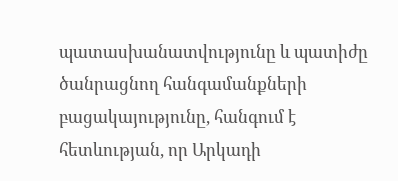պատասխանատվությունը և պատիժը ծանրացնող հանգամանքների բացակայությունը, հանգում է հետևության, որ Արկադի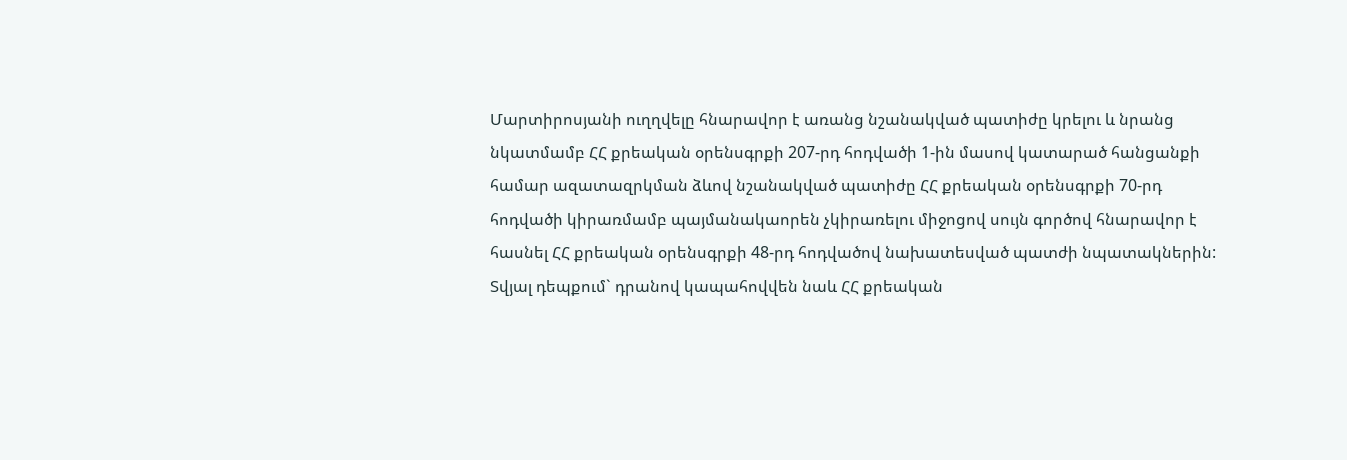Մարտիրոսյանի ուղղվելը հնարավոր է առանց նշանակված պատիժը կրելու և նրանց նկատմամբ ՀՀ քրեական օրենսգրքի 207-րդ հոդվածի 1-ին մասով կատարած հանցանքի համար ազատազրկման ձևով նշանակված պատիժը ՀՀ քրեական օրենսգրքի 70-րդ հոդվածի կիրառմամբ պայմանակաորեն չկիրառելու միջոցով սույն գործով հնարավոր է հասնել ՀՀ քրեական օրենսգրքի 48-րդ հոդվածով նախատեսված պատժի նպատակներին: Տվյալ դեպքում` դրանով կապահովվեն նաև ՀՀ քրեական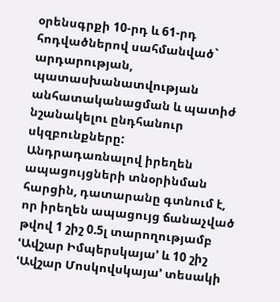օրենսգրքի 10-րդ և 61-րդ հոդվածներով սահմանված` արդարության, պատասխանատվության անհատականացման և պատիժ նշանակելու ընդհանուր սկզբունքները:
Անդրադառնալով իրեղեն ապացույցների տնօրինման հարցին, դատարանը գտնում է, որ իրեղեն ապացույց ճանաչված թվով 1 շիշ 0.5լ տարողությամբ ՙԱվշար Իմպերսկայա՚ և 10 շիշ ՙԱվշար Մոսկովսկայա՚ տեսակի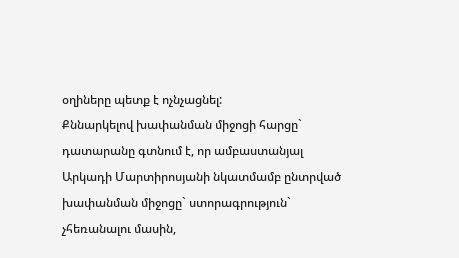օղիները պետք է ոչնչացնել:
Քննարկելով խափանման միջոցի հարցը` դատարանը գտնում է, որ ամբաստանյալ Արկադի Մարտիրոսյանի նկատմամբ ընտրված խափանման միջոցը` ստորագրություն` չհեռանալու մասին,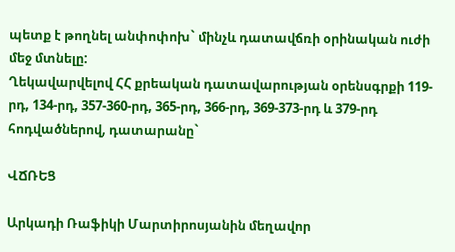պետք է թողնել անփոփոխ` մինչև դատավճռի օրինական ուժի մեջ մտնելը:
Ղեկավարվելով ՀՀ քրեական դատավարության օրենսգրքի 119-րդ, 134-րդ, 357-360-րդ, 365-րդ, 366-րդ, 369-373-րդ և 379-րդ հոդվածներով, դատարանը`

ՎՃՌԵՑ

Արկադի Ռաֆիկի Մարտիրոսյանին մեղավոր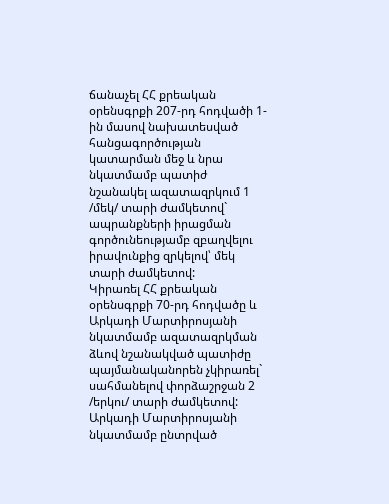ճանաչել ՀՀ քրեական օրենսգրքի 207-րդ հոդվածի 1-ին մասով նախատեսված հանցագործության կատարման մեջ և նրա նկատմամբ պատիժ նշանակել ազատազրկում 1 /մեկ/ տարի ժամկետով` ապրանքների իրացման գործունեությամբ զբաղվելու իրավունքից զրկելով՝ մեկ տարի ժամկետով:
Կիրառել ՀՀ քրեական օրենսգրքի 70-րդ հոդվածը և Արկադի Մարտիրոսյանի նկատմամբ ազատազրկման ձևով նշանակված պատիժը պայմանականորեն չկիրառել` սահմանելով փորձաշրջան 2 /երկու/ տարի ժամկետով:
Արկադի Մարտիրոսյանի նկատմամբ ընտրված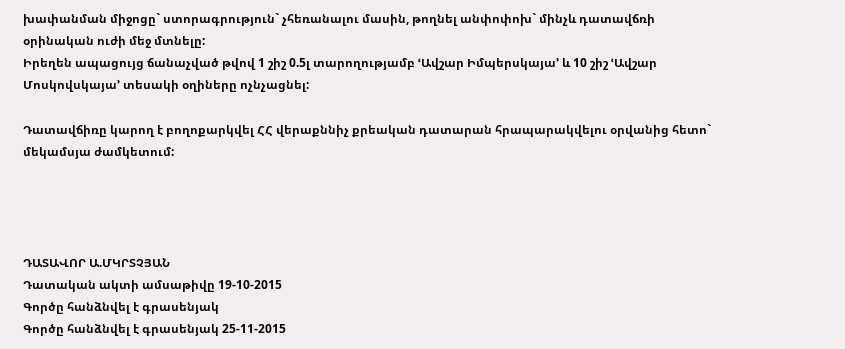խափանման միջոցը` ստորագրություն` չհեռանալու մասին, թողնել անփոփոխ` մինչև դատավճռի օրինական ուժի մեջ մտնելը:
Իրեղեն ապացույց ճանաչված թվով 1 շիշ 0.5լ տարողությամբ ՙԱվշար Իմպերսկայա՚ և 10 շիշ ՙԱվշար Մոսկովսկայա՚ տեսակի օղիները ոչնչացնել:

Դատավճիռը կարող է բողոքարկվել ՀՀ վերաքննիչ քրեական դատարան հրապարակվելու օրվանից հետո` մեկամսյա ժամկետում:




ԴԱՏԱՎՈՐ Ա.ՄԿՐՏՉՅԱՆ
Դատական ակտի ամսաթիվը 19-10-2015
Գործը հանձնվել է գրասենյակ
Գործը հանձնվել է գրասենյակ 25-11-2015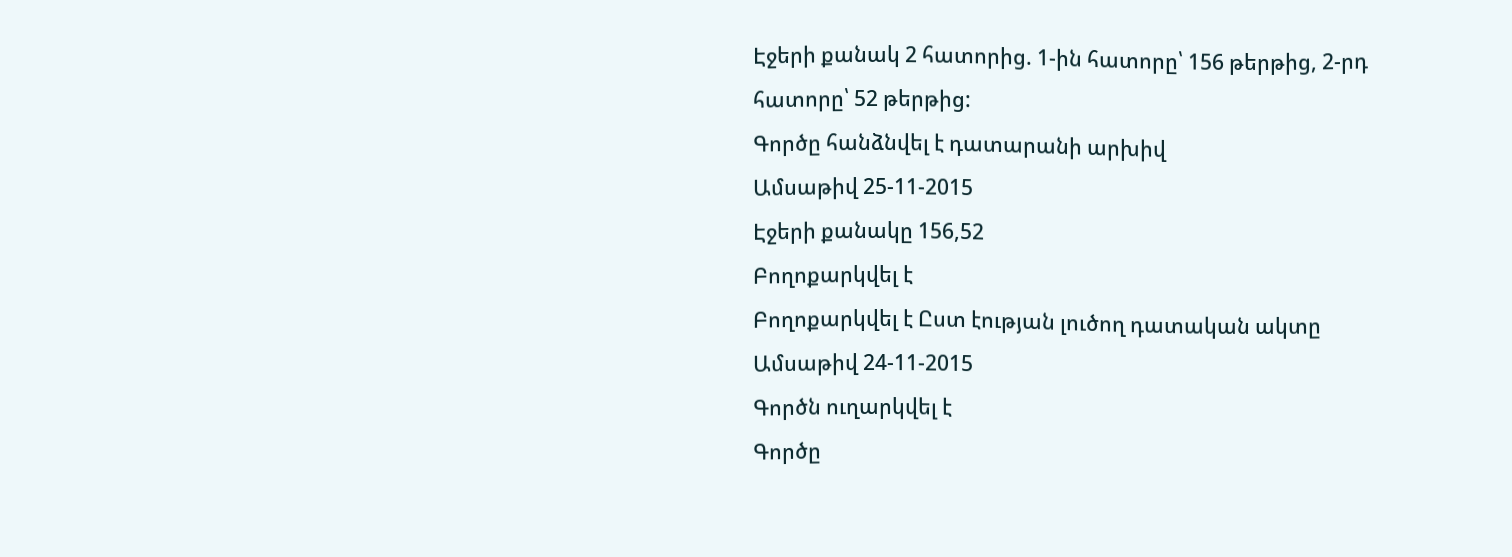Էջերի քանակ 2 հատորից. 1-ին հատորը՝ 156 թերթից, 2-րդ հատորը՝ 52 թերթից:
Գործը հանձնվել է դատարանի արխիվ
Ամսաթիվ 25-11-2015
Էջերի քանակը 156,52
Բողոքարկվել է
Բողոքարկվել է Ըստ էության լուծող դատական ակտը
Ամսաթիվ 24-11-2015
Գործն ուղարկվել է
Գործը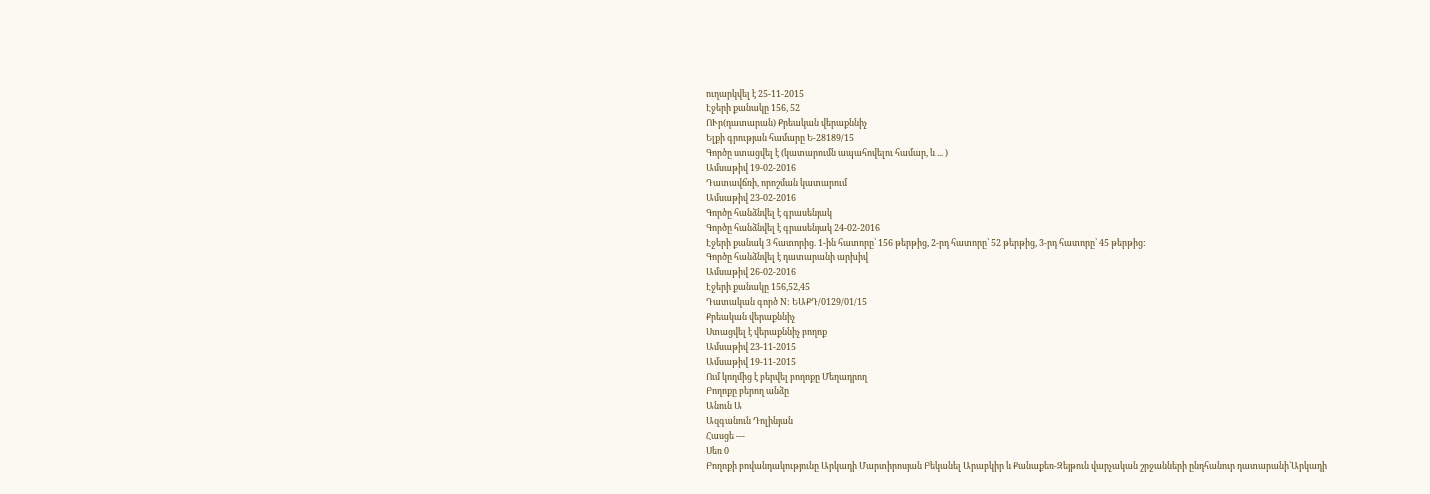ուղարկվել է 25-11-2015
Էջերի քանակը 156, 52
ՈՒր(դատարան) Քրեական վերաքննիչ
Ելքի գրության համարը Ե-28189/15
Գործը ստացվել է (կատարումն ապահովելու համար, և ... )
Ամսաթիվ 19-02-2016
Դատավճռի, որոշման կատարում
Ամսաթիվ 23-02-2016
Գործը հանձնվել է գրասենյակ
Գործը հանձնվել է գրասենյակ 24-02-2016
Էջերի քանակ 3 հատորից. 1-ին հատորը՝ 156 թերթից, 2-րդ հատորը՝ 52 թերթից, 3-րդ հատորը՝ 45 թերթից:
Գործը հանձնվել է դատարանի արխիվ
Ամսաթիվ 26-02-2016
Էջերի քանակը 156,52,45
Դատական գործ N: ԵԱՔԴ/0129/01/15
Քրեական վերաքննիչ
Ստացվել է վերաքննիչ բողոք
Ամսաթիվ 23-11-2015
Ամսաթիվ 19-11-2015
Ում կողմից է բերվել բողոքը Մեղադրող
Բողոքը բերող անձը
Անուն Ա
Ազգանուն Դոլինյան
Հասցե ---
Սեռ 0
Բողոքի բովանդակությունը Արկադի Մարտիրոսյան Բեկանել Արաբկիր և Քանաքեռ-Զեյթուն վարչական շրջանների ընդհանուր դատարանի`Արկադի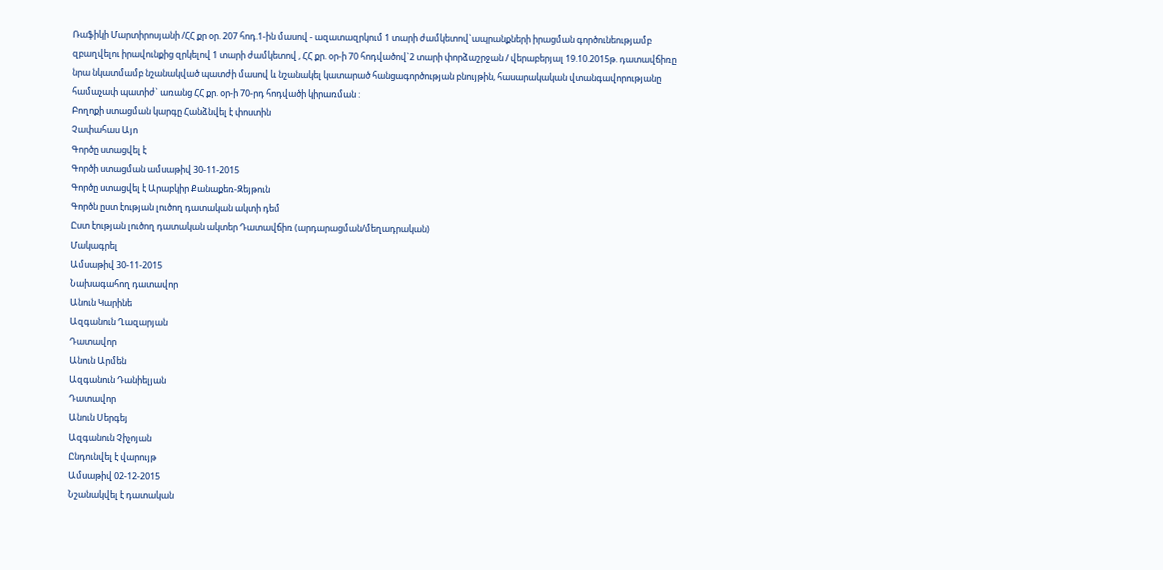Ռաֆիկի Մարտիրոսյանի /ՀՀ քր օր. 207 հոդ.1-ին մասով - ազատազրկում 1 տարի ժամկետով`ապրանքների իրացման գործունեությամբ զբաղվելու իրավունքից զրկելով 1 տարի ժամկետով , ՀՀ քր. օր-ի 70 հոդվածով`2 տարի փորձաշրջան / վերաբերյալ 19.10.2015թ. դատավճիռը նրա նկատմամբ նշանակված պատժի մասով և նշանակել կատարած հանցագործության բնույթին, հասարակական վտանգավորությանը համաչափ պատիժ` առանց ՀՀ քր. օր-ի 70-րդ հոդվածի կիրառման :
Բողոքի ստացման կարգը Հանձնվել է փոստին
Չափահաս Այո
Գործը ստացվել է
Գործի ստացման ամսաթիվ 30-11-2015
Գործը ստացվել է Արաբկիր Քանաքեռ-Զեյթուն
Գործն ըստ էության լուծող դատական ակտի դեմ
Ըստ էության լուծող դատական ակտեր Դատավճիռ (արդարացման/մեղադրական)
Մակագրել
Ամսաթիվ 30-11-2015
Նախագահող դատավոր
Անուն Կարինե
Ազգանուն Ղազարյան
Դատավոր
Անուն Արմեն
Ազգանուն Դանիելյան
Դատավոր
Անուն Սերգեյ
Ազգանուն Չիչոյան
Ընդունվել է վարույթ
Ամսաթիվ 02-12-2015
Նշանակվել է դատական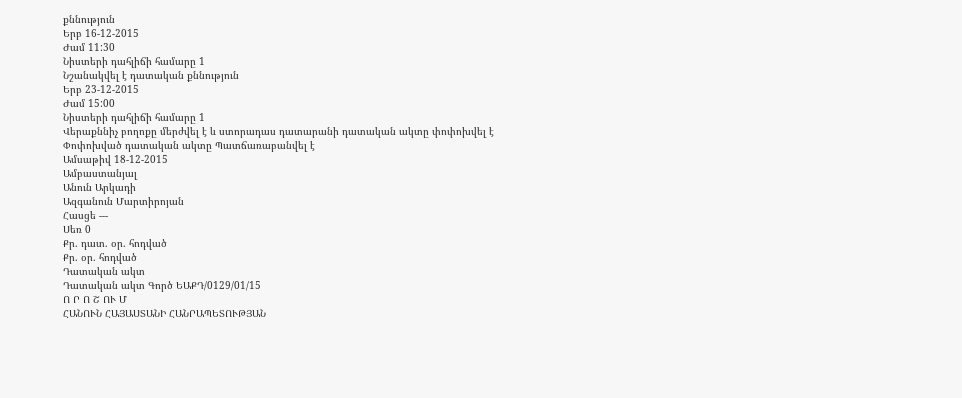քննություն
Երբ 16-12-2015
Ժամ 11:30
Նիստերի դահլիճի համարը 1
Նշանակվել է դատական քննություն
Երբ 23-12-2015
Ժամ 15:00
Նիստերի դահլիճի համարը 1
Վերաքննիչ բողոքը մերժվել է և ստորադաս դատարանի դատական ակտը փոփոխվել է
Փոփոխված դատական ակտը Պատճառաբանվել է
Ամսաթիվ 18-12-2015
Ամբաստանյալ
Անուն Արկադի
Ազգանուն Մարտիրոյան
Հասցե ---
Սեռ 0
Քր. դատ. օր. հոդված
Քր. օր. հոդված
Դատական ակտ
Դատական ակտ Գործ ԵԱՔԴ/0129/01/15
Ո Ր Ո Շ ՈՒ Մ
ՀԱՆՈՒՆ ՀԱՅԱՍՏԱՆԻ ՀԱՆՐԱՊԵՏՈՒԹՅԱՆ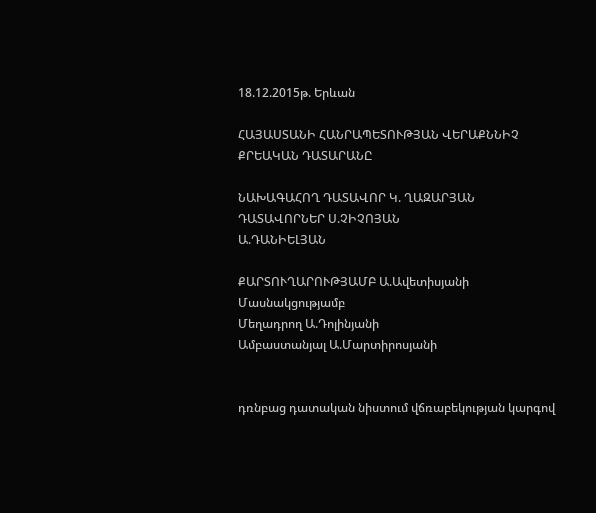18.12.2015թ. Երևան

ՀԱՅԱՍՏԱՆԻ ՀԱՆՐԱՊԵՏՈՒԹՅԱՆ ՎԵՐԱՔՆՆԻՉ ՔՐԵԱԿԱՆ ԴԱՏԱՐԱՆԸ

ՆԱԽԱԳԱՀՈՂ ԴԱՏԱՎՈՐ Կ. ՂԱԶԱՐՅԱՆ
ԴԱՏԱՎՈՐՆԵՐ Ս.ՉԻՉՈՅԱՆ
Ա.ԴԱՆԻԵԼՅԱՆ

ՔԱՐՏՈՒՂԱՐՈՒԹՅԱՄԲ Ա.Ավետիսյանի
Մասնակցությամբ
Մեղադրող Ա.Դոլինյանի
Ամբաստանյալ Ա.Մարտիրոսյանի


դռնբաց դատական նիստում վճռաբեկության կարգով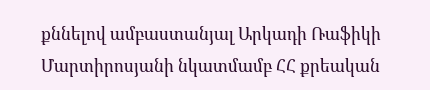քննելով ամբաստանյալ Արկադի Ռաֆիկի Մարտիրոսյանի նկատմամբ ՀՀ քրեական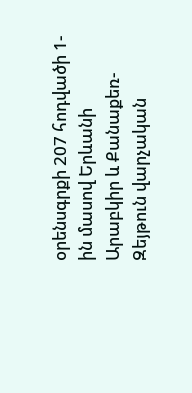օրենսգրքի 207 հոդվածի 1-ին մասով Երևանի Արաբկիր և Քանաքեռ-Զեյթուն վարչական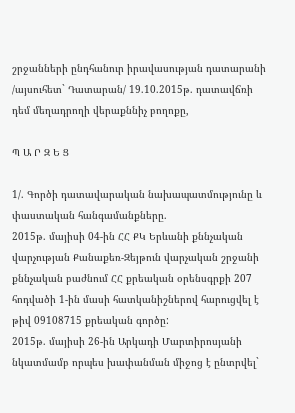շրջանների ընդհանուր իրավասության դատարանի /այսուհետ` Դատարան/ 19.10.2015թ. դատավճռի դեմ մեղադրողի վերաքննիչ բողոքը,

Պ Ա Ր Զ Ե Ց

1/. Գործի դատավարական նախապատմությունը և փաստական հանգամանքները.
2015թ. մայիսի 04-ին ՀՀ ՔԿ Երևանի քննչական վարչության Քանաքեռ-Զեյթուն վարչական շրջանի քննչական բաժնում ՀՀ քրեական օրենսգրքի 207 հոդվածի 1-ին մասի հատկանիշներով հարուցվել է թիվ 09108715 քրեական գործը:
2015թ. մայիսի 26-ին Արկադի Մարտիրոսյանի նկատմամբ որպես խափանման միջոց է ընտրվել`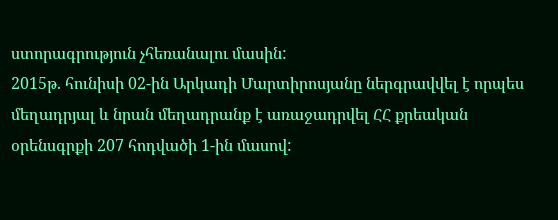ստորագրություն չհեռանալու մասին:
2015թ. հունիսի 02-ին Արկադի Մարտիրոսյանը ներգրավվել է որպես մեղադրյալ և նրան մեղադրանք է առաջադրվել ՀՀ քրեական օրենսգրքի 207 հոդվածի 1-ին մասով: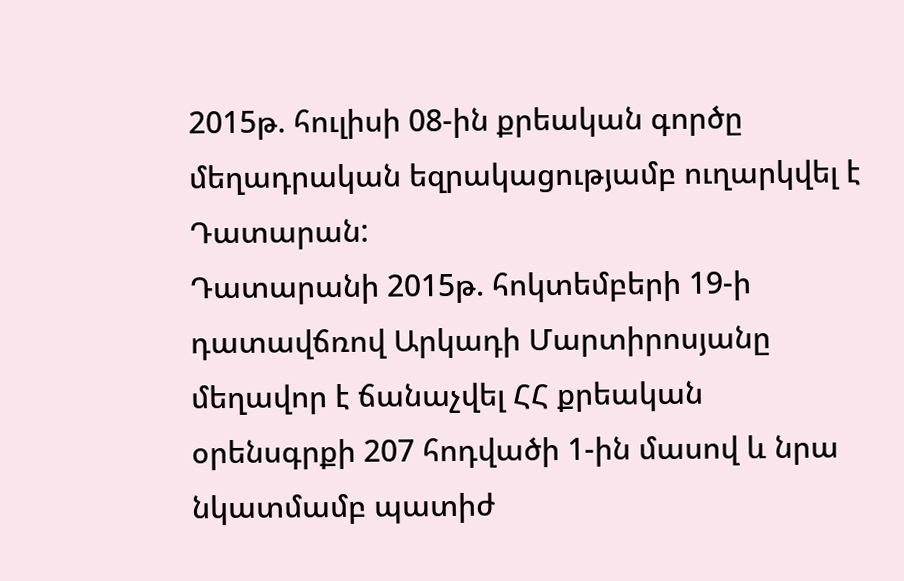2015թ. հուլիսի 08-ին քրեական գործը մեղադրական եզրակացությամբ ուղարկվել է Դատարան:
Դատարանի 2015թ. հոկտեմբերի 19-ի դատավճռով Արկադի Մարտիրոսյանը մեղավոր է ճանաչվել ՀՀ քրեական օրենսգրքի 207 հոդվածի 1-ին մասով և նրա նկատմամբ պատիժ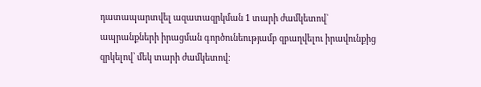դատապարտվել ազատազրկման 1 տարի ժամկետով` ապրանքների իրացման գործունեությամբ զբաղվելու իրավունքից զրկելով՝ մեկ տարի ժամկետով: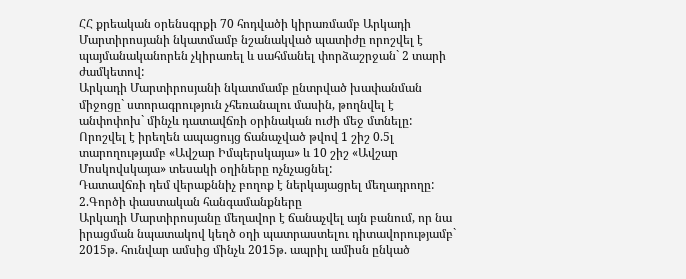ՀՀ քրեական օրենսգրքի 70 հոդվածի կիրառմամբ Արկադի Մարտիրոսյանի նկատմամբ նշանակված պատիժը որոշվել է պայմանականորեն չկիրառել և սահմանել փորձաշրջան` 2 տարի ժամկետով:
Արկադի Մարտիրոսյանի նկատմամբ ընտրված խափանման միջոցը` ստորագրություն չհեռանալու մասին, թողնվել է անփոփոխ` մինչև դատավճռի օրինական ուժի մեջ մտնելը:
Որոշվել է իրեղեն ապացույց ճանաչված թվով 1 շիշ 0.5լ տարողությամբ «Ավշար Իմպերսկայա» և 10 շիշ «Ավշար Մոսկովսկայա» տեսակի օղիները ոչնչացնել:
Դատավճռի դեմ վերաքննիչ բողոք է ներկայացրել մեղադրողը:
2.Գործի փաստական հանգամանքները
Արկադի Մարտիրոսյանը մեղավոր է ճանաչվել այն բանում, որ նա իրացման նպատակով կեղծ օղի պատրաստելու դիտավորությամբ` 2015թ. հունվար ամսից մինչև 2015թ. ապրիլ ամիսն ընկած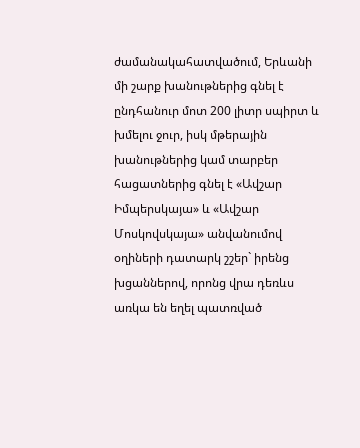ժամանակահատվածում, Երևանի մի շարք խանութներից գնել է ընդհանուր մոտ 200 լիտր սպիրտ և խմելու ջուր, իսկ մթերային խանութներից կամ տարբեր հացատներից գնել է «Ավշար Իմպերսկայա» և «Ավշար Մոսկովսկայա» անվանումով օղիների դատարկ շշեր` իրենց խցաններով, որոնց վրա դեռևս առկա են եղել պատռված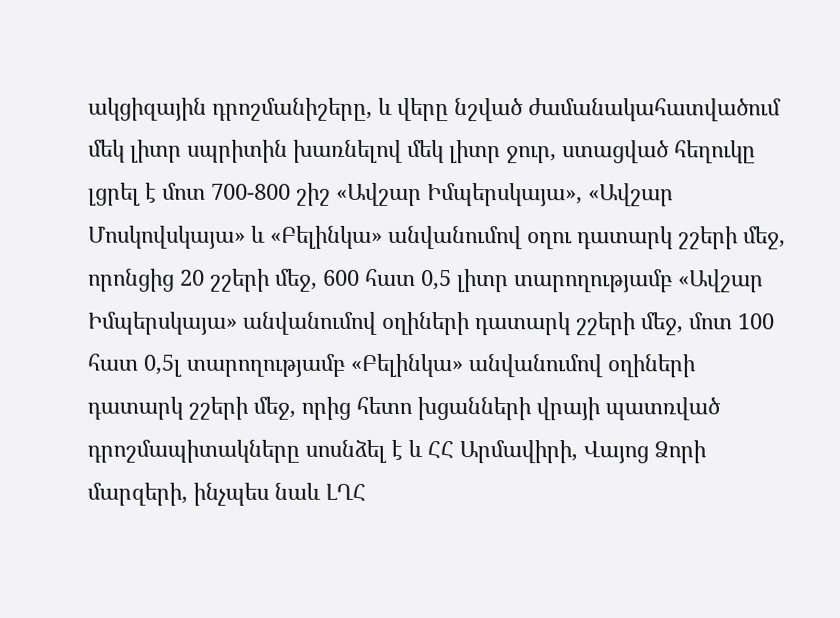ակցիզային դրոշմանիշերը, և վերը նշված ժամանակահատվածում մեկ լիտր սպրիտին խառնելով մեկ լիտր ջուր, ստացված հեղուկը լցրել է մոտ 700-800 շիշ «Ավշար Իմպերսկայա», «Ավշար Մոսկովսկայա» և «Բելինկա» անվանումով օղու դատարկ շշերի մեջ, որոնցից 20 շշերի մեջ, 600 հատ 0,5 լիտր տարողությամբ «Ավշար Իմպերսկայա» անվանումով օղիների դատարկ շշերի մեջ, մոտ 100 հատ 0,5լ տարողությամբ «Բելինկա» անվանումով օղիների դատարկ շշերի մեջ, որից հետո խցանների վրայի պատռված դրոշմապիտակները սոսնձել է և ՀՀ Արմավիրի, Վայոց Ձորի մարզերի, ինչպես նաև ԼՂՀ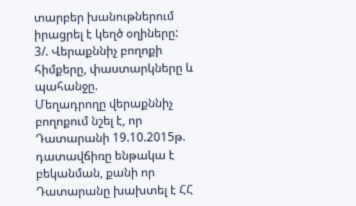տարբեր խանութներում իրացրել է կեղծ օղիները:
3/. Վերաքննիչ բողոքի հիմքերը, փաստարկները և պահանջը.
Մեղադրողը վերաքննիչ բողոքում նշել է, որ Դատարանի 19.10.2015թ. դատավճիռը ենթակա է բեկանման, քանի որ Դատարանը խախտել է ՀՀ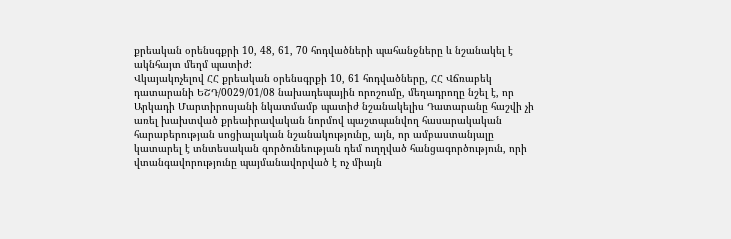քրեական օրենսգքրի 10, 48, 61, 70 հոդվածների պահանջները և նշանակել է ակնհայտ մեղմ պատիժ:
Վկայակոչելով ՀՀ քրեական օրենսգրքի 10, 61 հոդվածները, ՀՀ Վճռաբեկ դատարանի ԵՇԴ/0029/01/08 նախադեպային որոշումը, մեղադրողը նշել է, որ Արկադի Մարտիրոսյանի նկատմամբ պատիժ նշանակելիս Դատարանը հաշվի չի առել խախտված քրեաիրավական նորմով պաշտպանվող հասարակական հարաբերության սոցիալական նշանակությունը, այն, որ ամբաստանյալը կատարել է տնտեսական գործունեության դեմ ուղղված հանցագործություն, որի վտանգավորությունը պայմանավորված է ոչ միայն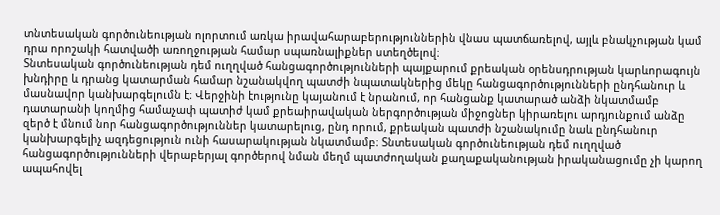տնտեսական գործունեության ոլորտում առկա իրավահարաբերություններին վնաս պատճառելով, այլև բնակչության կամ դրա որոշակի հատվածի առողջության համար սպառնալիքներ ստեղծելով։
Տնտեսական գործունեության դեմ ուղղված հանցագործությունների պայքարում քրեական օրենսդրության կարևորագույն խնդիրը և դրանց կատարման համար նշանակվող պատժի նպատակներից մեկը հանցագործությունների ընդհանուր և մասնավոր կանխարգելումն է։ Վերջինի էությունը կայանում է նրանում, որ հանցանք կատարած անձի նկատմամբ դատարանի կողմից համաչափ պատիժ կամ քրեաիրավական ներգործության միջոցներ կիրառելու արդյունքում անձը զերծ է մնում նոր հանցագործություններ կատարելուց, ընդ որում, քրեական պատժի նշանակումը նաև ընդհանուր կանխարգելիչ ազդեցություն ունի հասարակության նկատմամբ։ Տնտեսական գործունեության դեմ ուղղված հանցագործությունների վերաբերյալ գործերով նման մեղմ պատժողական քաղաքականության իրականացումը չի կարող ապահովել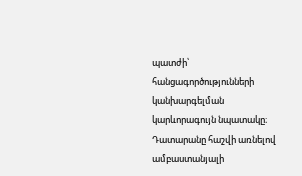պատժի՝ հանցագործությունների կանխարգելման կարևորագույն նպատակը։
Դատարանը հաշվի առնելով ամբաստանյալի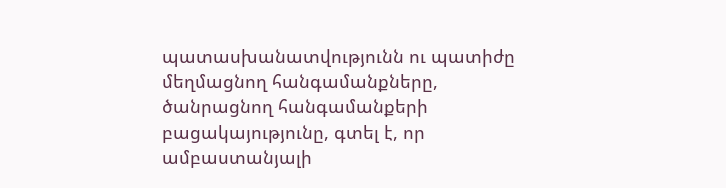պատասխանատվությունն ու պատիժը մեղմացնող հանգամանքները, ծանրացնող հանգամանքերի բացակայությունը, գտել է, որ ամբաստանյալի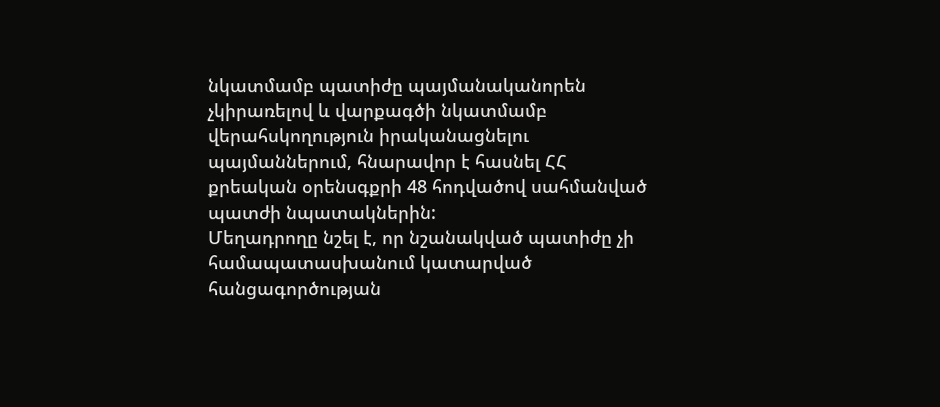նկատմամբ պատիժը պայմանականորեն չկիրառելով և վարքագծի նկատմամբ վերահսկողություն իրականացնելու պայմաններում, հնարավոր է հասնել ՀՀ քրեական օրենսգքրի 48 հոդվածով սահմանված պատժի նպատակներին:
Մեղադրողը նշել է, որ նշանակված պատիժը չի համապատասխանում կատարված հանցագործության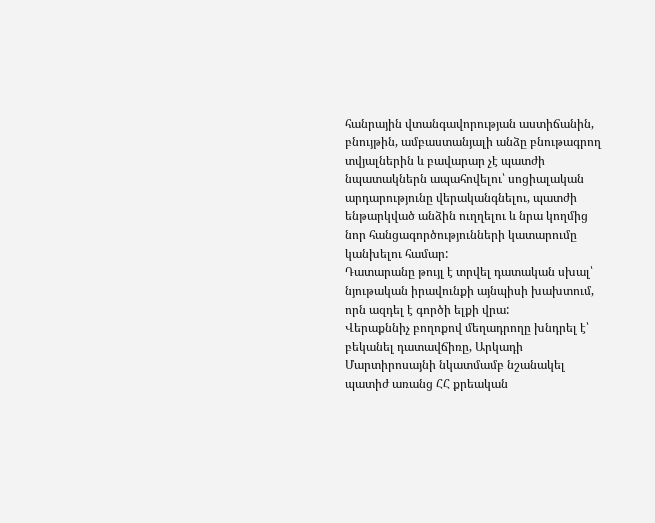հանրային վտանգավորության աստիճանին, բնույթին, ամբաստանյալի անձը բնութագրող տվյալներին և բավարար չէ պատժի նպատակներն ապահովելու՝ սոցիալական արդարությունը վերականգնելու, պատժի ենթարկված անձին ուղղելու և նրա կողմից նոր հանցագործությունների կատարումը կանխելու համար:
Դատարանը թույլ է տրվել դատական սխալ՝ նյութական իրավունքի այնպիսի խախտում, որն ազդել է գործի ելքի վրա:
Վերաքննիչ բողոքով մեղադրողը խնդրել է՝ բեկանել դատավճիռը, Արկադի Մարտիրոսայնի նկատմամբ նշանակել պատիժ առանց ՀՀ քրեական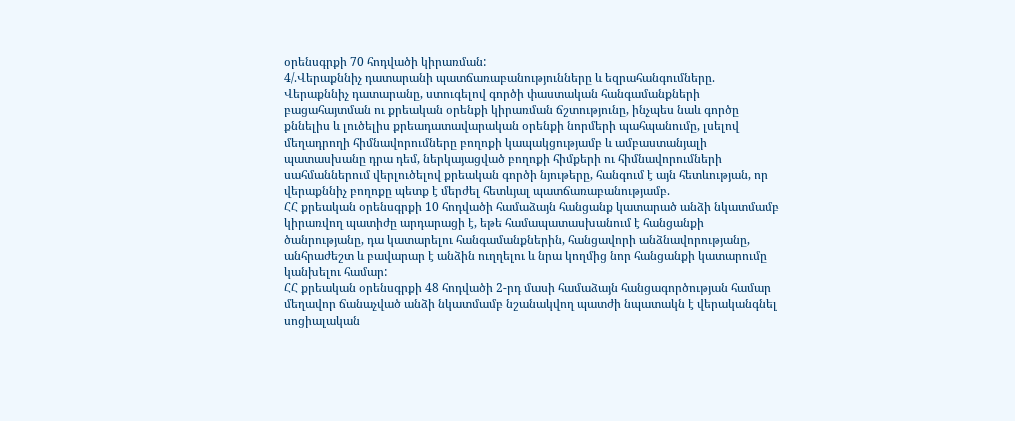օրենսգրքի 70 հոդվածի կիրառման:
4/.Վերաքննիչ դատարանի պատճառաբանությունները և եզրահանգումները.
Վերաքննիչ դատարանը, ստուգելով գործի փաստական հանգամանքների բացահայտման ու քրեական օրենքի կիրառման ճշտությունը, ինչպես նաև գործը քննելիս և լուծելիս քրեադատավարական օրենքի նորմերի պահպանումը, լսելով մեղադրողի հիմնավորումները բողոքի կապակցությամբ և ամբաստանյալի պատասխանը դրա դեմ, ներկայացված բողոքի հիմքերի ու հիմնավորումների սահմաններում վերլուծելով քրեական գործի նյութերը, հանգում է այն հետևության, որ վերաքննիչ բողոքը պետք է մերժել հետևյալ պատճառաբանությամբ.
ՀՀ քրեական օրենսգրքի 10 հոդվածի համաձայն հանցանք կատարած անձի նկատմամբ կիրառվող պատիժը արդարացի է, եթե համապատասխանում է հանցանքի ծանրությանը, դա կատարելու հանգամանքներին, հանցավորի անձնավորությանը, անհրաժեշտ և բավարար է անձին ուղղելու և նրա կողմից նոր հանցանքի կատարումը կանխելու համար:
ՀՀ քրեական օրենսգրքի 48 հոդվածի 2-րդ մասի համաձայն հանցագործության համար մեղավոր ճանաչված անձի նկատմամբ նշանակվող պատժի նպատակն է վերականգնել սոցիալական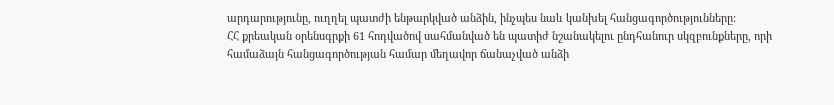արդարությունը, ուղղել պատժի ենթարկված անձին, ինչպես նաև կանխել հանցագործությունները:
ՀՀ քրեական օրենսգրքի 61 հոդվածով սահմանված են պատիժ նշանակելու ընդհանուր սկզբունքները, որի համաձայն հանցագործության համար մեղավոր ճանաչված անձի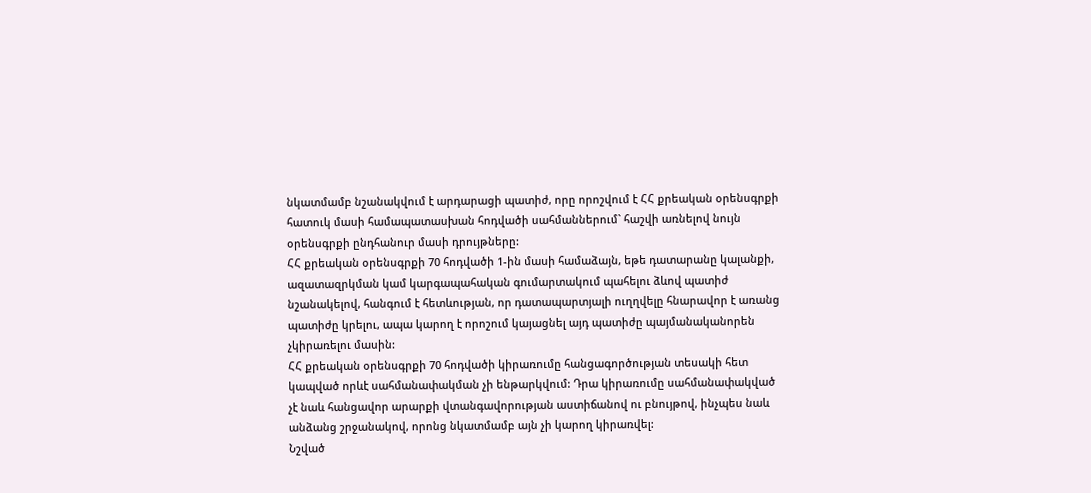նկատմամբ նշանակվում է արդարացի պատիժ, որը որոշվում է ՀՀ քրեական օրենսգրքի հատուկ մասի համապատասխան հոդվածի սահմաններում` հաշվի առնելով նույն օրենսգրքի ընդհանուր մասի դրույթները:
ՀՀ քրեական օրենսգրքի 70 հոդվածի 1-ին մասի համաձայն, եթե դատարանը կալանքի, ազատազրկման կամ կարգապահական գումարտակում պահելու ձևով պատիժ նշանակելով, հանգում է հետևության, որ դատապարտյալի ուղղվելը հնարավոր է առանց պատիժը կրելու, ապա կարող է որոշում կայացնել այդ պատիժը պայմանականորեն չկիրառելու մասին:
ՀՀ քրեական օրենսգրքի 70 հոդվածի կիրառումը հանցագործության տեսակի հետ կապված որևէ սահմանափակման չի ենթարկվում: Դրա կիրառումը սահմանափակված չէ նաև հանցավոր արարքի վտանգավորության աստիճանով ու բնույթով, ինչպես նաև անձանց շրջանակով, որոնց նկատմամբ այն չի կարող կիրառվել:
Նշված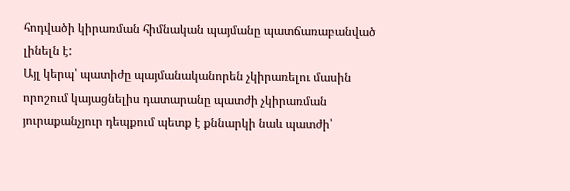հոդվածի կիրառման հիմնական պայմանը պատճառաբանված լինելն է:
Այլ կերպ՝ պատիժը պայմանականորեն չկիրառելու մասին որոշում կայացնելիս դատարանը պատժի չկիրառման յուրաքանչյուր դեպքում պետք է քննարկի նաև պատժի՝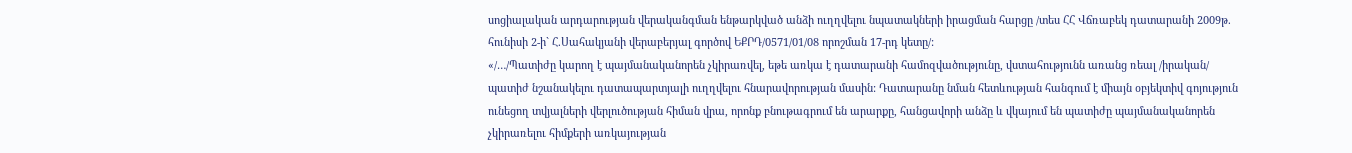սոցիալական արդարության վերականգման ենթարկված անձի ուղղվելու նպատակների իրացման հարցը /տես ՀՀ Վճռաբեկ դատարանի 2009թ. հունիսի 2-ի` Հ.Սահակյանի վերաբերյալ գործով ԵՔՐԴ/0571/01/08 որոշման 17-րդ կետը/:
«/…/Պատիժը կարող է պայմանականորեն չկիրառվել, եթե առկա է դատարանի համոզվածությունը, վստահությունն առանց ռեալ /իրական/ պատիժ նշանակելու դատապարտյալի ուղղվելու հնարավորության մասին: Դատարանը նման հետևության հանգում է միայն օբյեկտիվ գոյություն ունեցող տվյալների վերլուծության հիման վրա, որոնք բնութագրում են արարքը, հանցավորի անձը և վկայում են պատիժը պայմանականորեն չկիրառելու հիմքերի առկայության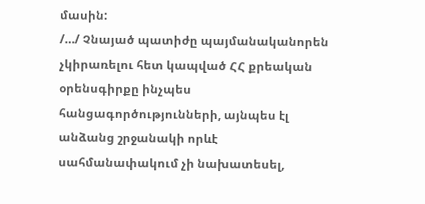մասին:
/…/ Չնայած պատիժը պայմանականորեն չկիրառելու հետ կապված ՀՀ քրեական օրենսգիրքը ինչպես հանցագործությունների, այնպես էլ անձանց շրջանակի որևէ սահմանափակում չի նախատեսել,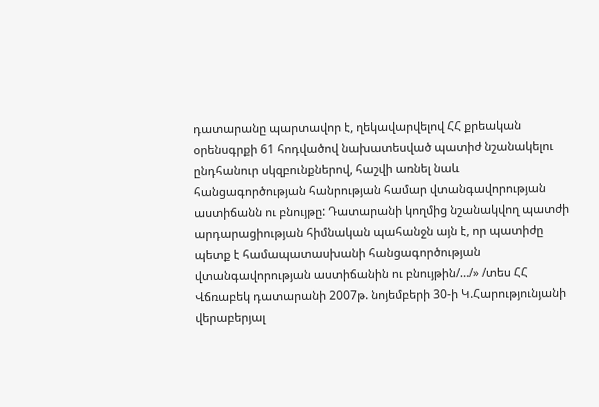դատարանը պարտավոր է, ղեկավարվելով ՀՀ քրեական օրենսգրքի 61 հոդվածով նախատեսված պատիժ նշանակելու ընդհանուր սկզբունքներով, հաշվի առնել նաև հանցագործության հանրության համար վտանգավորության աստիճանն ու բնույթը: Դատարանի կողմից նշանակվող պատժի արդարացիության հիմնական պահանջն այն է, որ պատիժը պետք է համապատասխանի հանցագործության վտանգավորության աստիճանին ու բնույթին/…/» /տես ՀՀ Վճռաբեկ դատարանի 2007թ. նոյեմբերի 30-ի Կ.Հարությունյանի վերաբերյալ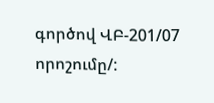գործով ՎԲ-201/07 որոշումը/: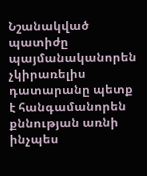Նշանակված պատիժը պայմանականորեն չկիրառելիս դատարանը պետք է հանգամանորեն քննության առնի ինչպես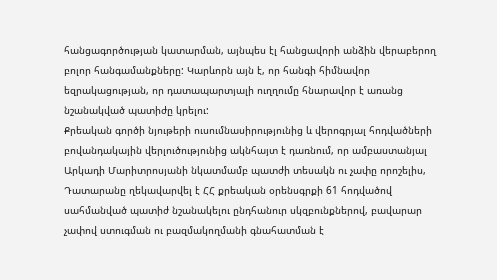հանցագործության կատարման, այնպես էլ հանցավորի անձին վերաբերող բոլոր հանգամանքները: Կարևորն այն է, որ հանգի հիմնավոր եզրակացության, որ դատապարտյալի ուղղումը հնարավոր է առանց նշանակված պատիժը կրելու:
Քրեական գործի նյութերի ուսումնասիրությունից և վերոգրյալ հոդվածների բովանդակային վերլուծությունից ակնհայտ է դառնում, որ ամբաստանյալ Արկադի Մարիտրոսյանի նկատմամբ պատժի տեսակն ու չափը որոշելիս, Դատարանը ղեկավարվել է ՀՀ քրեական օրենսգրքի 61 հոդվածով սահմանված պատիժ նշանակելու ընդհանուր սկզբունքներով, բավարար չափով ստուգման ու բազմակողմանի գնահատման է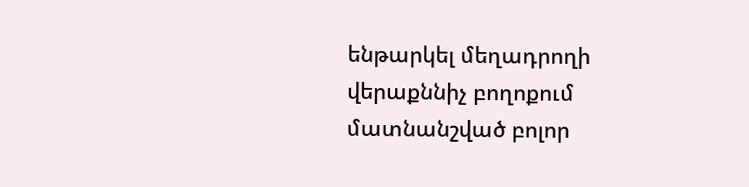ենթարկել մեղադրողի վերաքննիչ բողոքում մատնանշված բոլոր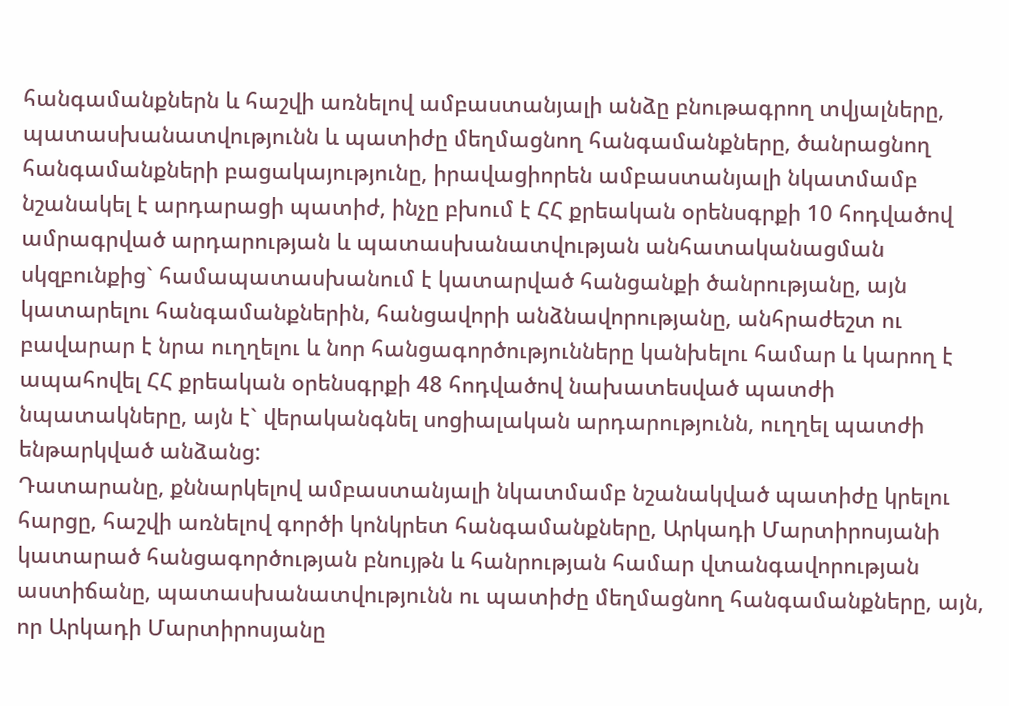հանգամանքներն և հաշվի առնելով ամբաստանյալի անձը բնութագրող տվյալները, պատասխանատվությունն և պատիժը մեղմացնող հանգամանքները, ծանրացնող հանգամանքների բացակայությունը, իրավացիորեն ամբաստանյալի նկատմամբ նշանակել է արդարացի պատիժ, ինչը բխում է ՀՀ քրեական օրենսգրքի 10 հոդվածով ամրագրված արդարության և պատասխանատվության անհատականացման սկզբունքից` համապատասխանում է կատարված հանցանքի ծանրությանը, այն կատարելու հանգամանքներին, հանցավորի անձնավորությանը, անհրաժեշտ ու բավարար է նրա ուղղելու և նոր հանցագործությունները կանխելու համար և կարող է ապահովել ՀՀ քրեական օրենսգրքի 48 հոդվածով նախատեսված պատժի նպատակները, այն է` վերականգնել սոցիալական արդարությունն, ուղղել պատժի ենթարկված անձանց:
Դատարանը, քննարկելով ամբաստանյալի նկատմամբ նշանակված պատիժը կրելու հարցը, հաշվի առնելով գործի կոնկրետ հանգամանքները, Արկադի Մարտիրոսյանի կատարած հանցագործության բնույթն և հանրության համար վտանգավորության աստիճանը, պատասխանատվությունն ու պատիժը մեղմացնող հանգամանքները, այն, որ Արկադի Մարտիրոսյանը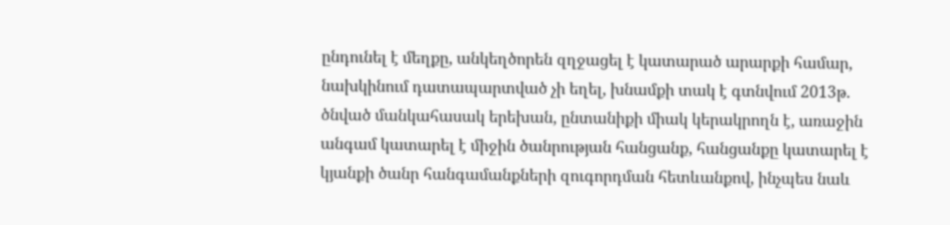ընդունել է մեղքը, անկեղծորեն զղջացել է կատարած արարքի համար, նախկինում դատապարտված չի եղել, խնամքի տակ է գտնվում 2013թ. ծնված մանկահասակ երեխան, ընտանիքի միակ կերակրողն է, առաջին անգամ կատարել է միջին ծանրության հանցանք, հանցանքը կատարել է կյանքի ծանր հանգամանքների զուգորդման հետևանքով, ինչպես նաև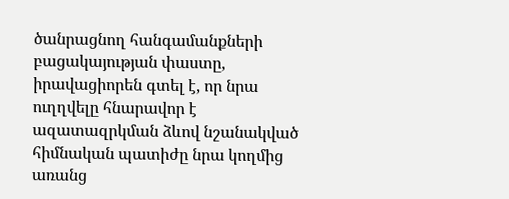ծանրացնող հանգամանքների բացակայության փաստը, իրավացիորեն գտել է, որ նրա ուղղվելը հնարավոր է ազատազրկման ձևով նշանակված հիմնական պատիժը նրա կողմից առանց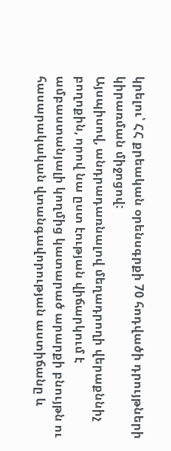կրելու՝ ՀՀ քրեական օրենսգրքի 70 հոդվածի դրույթների կիրառման միջոցով:
Այսպիսով, անդրադառնալով մեղադրողի վերաքննիչ բողոքին, որով նա ըստ էության վիճարկում է ամբաստանյալի կողմից կատարած արարքի բնույթն ու հասարակական վտանգավորության աստիճանը և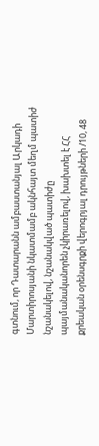գտնում, որ Դատարանն ամբաստանյալ Արկադի Մարտիրոսյանի նկատմամբ ակնհայտ մեղմ պատիժ նշանակելով, նշանակված պատիժը պայմանականորեն չկիրառելով, խախտել է ՀՀ քրեական օրենսգրքի վերոգրյալ դրույթների /10, 48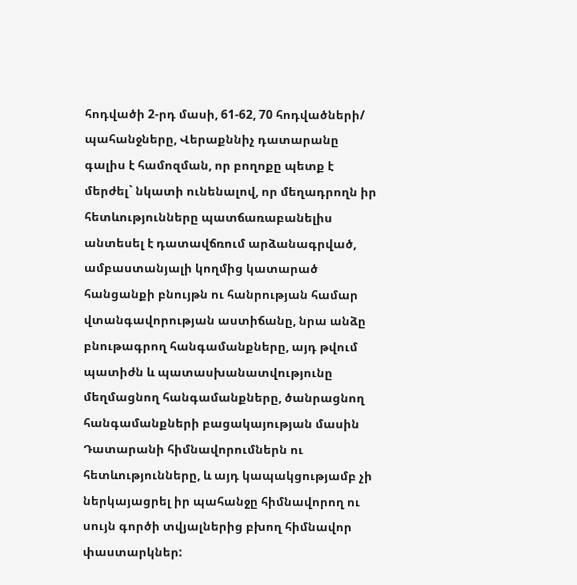հոդվածի 2-րդ մասի, 61-62, 70 հոդվածների/ պահանջները, Վերաքննիչ դատարանը գալիս է համոզման, որ բողոքը պետք է մերժել` նկատի ունենալով, որ մեղադրողն իր հետևությունները պատճառաբանելիս անտեսել է դատավճռում արձանագրված, ամբաստանյալի կողմից կատարած հանցանքի բնույթն ու հանրության համար վտանգավորության աստիճանը, նրա անձը բնութագրող հանգամանքները, այդ թվում պատիժն և պատասխանատվությունը մեղմացնող հանգամանքները, ծանրացնող հանգամանքների բացակայության մասին Դատարանի հիմնավորումներն ու հետևությունները, և այդ կապակցությամբ չի ներկայացրել իր պահանջը հիմնավորող ու սույն գործի տվյալներից բխող հիմնավոր փաստարկներ: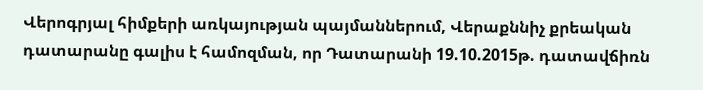Վերոգրյալ հիմքերի առկայության պայմաններում, Վերաքննիչ քրեական դատարանը գալիս է համոզման, որ Դատարանի 19.10.2015թ. դատավճիռն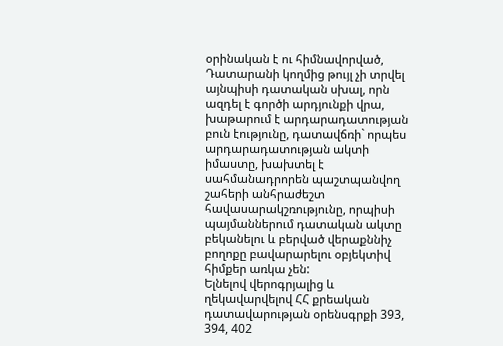օրինական է ու հիմնավորված, Դատարանի կողմից թույլ չի տրվել այնպիսի դատական սխալ, որն ազդել է գործի արդյունքի վրա, խաթարում է արդարադատության բուն էությունը, դատավճռի` որպես արդարադատության ակտի իմաստը, խախտել է սահմանադրորեն պաշտպանվող շահերի անհրաժեշտ հավասարակշռությունը, որպիսի պայմաններում դատական ակտը բեկանելու և բերված վերաքննիչ բողոքը բավարարելու օբյեկտիվ հիմքեր առկա չեն:
Ելնելով վերոգրյալից և ղեկավարվելով ՀՀ քրեական դատավարության օրենսգրքի 393, 394, 402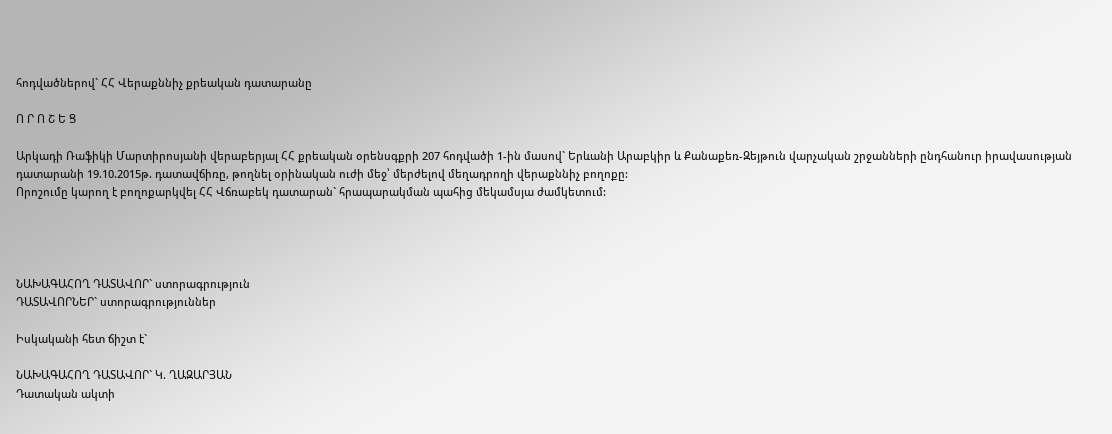հոդվածներով` ՀՀ Վերաքննիչ քրեական դատարանը

Ո Ր Ո Շ Ե Ց

Արկադի Ռաֆիկի Մարտիրոսյանի վերաբերյալ ՀՀ քրեական օրենսգքրի 207 հոդվածի 1-ին մասով` Երևանի Արաբկիր և Քանաքեռ-Զեյթուն վարչական շրջանների ընդհանուր իրավասության դատարանի 19.10.2015թ. դատավճիռը, թողնել օրինական ուժի մեջ՝ մերժելով մեղադրողի վերաքննիչ բողոքը:
Որոշումը կարող է բողոքարկվել ՀՀ Վճռաբեկ դատարան` հրապարակման պահից մեկամսյա ժամկետում:




ՆԱԽԱԳԱՀՈՂ ԴԱՏԱՎՈՐ` ստորագրություն
ԴԱՏԱՎՈՐՆԵՐ` ստորագրություններ

Իսկականի հետ ճիշտ է`

ՆԱԽԱԳԱՀՈՂ ԴԱՏԱՎՈՐ` Կ. ՂԱԶԱՐՅԱՆ
Դատական ակտի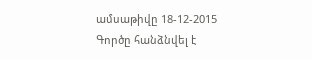ամսաթիվը 18-12-2015
Գործը հանձնվել է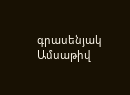գրասենյակ
Ամսաթիվ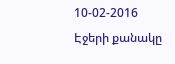10-02-2016
Էջերի քանակը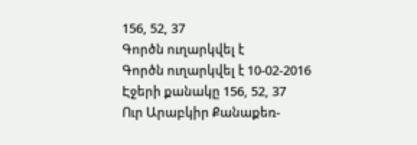156, 52, 37
Գործն ուղարկվել է
Գործն ուղարկվել է 10-02-2016
Էջերի քանակը 156, 52, 37
Ուր Արաբկիր Քանաքեռ-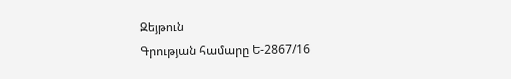Զեյթուն
Գրության համարը Ե-2867/16